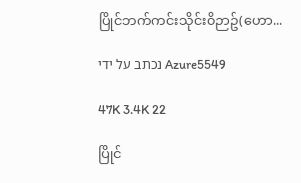ပြိုင်ဘက်ကင်းသိုင်း၀ိဉာဥ်(ဟော...

נכתב על ידי Azure5549

47K 3.4K 22

ပြိုင်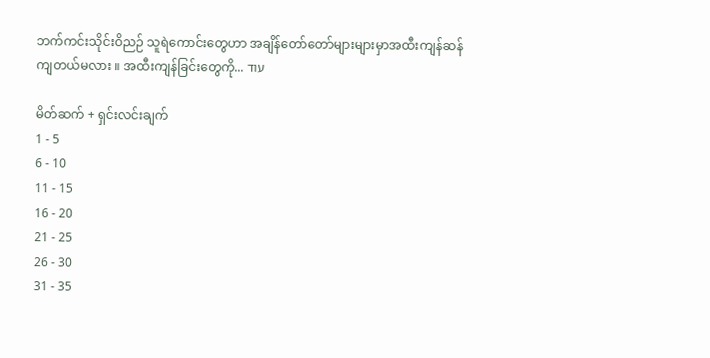ဘက်ကင်းသိုင်းဝိညဉ် သူရဲကောင်းတွေဟာ အချိန်တော်တော်များများမှာအထီးကျန်ဆန်ကျတယ်မလား ။ အထီးကျန်ခြင်းတွေကို... עוד

မိတ်ဆက် + ရှင်းလင်းချက်
1 - 5
6 - 10
11 - 15
16 - 20
21 - 25
26 - 30
31 - 35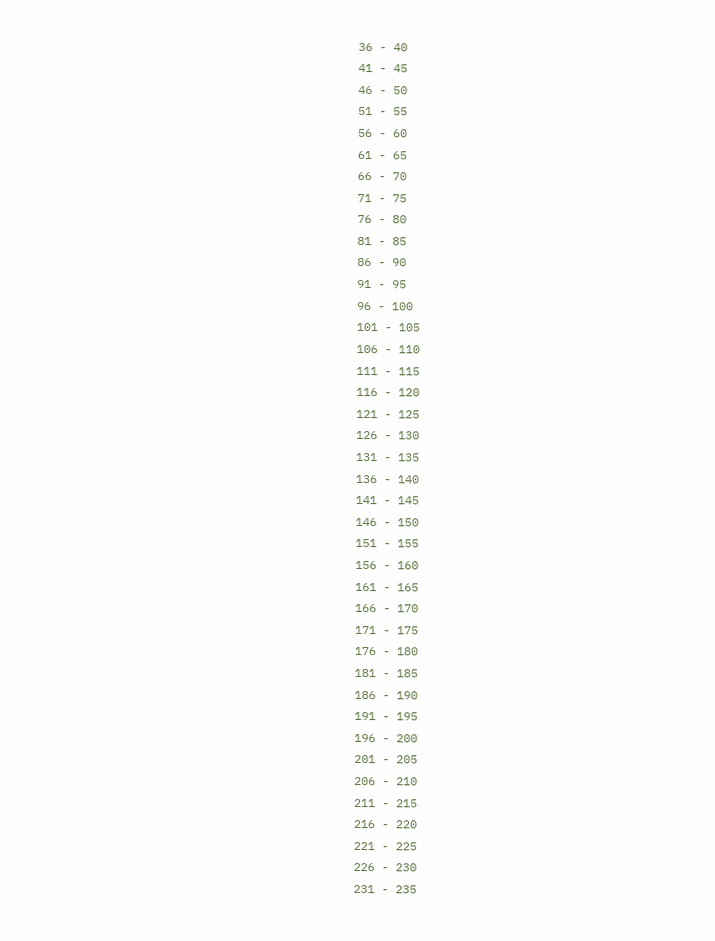36 - 40
41 - 45
46 - 50
51 - 55
56 - 60
61 - 65
66 - 70
71 - 75
76 - 80
81 - 85
86 - 90
91 - 95
96 - 100
101 - 105
106 - 110
111 - 115
116 - 120
121 - 125
126 - 130
131 - 135
136 - 140
141 - 145
146 - 150
151 - 155
156 - 160
161 - 165
166 - 170
171 - 175
176 - 180
181 - 185
186 - 190
191 - 195
196 - 200
201 - 205
206 - 210
211 - 215
216 - 220
221 - 225
226 - 230
231 - 235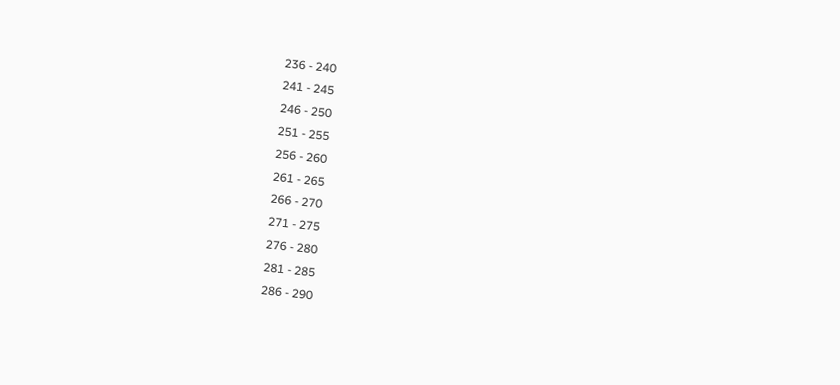236 - 240
241 - 245
246 - 250
251 - 255
256 - 260
261 - 265
266 - 270
271 - 275
276 - 280
281 - 285
286 - 290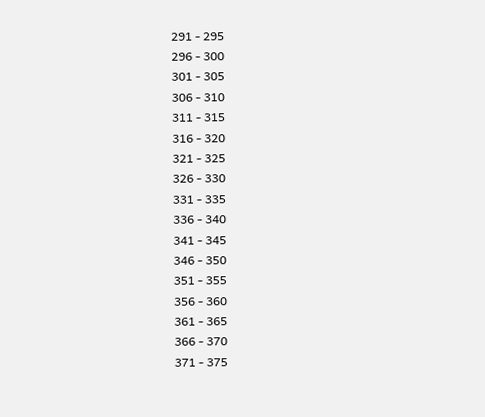291 - 295
296 - 300
301 - 305
306 - 310
311 - 315
316 - 320
321 - 325
326 - 330
331 - 335
336 - 340
341 - 345
346 - 350
351 - 355
356 - 360
361 - 365
366 - 370
371 - 375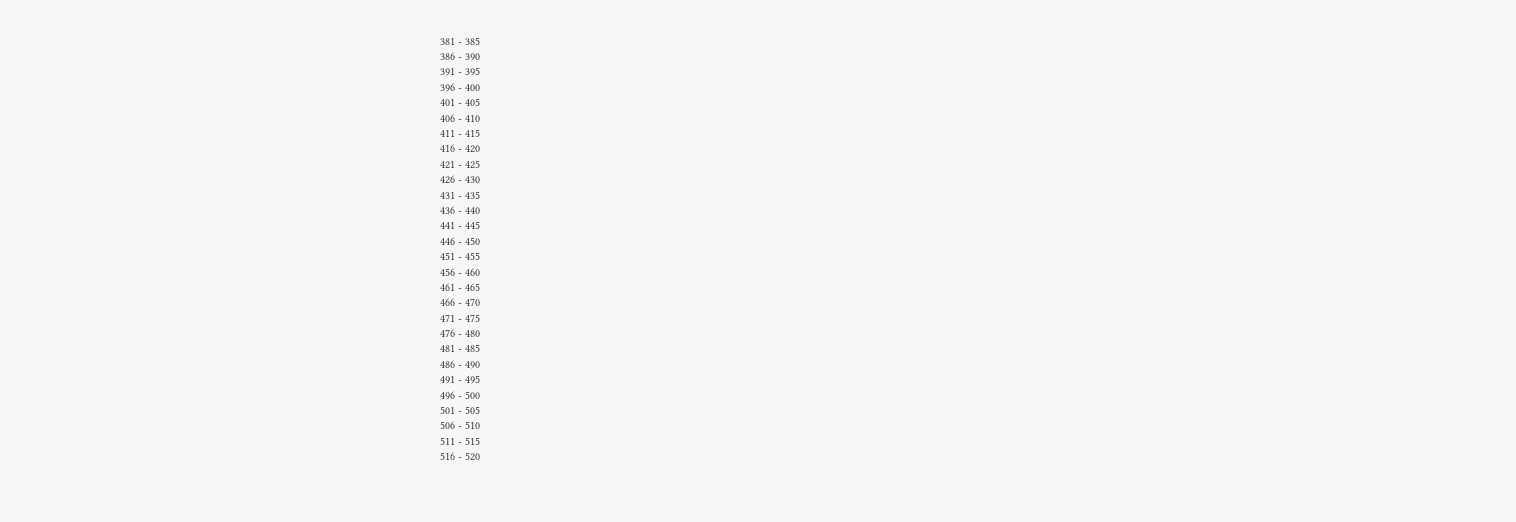381 - 385
386 - 390
391 - 395
396 - 400
401 - 405
406 - 410
411 - 415
416 - 420
421 - 425
426 - 430
431 - 435
436 - 440
441 - 445
446 - 450
451 - 455
456 - 460
461 - 465
466 - 470
471 - 475
476 - 480
481 - 485
486 - 490
491 - 495
496 - 500
501 - 505
506 - 510
511 - 515
516 - 520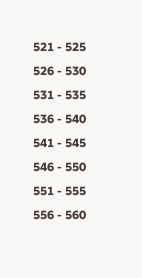521 - 525
526 - 530
531 - 535
536 - 540
541 - 545
546 - 550
551 - 555
556 - 560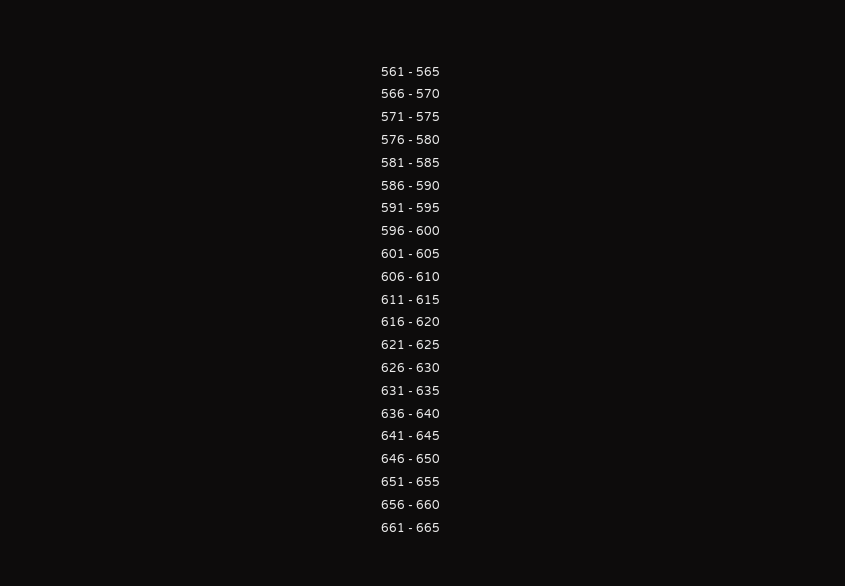561 - 565
566 - 570
571 - 575
576 - 580
581 - 585
586 - 590
591 - 595
596 - 600
601 - 605
606 - 610
611 - 615
616 - 620
621 - 625
626 - 630
631 - 635
636 - 640
641 - 645
646 - 650
651 - 655
656 - 660
661 - 665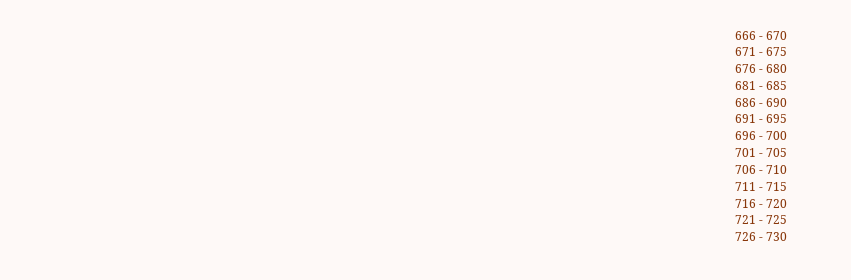666 - 670
671 - 675
676 - 680
681 - 685
686 - 690
691 - 695
696 - 700
701 - 705
706 - 710
711 - 715
716 - 720
721 - 725
726 - 730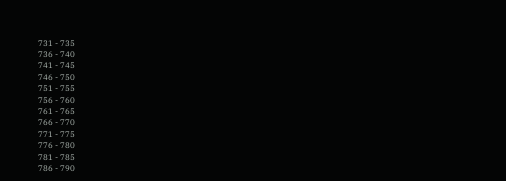731 - 735
736 - 740
741 - 745
746 - 750
751 - 755
756 - 760
761 - 765
766 - 770
771 - 775
776 - 780
781 - 785
786 - 790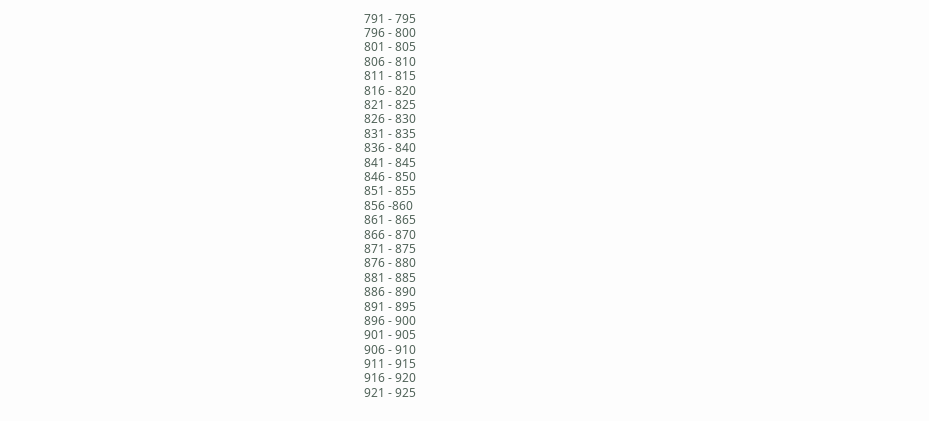791 - 795
796 - 800
801 - 805
806 - 810
811 - 815
816 - 820
821 - 825
826 - 830
831 - 835
836 - 840
841 - 845
846 - 850
851 - 855
856 -860
861 - 865
866 - 870
871 - 875
876 - 880
881 - 885
886 - 890
891 - 895
896 - 900
901 - 905
906 - 910
911 - 915
916 - 920
921 - 925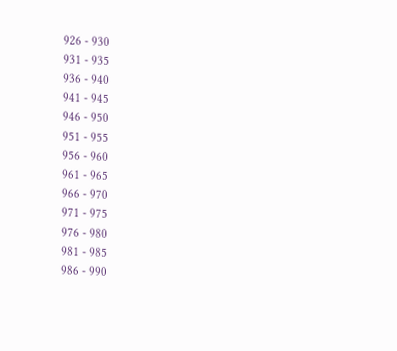926 - 930
931 - 935
936 - 940
941 - 945
946 - 950
951 - 955
956 - 960
961 - 965
966 - 970
971 - 975
976 - 980
981 - 985
986 - 990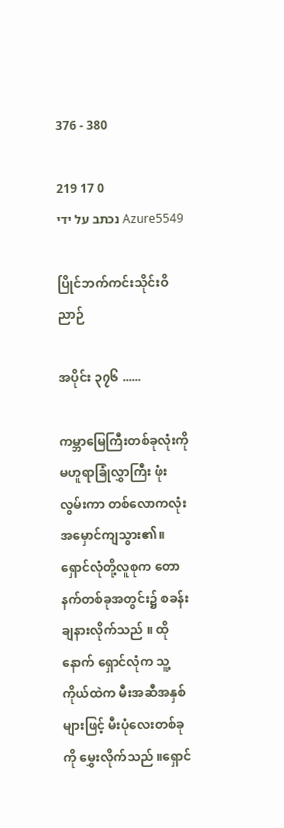376 - 380

219 17 0
נכתב על ידי Azure5549

ပြိုင်ဘက်ကင်းသိုင်းဝိညာဉ်

အပိုင်း ၃၇၆ ......

ကမ္ဘာမြေကြီးတစ်ခုလုံးကို မဟူရာခြုံလွှာကြီး ဖုံးလွမ်းကာ တစ်လောကလုံးအမှောင်ကျသွား၏။
ရှောင်လုံတို့လူစုက တောနက်တစ်ခုအတွင်း၌ စခန်းချနားလိုက်သည် ။ ထိုနောက် ရှောင်လုံက သူ့ကိုယ်ထဲက မီးအဆီအနှစ်များဖြင့် မီးပုံလေးတစ်ခုကို မွှေးလိုက်သည် ။ရှောင်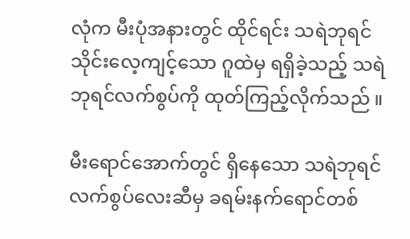လုံက မီးပုံအနားတွင် ထိုင်ရင်း သရဲဘုရင်သိုင်းလေ့ကျင့်သော ဂူထဲမှ ရရှိခဲ့သည့် သရဲဘုရင်လက်စွပ်ကို ထုတ်ကြည့်လိုက်သည် ။

မီးရောင်အောက်တွင် ရှိနေသော သရဲဘုရင်လက်စွပ်လေးဆီမှ ခရမ်းနက်ရောင်တစ်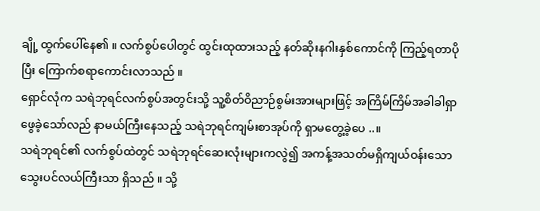ချို့ ထွက်ပေါ်နေ၏ ။ လက်စွပ်ပေါတွင် ထွင်းထုထားသည့် နတ်ဆိုးနဂါးနှစ်ကောင်ကို ကြည့်ရတာပိုပြီး ကြောက်စရာကောင်းလာသည် ။
ရှောင်လုံက သရဲဘုရင်လက်စွပ်အတွင်းသို့ သူ့စိတ်ဝိညာဉ်စွမ်းအားများဖြင့် အကြိမ်ကြိမ်အခါခါရှာဖွေခဲ့သော်လည် နာမယ်ကြီးနေသည့် သရဲဘုရင်ကျမ်းစာအုပ်ကို ရှာမတွေ့ခဲ့ပေ ..။
သရဲဘုရင်၏ လက်စွပ်ထဲတွင် သရဲဘုရင်ဆေးလုံးများကလွဲ၍ အကန့်အသတ်မရှိကျယ်ဝန်းသော သွေးပင်လယ်ကြီးသာ ရှိသည် ။ သို့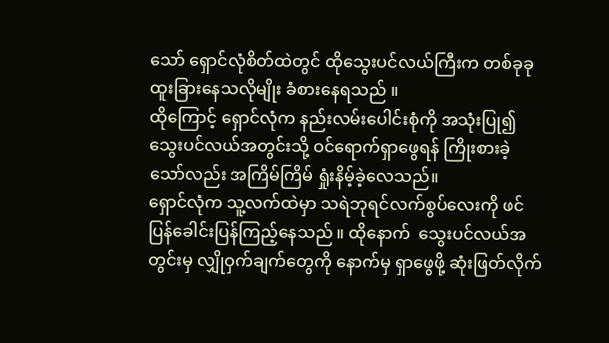သော် ရှောင်လုံစိတ်ထဲတွင် ထိုသွေးပင်လယ်ကြီးက တစ်ခုခု ထူးခြားနေသလိုမျိုး ခံစားနေရသည် ။
ထိုကြောင့် ရှောင်လုံက နည်းလမ်းပေါင်းစုံကို အသုံးပြု၍ သွေးပင်လယ်အတွင်းသို့ ဝင်ရောက်ရှာဖွေရန် ကြိုးစားခဲ့သော်လည်း အကြိမ်ကြိမ် ရှုံးနိမ့်ခဲ့လေသည်။
ရှောင်လုံက သူ့လက်ထဲမှာ သရဲဘုရင်လက်စွပ်လေးကို ဖင်ပြန်ခေါင်းပြန်ကြည့်နေသည် ။ ထိုနောက်  သွေးပင်လယ်အတွင်းမှ လျှိုဝှက်ချက်တွေကို နောက်မှ ရှာဖွေဖို့ ဆုံးဖြတ်လိုက်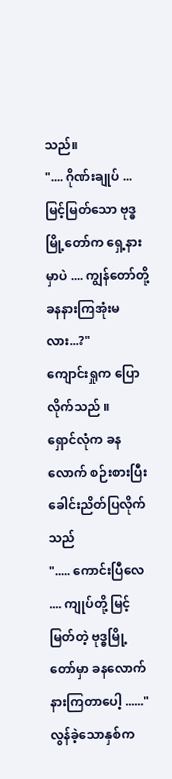သည်။
".... ဂိုဏ်းချုပ် ...မြင့်မြတ်သော ဗုဒ္ဓမြို့တော်က ရှေ့နားမှာပဲ .... ကျွန်တော်တို့ ခနနားကြအုံးမလား...?"
ကျောင်းရှုက ပြောလိုက်သည် ။
ရှောင်လုံက ခနလောက် စဉ်းစားပြီး ခေါင်းညိတ်ပြလိုက်သည်
"..... ကောင်းပြီလေ .... ကျုပ်တို့ မြင့်မြတ်တဲ့ ဗုဒ္ဓမြို့တော်မှာ ခနလောက်နားကြတာပေါ့ ......"
လွန်ခဲ့သောနှစ်က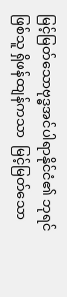မြင့်မြတ်သောဗုဒ္ဓအင်ပါရာနိုင်ငံ၏ ဘုရင်ဖြစ်သူ ရှိဖန်ထျန်ကသာ  မြင့်မြတ်သော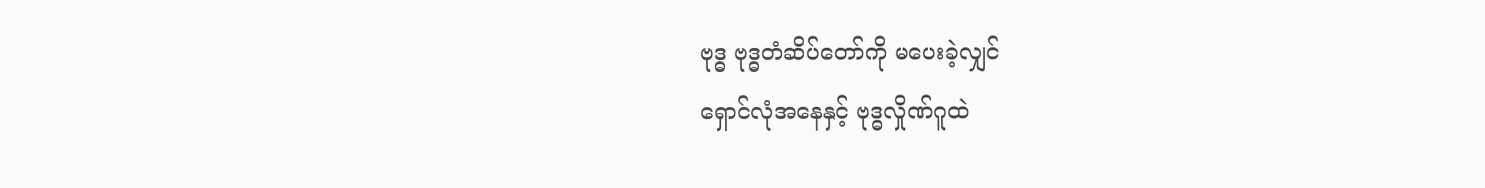ဗုဒ္ဓ ဗုဒ္ဓတံဆိပ်တော်ကို မပေးခဲ့လျှင်
ရှောင်လုံအနေနှင့် ဗုဒ္ဓလှိုဏ်ဂူထဲ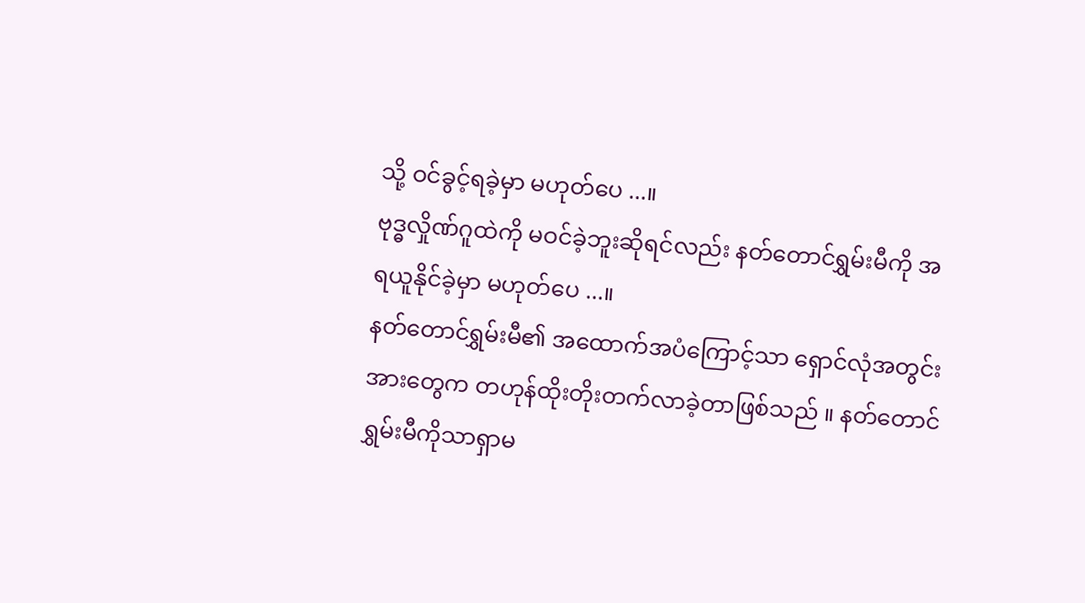သို့ ဝင်ခွင့်ရခဲ့မှာ မဟုတ်ပေ ...။
ဗုဒ္ဓလှိုဏ်ဂူထဲကို မဝင်ခဲ့ဘူးဆိုရင်လည်း နတ်တောင်ရွှမ်းမီကို အရယူနိုင်ခဲ့မှာ မဟုတ်ပေ ...။
နတ်တောင်ရွှမ်းမီ၏ အထောက်အပံကြောင့်သာ ရှောင်လုံအတွင်းအားတွေက တဟုန်ထိုးတိုးတက်လာခဲ့တာဖြစ်သည် ။ နတ်တောင်ရွှမ်းမီကိုသာရှာမ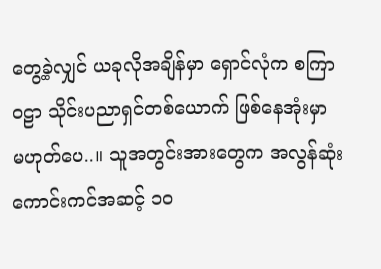တွေ့ခဲ့လျှင် ယခုလိုအချိန်မှာ ရှောင်လုံက စကြာဝဠာ သိုင်းပညာရှင်တစ်ယောက် ဖြစ်နေအုံးမှာ မဟုတ်ပေ..။ သူအတွင်းအားတွေက အလွန်ဆုံးကောင်းကင်အဆင့် ၁၀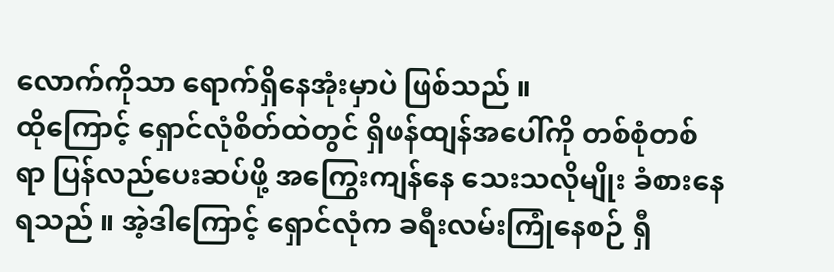လောက်ကိုသာ ရောက်ရှိနေအုံးမှာပဲ ဖြစ်သည် ။
ထိုကြောင့် ရှောင်လုံစိတ်ထဲတွင် ရှိဖန်ထျန်အပေါ်ကို တစ်စုံတစ်ရာ ပြန်လည်ပေးဆပ်ဖို့ အကြွေးကျန်နေ သေးသလိုမျိုး ခံစားနေရသည် ။ အဲ့ဒါကြောင့် ရှောင်လုံက ခရီးလမ်းကြုံနေစဉ် ရှီ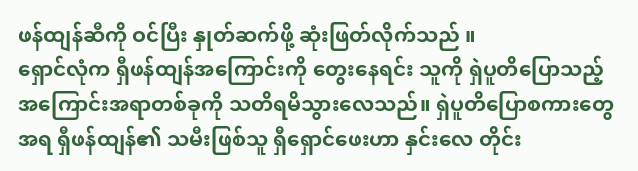ဖန်ထျန်ဆီကို ဝင်ပြီး နှုတ်ဆက်ဖို့ ဆုံးဖြတ်လိုက်သည် ။
ရှောင်လုံက ရှီဖန်ထျန်အကြောင်းကို တွေးနေရင်း သူကို ရှဲပူတိပြောသည့် အကြောင်းအရာတစ်ခုကို သတိရမိသွားလေသည်။ ရှဲပူတိပြောစကားတွေအရ ရှီဖန်ထျန်၏ သမီးဖြစ်သူ ရှီရှောင်ဖေးဟာ နှင်းလေ တိုင်း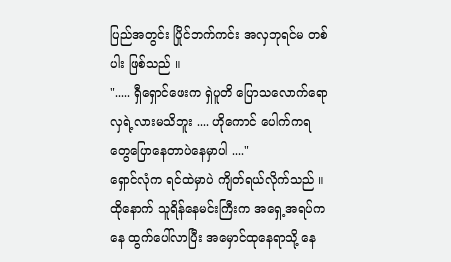ပြည်အတွင်း ပြိုင်ဘက်ကင်း အလှဘုရင်မ တစ်ပါး ဖြစ်သည် ။
"..... ရှီရှောင်ဖေးက ရှဲပူတိ ပြောသလောက်ရော လှရဲ့လားမသိဘူး .... ဟိုကောင် ပေါက်ကရတွေပြောနေတာပဲနေမှာပါ ...."
ရှောင်လုံက ရင်ထဲမှာပဲ ကျိတ်ရယ်လိုက်သည် ။
ထိုနောက် သူရိန်နေမင်းကြီးက အရှေ့အရပ်ကနေ ထွက်ပေါ်လာပြီး အမှောင်ထုနေရာသို့ နေ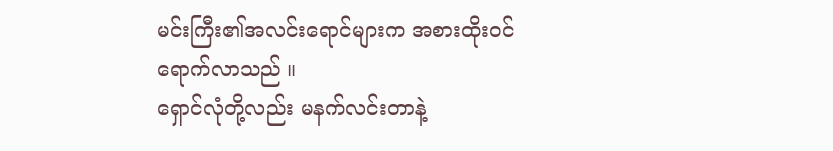မင်းကြီး၏အလင်းရောင်များက အစားထိုးဝင်ရောက်လာသည် ။
ရှောင်လုံတို့လည်း မနက်လင်းတာနဲ့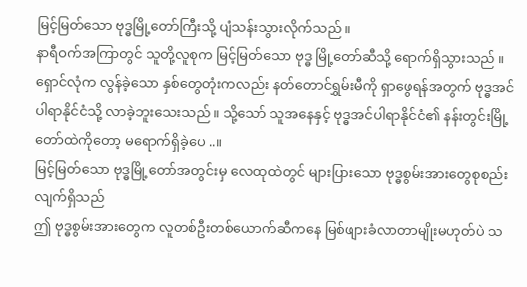မြင့်မြတ်သော ဗုဒ္ဓမြို့တော်ကြီးသို့ ပျံသန်းသွားလိုက်သည်။
နာရီဝက်အကြာတွင် သူတို့လူစုက မြင့်မြတ်သော ဗုဒ္ဓ မြို့တော်ဆီသို့ ရောက်ရှိသွားသည် ။
ရှောင်လုံက လွန်ခဲ့သော နှစ်တွေတုံးကလည်း နတ်တောင်ရွှမ်းမီကို ရှာဖွေရန်အတွက် ဗုဒ္ဓအင်ပါရာနိုင်ငံသို့ လာခဲ့ဘူးသေးသည် ။ သို့သော် သူအနေနှင့် ဗုဒ္ဓအင်ပါရာနိုင်ငံ၏ နန်းတွင်းမြို့တော်ထဲကိုတော့ မရောက်ရှိခဲ့ပေ ..။
မြင့်မြတ်သော ဗုဒ္ဓမြို့တော်အတွင်းမှ လေထုထဲတွင် များပြားသော ဗုဒ္ဓစွမ်းအားတွေစုစည်းလျက်ရှိသည်
ဤ ဗုဒ္ဓစွမ်းအားတွေက လူတစ်ဦးတစ်ယောက်ဆီကနေ မြစ်ဖျားခံလာတာမျိုးမဟုတ်ပဲ သ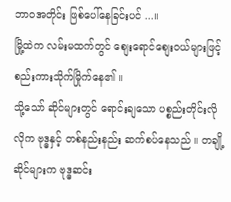ဘာဝအတိုင်း ဖြစ်ပေါ်နေခြင်းပင် ...။
မြို့ထဲက လမ်းမထက်တွင် စျေးရောင်စျေးဝယ်များဖြင့် စည်းကားသိုက်မြိုက်နေ၏ ။
သို့သော် ဆိုင်များတွင် ရောင်းချသော ပစ္စည်းတိုင်းလိုလိုက ဗုဒ္ဓနှင့် တစ်နည်းနည်း ဆက်စပ်နေသည် ။ တချို့ဆိုင်များက ဗုဒ္ဓဆင်း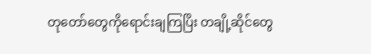တုတော်တွေကိုရောင်းချကြပြိး တချို့ဆိုင်တွေ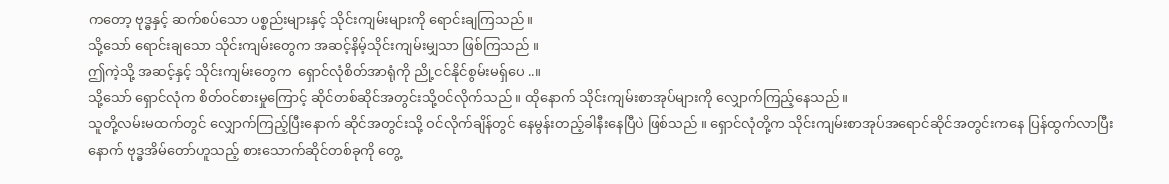ကတော့ ဗုဒ္ဓနှင့် ဆက်စပ်သော ပစ္စည်းများနှင့် သိုင်းကျမ်းများကို ရောင်းချကြသည်။
သို့သော် ရောင်းချသော သိုင်းကျမ်းတွေက အဆင့်နိမ့်သိုင်းကျမ်းမျှသာ ဖြစ်ကြသည် ။
ဤကဲ့သို့ အဆင့်နှင့် သိုင်းကျမ်းတွေက  ရှောင်လုံစိတ်အာရုံကို ညို့ငင်နိုင်စွမ်းမရ်ှပေ ..။
သို့သော် ရှောင်လုံက စိတ်ဝင်စားမှုကြောင့် ဆိုင်တစ်ဆိုင်အတွင်းသို့ဝင်လိုက်သည်။ ထိုနောက် သိုင်းကျမ်းစာအုပ်များကို လျှောက်ကြည့်နေသည်။
သူတို့လမ်းမထက်တွင် လျှောက်ကြည့်ပြီးနောက် ဆိုင်အတွင်းသို့ ဝင်လိုက်ချိန်တွင် နေမွန်းတည့်ခါနီးနေပြီပဲ ဖြစ်သည် ။ ရှောင်လုံတို့က သိုင်းကျမ်းစာအုပ်အရောင်ဆိုင်အတွင်းကနေ ပြန်ထွက်လာပြီးနောက် ဗုဒ္ဓအိမ်တော်ဟူသည့် စားသောက်ဆိုင်တစ်ခုကို တွေ့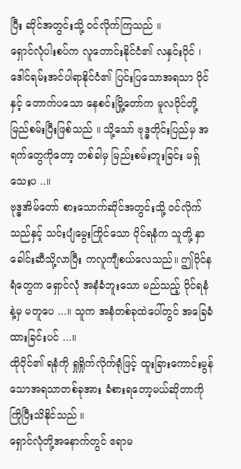ပြီး ဆိုင်အတွင်းသို့ ဝင်လိုက်ကြသည် ။
ရှောင်လုံပါးစပ်က လူတောင်းနိုင်ငံ၏ လနှင်းဝိုင် ၊
ဒေါင်ရမ်းအင်ပါရာနိုင်ငံ၏ ပြင်းပြသောအရသာ ဝိုင်နှင့် တောက်ပသော နေစင်းမြို့တော်က မူလဝိုင်တို့ မြည်စမ်းပြီးဖြစ်သည် ။ သို့သော် ဗုဒ္ဓတိုင်းပြည်မှ အရက်တွေကိုတော့ တစ်ခါမှ မြည်းစမ်းဘူးခြင်း မရ်ှသေးပ ..။
ဗုဒ္ဓအိမ်တော် စားသောက်ဆိုင်အတွင်းသို့ ဝင်လိုက်သည်နှင့် သင်းပျံမွေးကြိုင်သော ဝိုင်ရနံက သူတို့ နှာခေါင်းဆီသို့လာပြီး ကလူကျီစယ်လေသည်။ ဤဝိုင်နရံတွေက ရှောင်လုံ အနံခံဘူးသော မည်သည့် ဝိုင်ရနံနဲ့မှ မတူပေ ...။ သူက အနံတစ်ခုထဲပေါ်တွင် အခြေခံထားခြင်းပင် ...။
ထိုဝိုင်၏ ရနံကို ရှုရှိုက်လိုက်ရုံဖြင့် ထူးခြားကောင်းမွန်သောအရသာတစ်ခုအား ခံစားရတော့မယ်ဆိုတာကို ကြိုပြီးသိနိုင်သည် ။
ရှောင်လုံတို့အနောက်တွင် ဧရာမ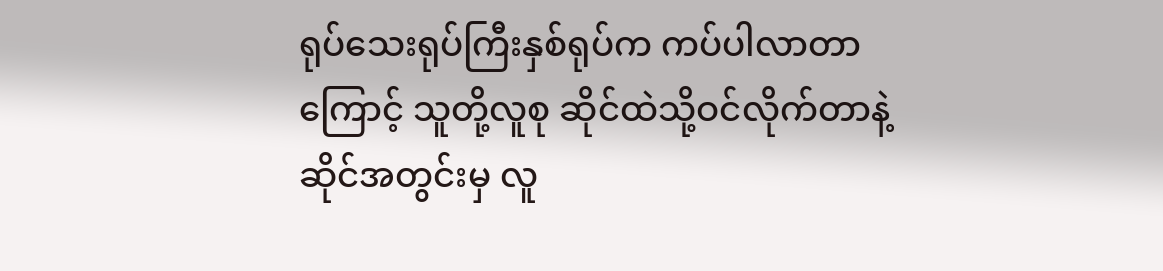ရုပ်သေးရုပ်ကြီးနှစ်ရုပ်က ကပ်ပါလာတာကြောင့် သူတို့လူစု ဆိုင်ထဲသို့ဝင်လိုက်တာနဲ့ ဆိုင်အတွင်းမှ လူ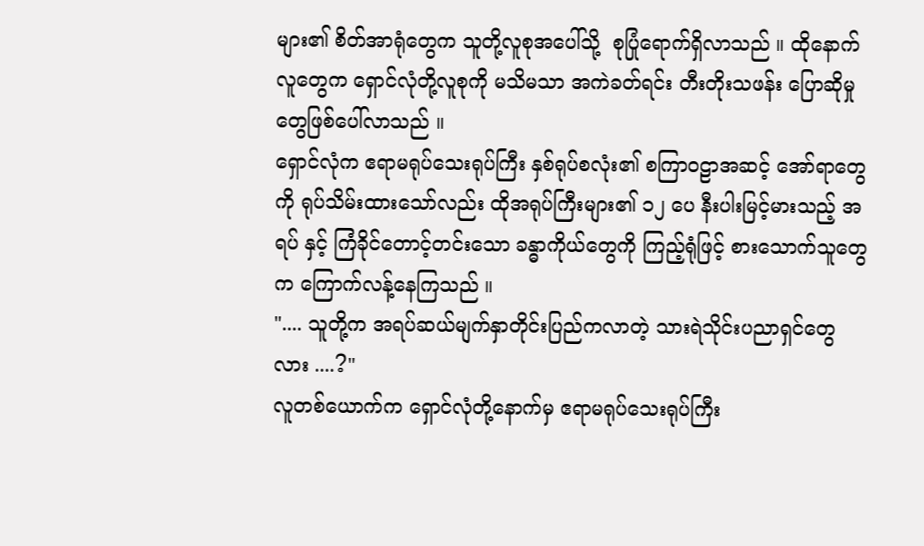များ၏ စိတ်အာရုံတွေက သူတို့လူစုအပေါ်သို့  စုပြုံရောက်ရှိလာသည် ။ ထိုနောက်လူတွေက ရှောင်လုံတို့လူစုကို မသိမသာ အကဲခတ်ရင်း တီးတိုးသဖန်း ပြောဆိုမှုတွေဖြစ်ပေါ်လာသည် ။
ရှောင်လုံက ဧရာမရုပ်သေးရုပ်ကြီး နှစ်ရုပ်စလုံး၏ စကြာဝဠာအဆင့် အော်ရာတွေကို ရုပ်သိမ်းထားသော်လည်း ထိုအရုပ်ကြီးများ၏ ၁၂ ပေ နီးပါးမြင့်မားသည့် အရပ် နှင့် ကြံခိုင်တောင့်တင်းသော ခန္ဓာကိုယ်တွေကို ကြည့်ရုံဖြင့် စားသောက်သူတွေက ကြောက်လန့်နေကြသည် ။
".... သူတို့က အရပ်ဆယ်မျက်နှာတိုင်းပြည်ကလာတဲ့ သားရဲသိုင်းပညာရှင်တွေလား ....?"
လူတစ်ယောက်က ရှောင်လုံတို့နောက်မှ ဧရာမရုပ်သေးရုပ်ကြီး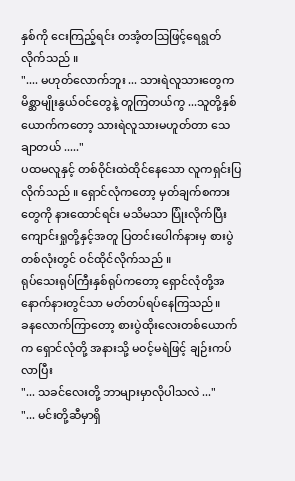နှစ်ကို ငေးကြည့်ရင်း တအံ့တသြဖြင့်ရေရွတ်လိုက်သည် ။
".... မဟုတ်လောက်ဘူး ... သားရဲလူသားတွေက မိစ္ဆာမျိုးနွယ်ဝင်တွေနဲ့ တူကြတယ်ကွ ...သူတို့နှစ်ယောက်ကတော့ သားရဲလူသားမဟူတ်တာ သေချာတယ် ....."
ပထမလူနှင့် တစ်ဝိုင်းထဲထိုင်နေသော လူကရှင်းပြလိုက်သည် ။ ရှောင်လုံကတော့ မှတ်ချက်စကားတွေကို နားထောင်ရင်း မသိမသာ ပြုံးလိုက်ပြီး ကျောင်းရှုတို့နှင့်အတူ ပြတင်းပေါက်နားမှ စားပွဲတစ်လုံးတွင် ဝင်ထိုင်လိုက်သည် ။
ရုပ်သေးရုပ်ကြီးနှစ်ရုပ်ကတော့ ရှောင်လုံတို့အနောက်နားတွင်သာ မတ်တပ်ရပ်နေကြသည်။
ခနလောက်ကြာတော့ စားပွဲထိုးလေးတစ်ယောက်က ရှောင်လုံတို့ အနားသို့ မဝင့်မရဲဖြင့် ချဉ်းကပ်လာပြီး
"... သခင်လေးတို့ ဘာများမှာလိုပါသလဲ ..."
"... မင်းတို့ဆီမှာရှိ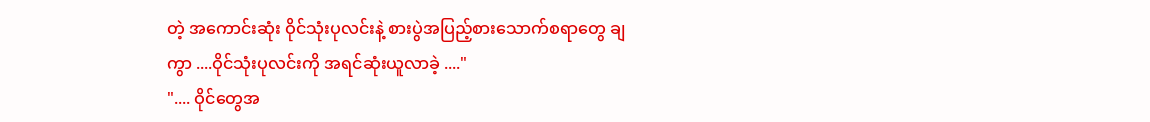တဲ့ အကောင်းဆုံး ဝိုင်သုံးပုလင်းနဲ့ စားပွဲအပြည့်စားသောက်စရာတွေ ချကွာ ....ဝိုင်သုံးပုလင်းကို အရင်ဆုံးယူလာခဲ့ ...."
".... ဝိုင်တွေအ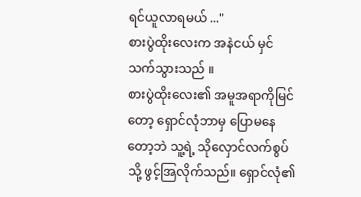ရင်ယူလာရမယ် ..."
စားပွဲထိုးလေးက အနဲငယ် မှင်သက်သွားသည် ။
စားပွဲထိုးလေး၏ အမူအရာကိုမြင်တော့ ရှောင်လုံဘာမှ ပြောမနေတော့ဘဲ သူ့ရဲ့ သိုလှောင်လက်စွပ်သို့ ဖွင့်အြလိုက်သည်။ ရှောင်လုံ၏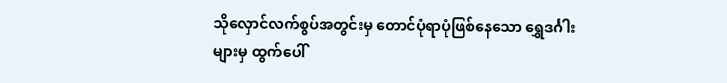သိုလှောင်လက်စွပ်အတွင်းမှ တောင်ပုံရာပုံဖြစ်နေသော ရွှေဒင်္ဂါးများမှ ထွက်ပေါ်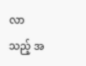လာသည့် အ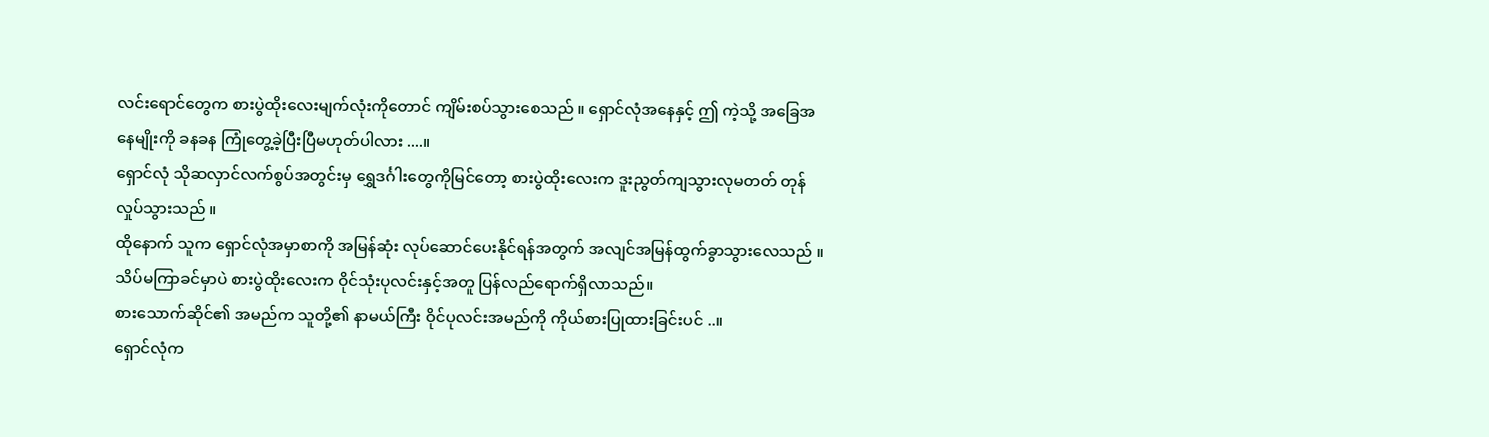လင်းရောင်တွေက စားပွဲထိုးလေးမျက်လုံးကိုတောင် ကျိမ်းစပ်သွားစေသည် ။ ရှောင်လုံအနေနှင့် ဤ ကဲ့သို့ အခြေအနေမျိုးကို ခနခန ကြုံတွေ့ခဲ့ပြီးပြီမဟုတ်ပါလား ....။
ရှောင်လုံ သိုဆလှာင်လက်စွပ်အတွင်းမှ ရွှေဒင်္ဂါးတွေကိုမြင်တော့ စားပွဲထိုးလေးက ဒူးညွတ်ကျသွားလုမတတ် တုန်လှုပ်သွားသည် ။
ထိုနောက် သူက ရှောင်လုံအမှာစာကို အမြန်ဆုံး လုပ်ဆောင်ပေးနိုင်ရန်အတွက် အလျင်အမြန်ထွက်ခွာသွားလေသည် ။
သိပ်မကြာခင်မှာပဲ စားပွဲထိုးလေးက ဝိုင်သုံးပုလင်းနှင့်အတူ ပြန်လည်ရောက်ရှိလာသည်။
စားသောက်ဆိုင်၏ အမည်က သူတို့၏ နာမယ်ကြီး ဝိုင်ပုလင်းအမည်ကို ကိုယ်စားပြုထားခြင်းပင် ..။
ရှောင်လုံက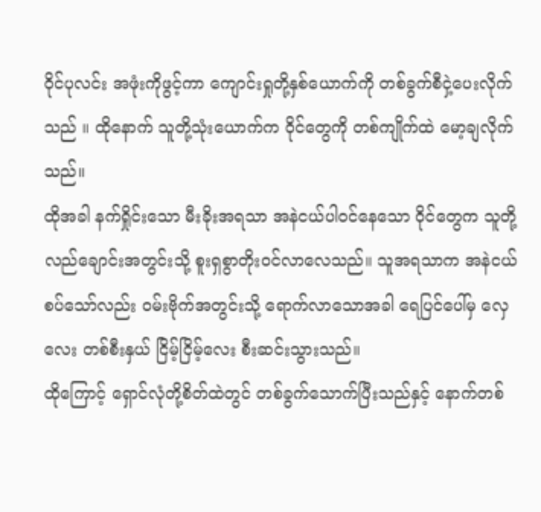ဝိုင်ပုလင်း အဖုံးကိုဖွင့်ကာ ကျောင်းရှုတို့နှစ်ယောက်ကို တစ်ခွက်စီငှဲ့ပေးလိုက်သည် ။ ထိုနောက် သူတို့သုံးယောက်က ဝိုင်တွေကို တစ်ကျိုက်ထဲ မော့ချလိုက်သည်။
ထိုအခါ နက်ရှိုင်းသော မီးခိုးအရသာ အနဲငယ်ပါဝင်နေသော ဝိုင်တွေက သူတို့လည်ချောင်းအတွင်းသို့ စူးရှစွာတိုးဝင်လာလေသည်။ သူအရသာက အနဲငယ် စပ်သော်လည်း ဝမ်းဗိုက်အတွင်းသို့ ရောက်လာသောအခါ ရေပြင်ပေါ်မှ လှေလေး တစ်စီးနှယ် ငြိမ့်ငြိမ့်လေး စီးဆင်းသွားသည်။
ထိုကြောင့် ရှောင်လုံတို့စိတ်ထဲတွင် တစ်ခွက်သောက်ပြီးသည်နှင့် နောက်တစ်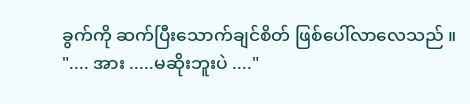ခွက်ကို ဆက်ပြီးသောက်ချင်စိတ် ဖြစ်ပေါ်လာလေသည် ။
".... အား .....မဆိုးဘူးပဲ ...."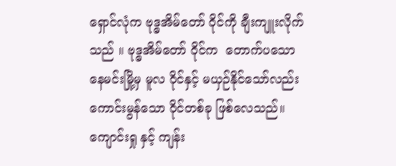ရှောင်လုံက ဗုဒ္ဓအိမ်တော် ဝိုင်ကို ချီးကျူးလိုက်သည် ။ ဗုဒ္ဓအိမ်တော် ဝိုင်က  တောက်ပသောနေမင်းမြို့မှ မူလ ဝိုင်နှင့် မယှဉ်နိုင်သော်လည်း ကောင်းမွန်သော ဝိုင်တစ်ခု ဖြစ်လေသည်။
ကျောင်းရှု နှင့် ကျန်း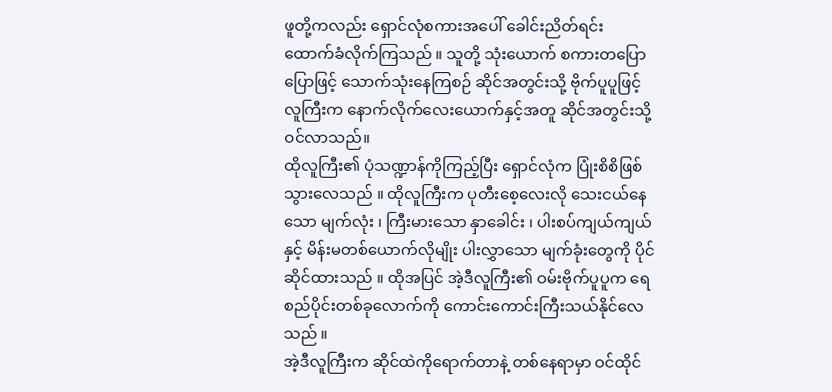ဖူတို့ကလည်း ရှောင်လုံစကားအပေါ် ခေါင်းညိတ်ရင်း ထောက်ခံလိုက်ကြသည် ။ သူတို့ သုံးယောက် စကားတပြောပြောဖြင့် သောက်သုံးနေကြစဉ် ဆိုင်အတွင်းသို့ ဗိုက်ပူပူဖြင့် လူကြီးက နောက်လိုက်လေးယောက်နှင့်အတူ ဆိုင်အတွင်းသို့ ဝင်လာသည်။
ထိုလူကြီး၏ ပုံသဏ္ဍာန်ကိုကြည့်ပြီး ရှောင်လုံက ပြုံးစိစိဖြစ်သွားလေသည် ။ ထိုလူကြီးက ပုတီးစေ့လေးလို သေးငယ်နေသော မျက်လုံး ၊ ကြီးမားသော နှာခေါင်း ၊ ပါးစပ်ကျယ်ကျယ် နှင့် မိန်းမတစ်ယောက်လိုမျိုး ပါးလွှာသော မျက်ခုံးတွေကို ပိုင်ဆိုင်ထားသည် ။ ထိုအပြင် အဲ့ဒီလူကြီး၏ ဝမ်းဗိုက်ပူပူက ရေစည်ပိုင်းတစ်ခုလောက်ကို ကောင်းကောင်းကြီးသယ်နိုင်လေသည် ။
အဲ့ဒီလူကြီးက ဆိုင်ထဲကိုရောက်တာနဲ့ တစ်နေရာမှာ ဝင်ထိုင်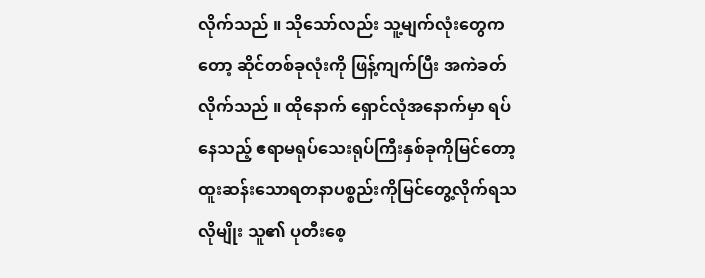လိုက်သည် ။ သိုသော်လည်း သူ့မျက်လုံးတွေကတော့ ဆိုင်တစ်ခုလုံးကို ဖြန့်ကျက်ပြီး အကဲခတ်လိုက်သည် ။ ထိုနောက် ရှောင်လုံအနောက်မှာ ရပ်နေသည့် ဧရာမရုပ်သေးရုပ်ကြီးနှစ်ခုကိုမြင်တော့ ထူးဆန်းသောရတနာပစ္စည်းကိုမြင်တွေ့လိုက်ရသလိုမျိုး သူ၏ ပုတီးစေ့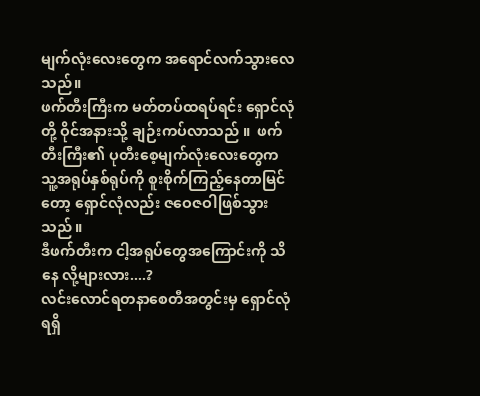မျက်လုံးလေးတွေက အရောင်လက်သွားလေသည်။
ဖက်တီးကြီးက မတ်တပ်ထရပ်ရင်း ရှောင်လုံတို့ ဝိုင်အနားသို့ ချဉ်းကပ်လာသည် ။  ဖက်တီးကြီး၏ ပုတီးစေ့မျက်လုံးလေးတွေက သူ့အရုပ်နှစ်ရုပ်ကို စူးစိုက်ကြည့်နေတာမြင်တော့ ရှောင်လုံလည်း ဇဝေဇဝါဖြစ်သွားသည် ။
ဒီဖက်တီးက ငါ့အရုပ်တွေအကြောင်းကို သိနေ လို့များလား....?
လင်းလောင်ရတနာစေတီအတွင်းမှ ရှောင်လုံ ရရှိ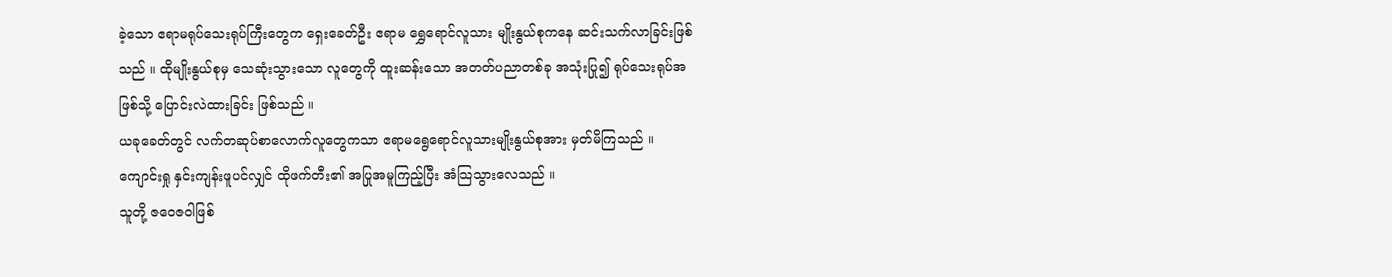ခဲ့သော ဧရာမရုပ်သေးရုပ်ကြီးတွေက ရှေးခေတ်ဦး ဧရာမ ရွှေရောင်လူသား မျိုးနွယ်စုကနေ ဆင်းသက်လာခြင်းဖြစ်သည် ။ ထိုမျိုးနွယ်စုမှ သေဆုံးသွားသော လူတွေကို ထူးဆန်းသော အတတ်ပညာတစ်ခု အသုံးပြု၍ ရုပ်သေးရုပ်အဖြစ်သို့ ပြောင်းလဲထားခြင်း ဖြစ်သည် ။
ယခုခေတ်တွင် လက်တဆုပ်စာလောက်လူတွေကသာ ဧရာမရွေရောင်လူသားမျိုးနွယ်စုအား မှတ်မိကြသည် ။
ကျောင်းရှု နှင်းကျန်းဖူပင်လျှင် ထိုဖက်တီး၏ အပြုအမူကြည့်ပြီး အံသြသွားလေသည် ။
သူတို့ ဇဝေဇဝါဖြစ်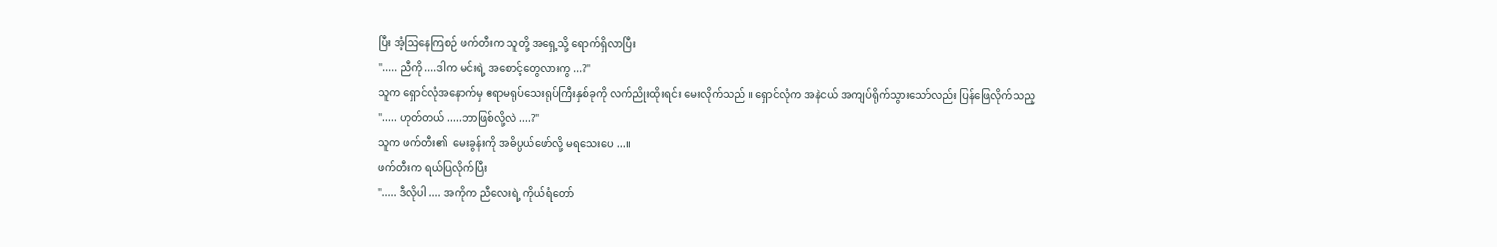ပြီး အံ့သြနေကြစဉ် ဖက်တီးက သူတို့ အရှေ့သို့ ရောက်ရှိလာပြီး
"..... ညီကို ....ဒါက မင်းရဲ့ အစောင့်တွေလားကွ ...?"
သူက ရှောင်လုံအနောက်မှ ဧရာမရုပ်သေးရုပ်ကြီးနှစ်ခုကို လက်ညိုးထိုးရင်း မေးလိုက်သည် ။ ရှောင်လုံက အနဲငယ် အကျပ်ရိုက်သွားသော်လည်း ပြန်ဖြေလိုက်သည့
"..... ဟုတ်တယ် .....ဘာဖြစ်လို့လဲ ....?"
သူက ဖက်တီး၏  မေးခွန်းကို အဓိပ္ပယ်ဖော်လို့ မရသေးပေ ...။
ဖက်တီးက ရယ်ပြလိုက်ပြီး
"..... ဒီလိုပါ .... အကိုက ညီလေးရဲ့ ကိုယ်ရံတော်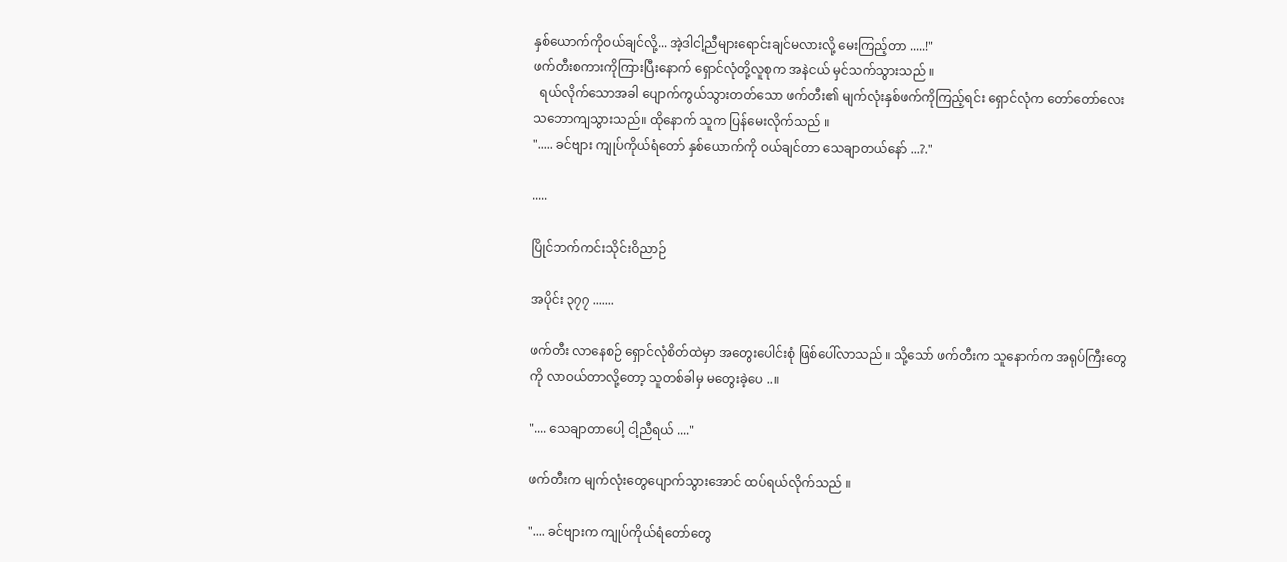နှစ်ယောက်ကိုဝယ်ချင်လို့... အဲ့ဒါငါ့ညီများရောင်းချင်မလားလို့ မေးကြည့်တာ .....!"
ဖက်တီးစကားကိုကြားပြီးနောက် ရှောင်လုံတို့လူစုက အနဲငယ် မှင်သက်သွားသည် ။
  ရယ်လိုက်သောအခါ ပျောက်ကွယ်သွားတတ်သော ဖက်တီး၏ မျက်လုံးနှစ်ဖက်ကိုကြည့်ရင်း ရှောင်လုံက တော်တော်လေး သဘောကျသွားသည်။ ထိုနောက် သူက ပြန်မေးလိုက်သည် ။
"..... ခင်ဗျား ကျုပ်ကိုယ်ရံတော် နှစ်ယောက်ကို ဝယ်ချင်တာ သေချာတယ်နော် ...?."

.....

ပြိုင်ဘက်ကင်းသိုင်းဝိညာဉ်

အပိုင်း ၃၇၇ .......

ဖက်တီး လာနေစဉ် ရှောင်လုံစိတ်ထဲမှာ အတွေးပေါင်းစုံ ဖြစ်ပေါ်လာသည် ။ သို့သော် ဖက်တီးက သူနောက်က အရုပ်ကြီးတွေကို လာဝယ်တာလို့တော့ သူတစ်ခါမှ မတွေးခဲ့ပေ ..။

".... သေချာတာပေါ့ ငါ့ညီရယ် ...."

ဖက်တီးက မျက်လုံးတွေပျောက်သွားအောင် ထပ်ရယ်လိုက်သည် ။

".... ခင်ဗျားက ကျုပ်ကိုယ်ရံတော်တွေ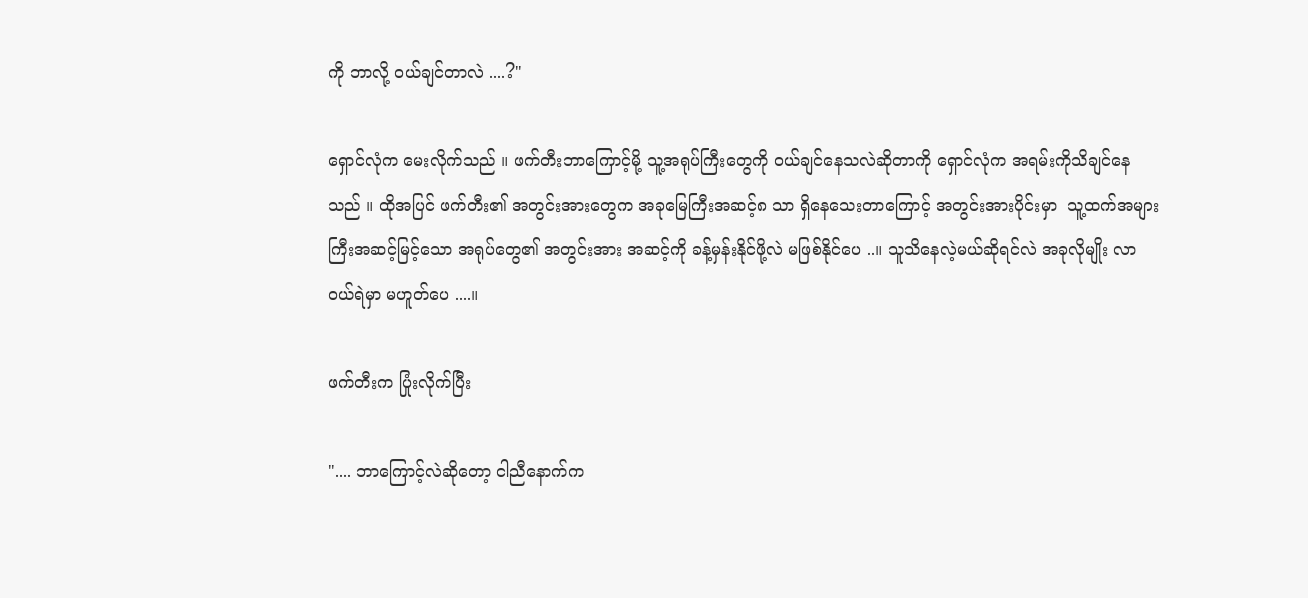ကို ဘာလို့ ဝယ်ချင်တာလဲ ....?"

ရှောင်လုံက မေးလိုက်သည် ။ ဖက်တီးဘာကြောင့်မို့ သူ့အရုပ်ကြီးတွေကို ဝယ်ချင်နေသလဲဆိုတာကို ရှောင်လုံက အရမ်းကိုသိချင်နေသည် ။ ထိုအပြင် ဖက်တီး၏ အတွင်းအားတွေက အခုမြေကြီးအဆင့်၈ သာ ရှိနေသေးတာကြောင့် အတွင်းအားပိုင်းမှာ  သူ့ထက်အများကြီးအဆင့်မြင့်သော အရုပ်တွေ၏ အတွင်းအား အဆင့်ကို ခန့်မှန်းနိုင်ဖို့လဲ မဖြစ်နိုင်ပေ ..။ သူသိနေလဲ့မယ်ဆိုရင်လဲ အခုလိုမျိုး လာဝယ်ရဲမှာ မဟူတ်ပေ ....။

ဖက်တီးက ပြုံးလိုက်ပြီး

".... ဘာကြောင့်လဲဆိုတော့ ငါညီနောက်က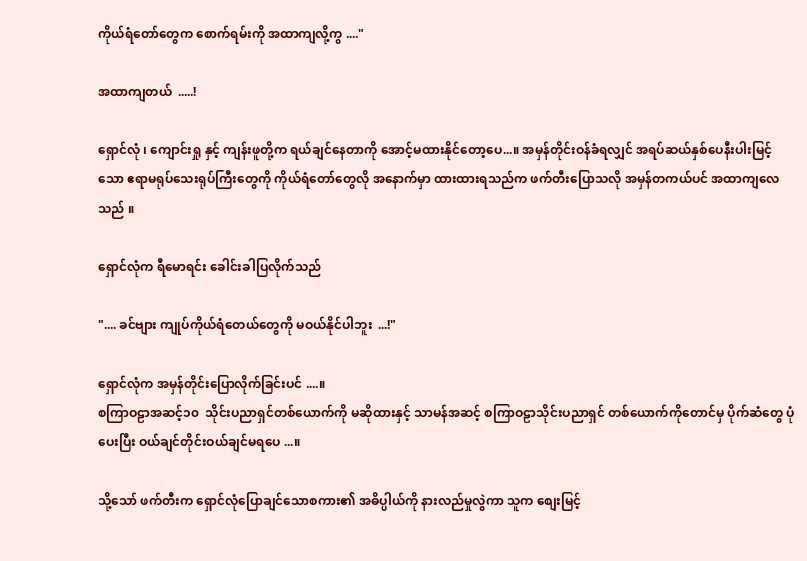ကိုယ်ရံတော်တွေက စောက်ရမ်းကို အထာကျလို့ကွ ...."

အထာကျတယ်  .....!

ရှောင်လုံ ၊ ကျောင်းရှု နှင့် ကျန်းဖူတို့က ရယ်ချင်နေတာကို အောင့်မထားနိုင်တော့ပေ...။ အမှန်တိုင်းဝန်ခံရလျှင် အရပ်ဆယ်နှစ်ပေနီးပါးမြင့်သော ဧရာမရုပ်သေးရုပ်ကြီးတွေကို ကိုယ်ရံတော်တွေလို အနောက်မှာ ထားထားရသည်က ဖက်တီးပြောသလို အမှန်တကယ်ပင် အထာကျလေသည် ။

ရှောင်လုံက ရီမောရင်း ခေါင်းခါပြလိုက်သည်

".... ခင်ဗျား ကျုပ်ကိုယ်ရံတေယ်တွေကို မဝယ်နိုင်ပါဘူး  ...!"

ရှောင်လုံက အမှန်တိုင်းပြောလိုက်ခြင်းပင် ....။
စကြာဝဠာအဆင့်၁၀  သိုင်းပညာရှင်တစ်ယောက်ကို မဆိုထားနှင့် သာမန်အဆင့် စကြာဝဠာသိုင်းပညာရှင် တစ်ယောက်ကိုတောင်မှ ပိုက်ဆံတွေ ပုံပေးပြီး ဝယ်ချင်တိုင်းဝယ်ချင်မရပေ ...။

သို့သော် ဖက်တီးက ရှောင်လုံပြောချင်သောစကား၏ အဓိပ္ပါယ်ကို နားလည်မှုလွဲကာ သူက စျေးမြင့်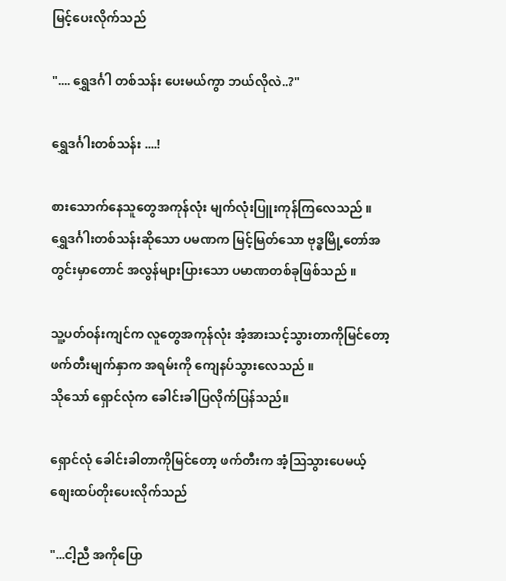မြင့်ပေးလိုက်သည်

".... ရွှေဒင်္ဂါ တစ်သန်း ပေးမယ်ကွာ ဘယ်လိုလဲ..?"

ရွှေဒင်္ဂါးတစ်သန်း ....!

စားသောက်နေသူတွေအကုန်လုံး မျက်လုံးပြူးကုန်ကြလေသည် ။
ရွှေဒင်္ဂါးတစ်သန်းဆိုသော ပမဏက မြင့်မြတ်သော ဗုဒ္ဓမြို့တော်အတွင်းမှာတောင် အလွန်များပြားသော ပမာဏတစ်ခုဖြစ်သည် ။

သူ့ပတ်ဝန်းကျင်က လူတွေအကုန်လုံး အံ့အားသင့်သွားတာကိုမြင်တော့ ဖက်တီးမျက်နှာက အရမ်းကို ကျေနပ်သွားလေသည် ။
သိုသော် ရှောင်လုံက ခေါင်းခါပြလိုက်ပြန်သည်။

ရှောင်လုံ ခေါင်းခါတာကိုမြင်တော့ ဖက်တီးက အံ့သြသွားပေမယ့် စျေးထပ်တိုးပေးလိုက်သည်

"...ငါ့ညီ အကိုပြော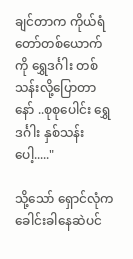ချင်တာက ကိုယ်ရံတော်တစ်ယောက်ကို ရွှေဒင်္ဂါး တစ်သန်းလို့ပြောတာနော် ..စုစုပေါင်း ရွှေဒင်္ဂါး နှစ်သန်းပေါ့....."

သို့သော် ရှောင်လုံက ခေါင်းခါနေဆဲပင်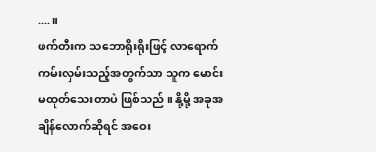....။
ဖက်တီးက သဘောရိုးရိုးဖြင့် လာရောက်ကမ်းလှမ်းသည့်အတွက်သာ သူက မောင်းမထုတ်သေးတာပဲ ဖြစ်သည် ။ နို့မို့ အခုအချိန်လောက်ဆိုရင် အဝေး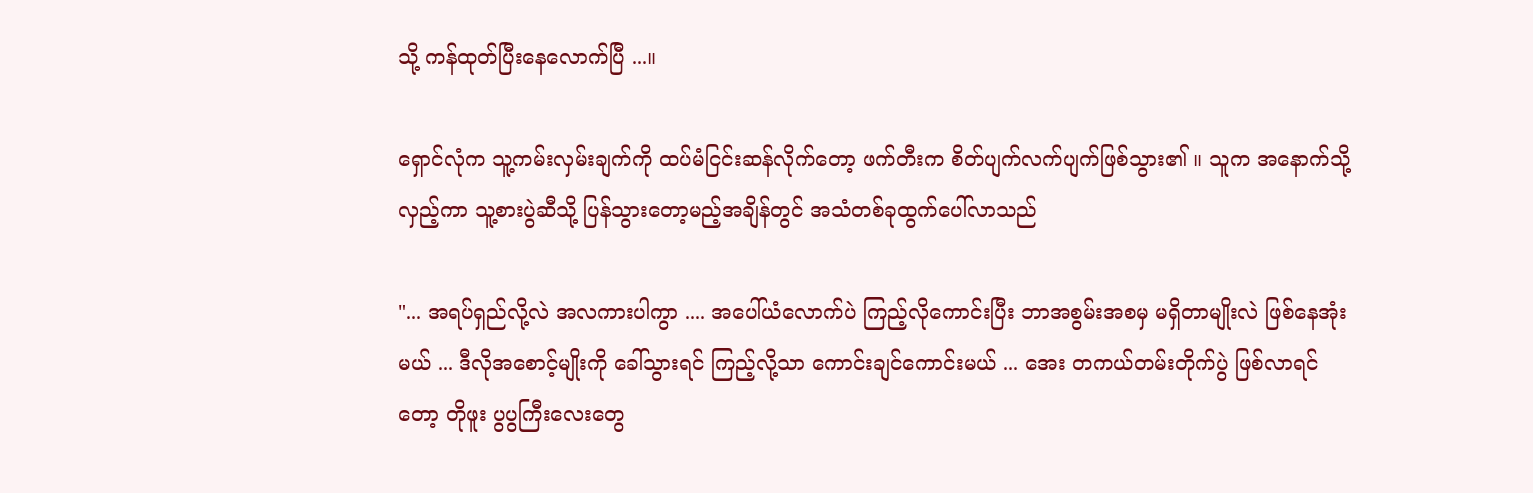သို့ ကန်ထုတ်ပြီးနေလောက်ပြီ ...။

ရှောင်လုံက သူ့ကမ်းလှမ်းချက်ကို ထပ်မံငြင်းဆန်လိုက်တော့ ဖက်တီးက စိတ်ပျက်လက်ပျက်ဖြစ်သွား၏ ။ သူက အနောက်သို့ လှည့်ကာ သူ့စားပွဲဆီသို့ ပြန်သွားတော့မည့်အချိန်တွင် အသံတစ်ခုထွက်ပေါ်လာသည်

"... အရပ်ရှည်လို့လဲ အလကားပါကွာ .... အပေါ်ယံလောက်ပဲ ကြည့်လိုကောင်းပြီး ဘာအစွမ်းအစမှ မရှိတာမျိုးလဲ ဖြစ်နေအုံးမယ် ... ဒီလိုအစောင့်မျိုးကို ခေါ်သွားရင် ကြည့်လို့သာ ကောင်းချင်ကောင်းမယ် ... အေး တကယ်တမ်းတိုက်ပွဲ ဖြစ်လာရင်တော့ တိုဖူး ပွပွကြီးလေးတွေ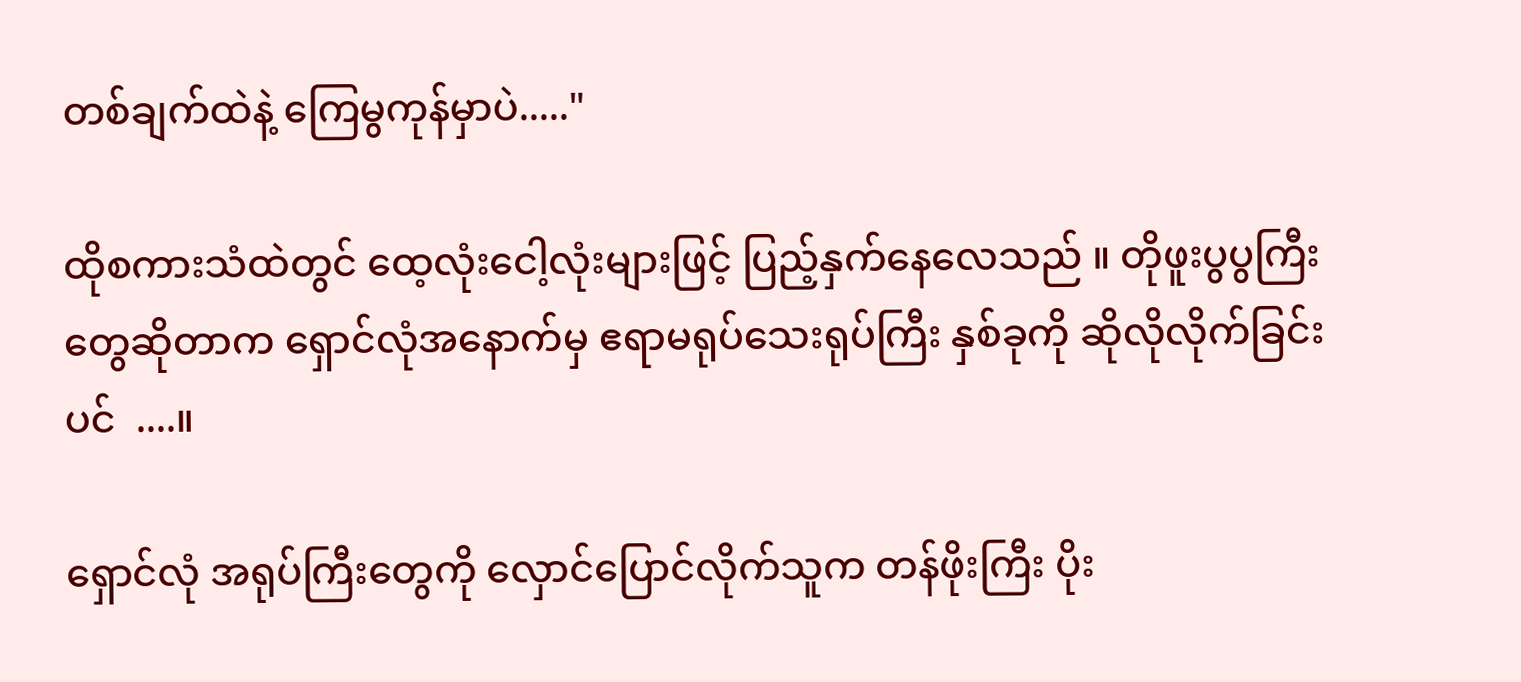တစ်ချက်ထဲနဲ့ ကြေမွကုန်မှာပဲ....."

ထိုစကားသံထဲတွင် ထေ့လုံးငေါ့လုံးများဖြင့် ပြည့်နှက်နေလေသည် ။ တိုဖူးပွပွကြီးတွေဆိုတာက ရှောင်လုံအနောက်မှ ဧရာမရုပ်သေးရုပ်ကြီး နှစ်ခုကို ဆိုလိုလိုက်ခြင်းပင်  ....။

ရှောင်လုံ အရုပ်ကြီးတွေကို လှောင်ပြောင်လိုက်သူက တန်ဖိုးကြီး ပိုး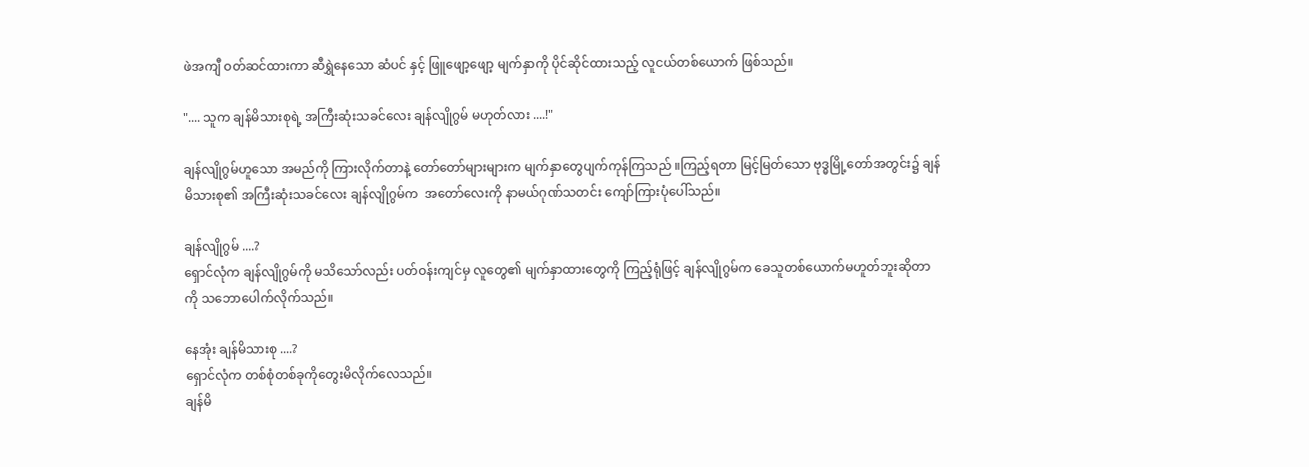ဖဲအကျီ ဝတ်ဆင်ထားကာ ဆီရွှဲနေသော ဆံပင် နှင့် ဖြူဖျော့ဖျော့ မျက်နှာကို ပိုင်ဆိုင်ထားသည့် လူငယ်တစ်ယောက် ဖြစ်သည်။

".... သူက ချန်မိသားစုရဲ့ အကြီးဆုံးသခင်လေး ချန်လျိုဂွမ် မဟုတ်လား ....!"

ချန်လျိုဂွမ်ဟူသော အမည်ကို ကြားလိုက်တာနဲ့ တော်တော်များများက မျက်နှာတွေပျက်ကုန်ကြသည် ။ကြည့်ရတာ မြင့်မြတ်သော ဗုဒ္ဓမြို့တော်အတွင်း၌ ချန်မိသားစု၏ အကြီးဆုံးသခင်လေး ချန်လျိုဂွမ်က  အတော်လေးကို နာမယ်ဂုဏ်သတင်း ကျော်ကြားပုံပေါ်သည်။

ချန်လျိုဂွမ် ....?
ရှောင်လုံက ချန်လျိုဂွမ်ကို မသိသော်လည်း ပတ်ဝန်းကျင်မှ လူတွေ၏ မျက်နှာထားတွေကို ကြည့်ရုံဖြင့် ချန်လျိုဂွမ်က ခေသူတစ်ယောက်မဟူတ်ဘူးဆိုတာကို သဘောပေါက်လိုက်သည်။

နေအုံး ချန်မိသားစု ....?
ရှောင်လုံက တစ်စုံတစ်ခုကိုတွေးမိလိုက်လေသည်။
ချန်မိ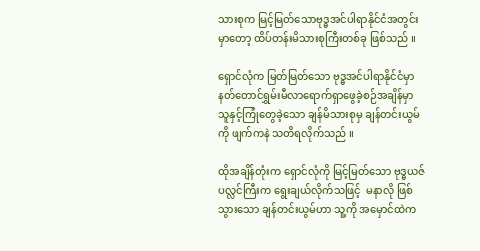သားစုက မြင့်မြတ်သောဗုဒ္ဓအင်ပါရာနိုင်ငံအတွင်းမှာတော့ ထိပ်တန်းမိသားစုကြီးတစ်ခု ဖြစ်သည် ။

ရှောင်လုံက မြတ်မြတ်သော ဗုဒ္ဓအင်ပါရာနိုင်ငံမှာ နတ်တောင်ရွှမ်းမီလာရောက်ရှာဖွေခဲ့စဉ်အချိန်မှာ
သူနှင့်ကြုံတွေခဲ့သော ချန်မိသားစုမှ ချန်တင်းယွမ်ကို ဖျက်ကနဲ သတိရလိုက်သည် ။

ထိုအချိန်တုံးက ရှောင်လုံကို မြင့်မြတ်သော ဗုဒ္ဓယဇ်ပလ္လင်ကြီးက ရွေးချယ်လိုက်သဖြင့်  မနာလို ဖြစ်သွားသော ချန်တင်းယွမ်ဟာ သူ့ကို အမှောင်ထဲက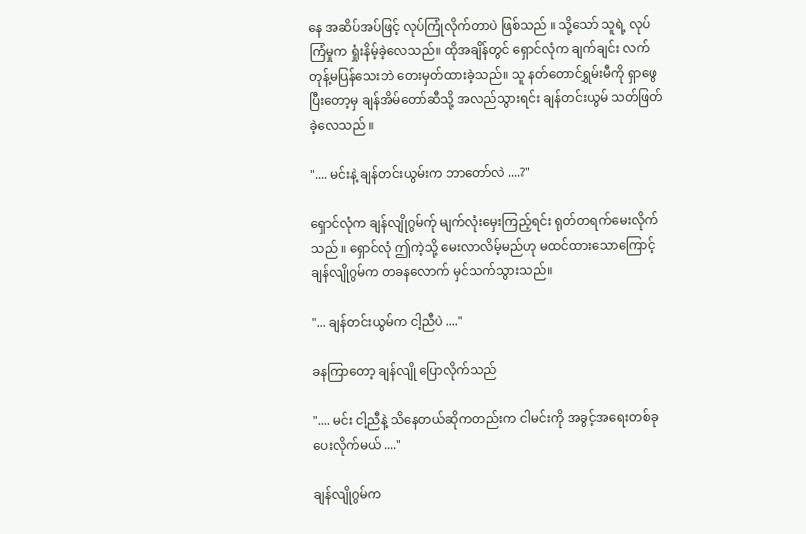နေ အဆိပ်အပ်ဖြင့် လုပ်ကြုံလိုက်တာပဲ ဖြစ်သည် ။ သို့သော် သူရဲ့ လုပ်ကြံမှုက ရှုံးနိမ့်ခဲ့လေသည်။ ထိုအချိန်တွင် ရှောင်လုံက ချက်ချင်း လက်တုန့်မပြန်သေးဘဲ တေးမှတ်ထားခဲ့သည်။ သူ နတ်တောင်ရွှမ်းမီကို ရှာဖွေပြီးတော့မှ ချန်အိမ်တော်ဆီသို့ အလည်သွားရင်း ချန်တင်းယွမ် သတ်ဖြတ်ခဲ့လေသည် ။

".... မင်းနဲ့ ချန်တင်းယွမ်းက ဘာတော်လဲ ....?"

ရှောင်လုံက ချန်လျိုဂွမ်က်ု မျက်လုံးမှေးကြည့်ရင်း ရုတ်တရက်မေးလိုက်သည် ။ ရှောင်လုံ ဤကဲ့သို့ မေးလာလိမ့်မည်ဟု မထင်ထားသောကြောင့် ချန်လျိုဂွမ်က တခနလောက် မှင်သက်သွားသည်။

"... ချန်တင်းယွမ်က ငါ့ညီပဲ ...."

ခနကြာတော့ ချန်လျို ပြောလိုက်သည်

".... မင်း ငါ့ညီနဲ့ သိနေတယ်ဆိုကတည်းက ငါမင်းကို အခွင့်အရေးတစ်ခုပေးလိုက်မယ် ...."

ချန်လျိုဂွမ်က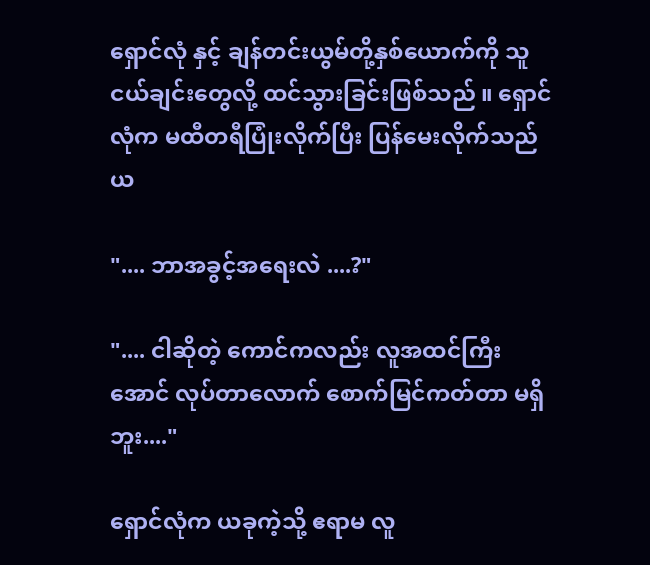ရှောင်လုံ နှင့် ချန်တင်းယွမ်တို့နှစ်ယောက်ကို သူငယ်ချင်းတွေလို့ ထင်သွားခြင်းဖြစ်သည် ။ ရှောင်လုံက မထီတရီပြုံးလိုက်ပြီး ပြန်မေးလိုက်သည်ယ

".... ဘာအခွင့်အရေးလဲ ....?"

".... ငါဆိုတဲ့ ကောင်ကလည်း လူအထင်ကြီးအောင် လုပ်တာလောက် စောက်မြင်ကတ်တာ မရှိဘူး...."

ရှောင်လုံက ယခုကဲ့သို့ ဧရာမ လူ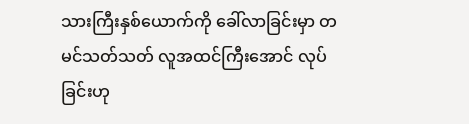သားကြီးနှစ်ယောက်ကို ခေါ်လာခြင်းမှာ တမင်သတ်သတ် လူအထင်ကြီးအောင် လုပ်ခြင်းဟု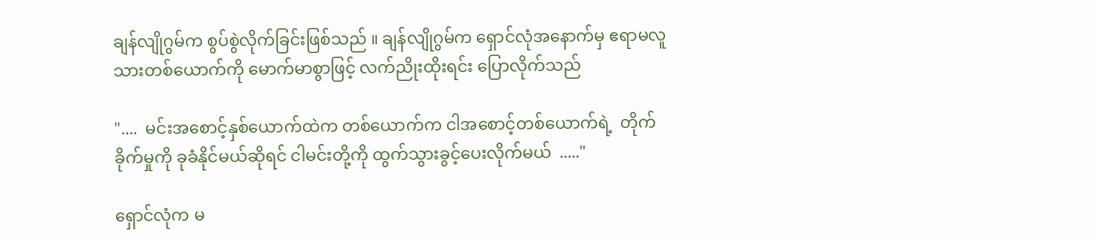ချန်လျိုဂွမ်က စွပ်စွဲလိုက်ခြင်းဖြစ်သည် ။ ချန်လျိုဂွမ်က ရှောင်လုံအနောက်မှ ဧရာမလူသားတစ်ယောက်ကို မောက်မာစွာဖြင့် လက်ညိုးထိုးရင်း ပြောလိုက်သည်

"....  မင်းအစောင့်နှစ်ယောက်ထဲက တစ်ယောက်က ငါအစောင့်တစ်ယောက်ရဲ့  တိုက်ခိုက်မှုကို ခုခံနိုင်မယ်ဆိုရင် ငါမင်းတို့ကို ထွက်သွားခွင့်ပေးလိုက်မယ်  ....."

ရှောင်လုံက မ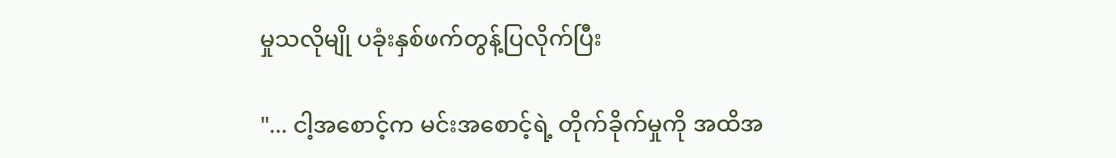မှုသလိုမျို ပခုံးနှစ်ဖက်တွန့်ပြလိုက်ပြီး

"... ငါ့အစောင့်က မင်းအစောင့်ရဲ့ တိုက်ခိုက်မှုကို အထိအ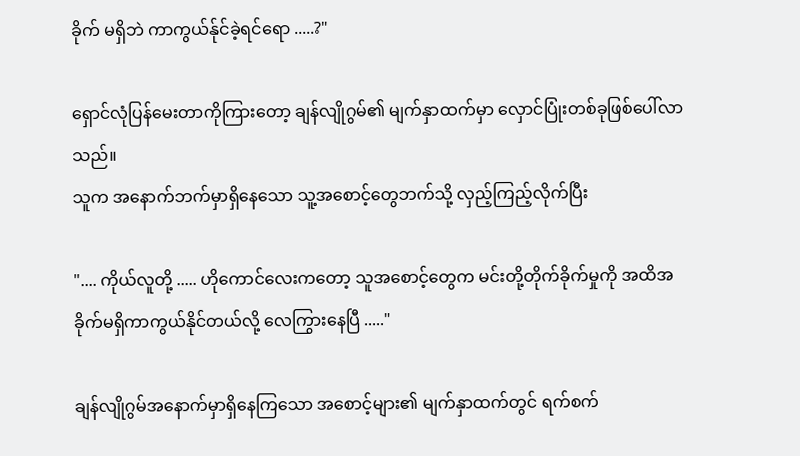ခိုက် မရှိဘဲ ကာကွယ်န်ုင်ခဲ့ရင်ရော .....?"

ရှောင်လုံပြန်မေးတာကိုကြားတော့ ချန်လျိုဂွမ်၏ မျက်နှာထက်မှာ လှောင်ပြုံးတစ်ခုဖြစ်ပေါ်လာသည်။
သူက အနောက်ဘက်မှာရှိနေသော သူ့အစောင့်တွေဘက်သို့ လှည့်ကြည့်လိုက်ပြီး

".... ကိုယ်လူတို့ ..... ဟိုကောင်လေးကတော့ သူအစောင့်တွေက မင်းတို့တိုက်ခိုက်မှုကို အထိအခိုက်မရှိကာကွယ်နိုင်တယ်လို့ လေကြွားနေပြီ ....."

ချန်လျိုဂွမ်အနောက်မှာရှိနေကြသော အစောင့်များ၏ မျက်နှာထက်တွင် ရက်စက်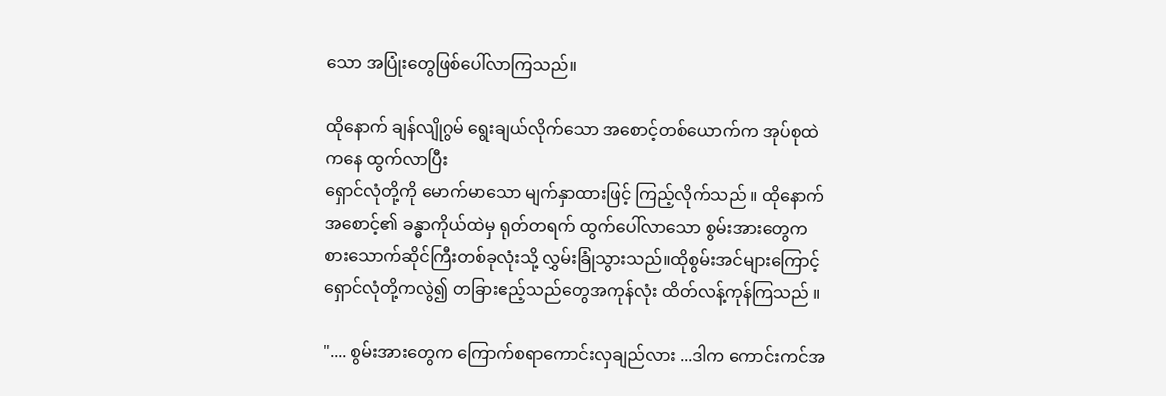သော အပြုံးတွေဖြစ်ပေါ်လာကြသည်။

ထိုနောက် ချန်လျိုဂွမ် ရွေးချယ်လိုက်သော အစောင့်တစ်ယောက်က အုပ်စုထဲကနေ ထွက်လာပြီး
ရှောင်လုံတို့ကို မောက်မာသော မျက်နှာထားဖြင့် ကြည့်လိုက်သည် ။ ထိုနောက် အစောင့်၏ ခန္ဓာကိုယ်ထဲမှ ရုတ်တရက် ထွက်ပေါ်လာသော စွမ်းအားတွေက စားသောက်ဆိုင်ကြီးတစ်ခုလုံးသို့ လွှမ်းခြုံသွားသည်။ထိုစွမ်းအင်များကြောင့် ရှောင်လုံတို့ကလွဲ၍ တခြားဧည့်သည်တွေအကုန်လုံး ထိတ်လန့်ကုန်ကြသည် ။

".... စွမ်းအားတွေက ကြောက်စရာကောင်းလှချည်လား ...ဒါက ကောင်းကင်အ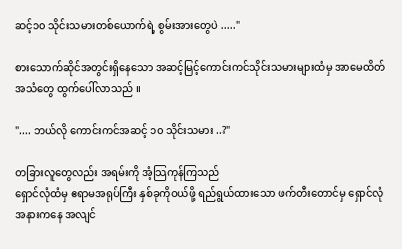ဆင့်၁၀ သိုင်းသမားတစ်ယောက်ရဲ့ စွမ်းအားတွေပဲ ....."

စားသောက်ဆိုင်အတွင်းရှိနေသော အဆင့်မြင့်ကောင်းကင်သိုင်းသမားများထံမှ အာမေထိတ်အသံတွေ ထွက်ပေါ်လာသည် ။

".... ဘယ်လို ကောင်းကင်အဆင့် ၁၀ သိုင်းသမား ..?"

တခြားလူတွေလည်း အရမ်းကို အံ့သြကုန်ကြသည်
ရှောင်လုံထံမှ ဧရာမအရုပ်ကြီး နှစ်ခုကိုဝယ်ဖို့ ရည်ရွယ်ထားသော ဖက်တီးတောင်မှ ရှောင်လုံအနားကနေ အလျင်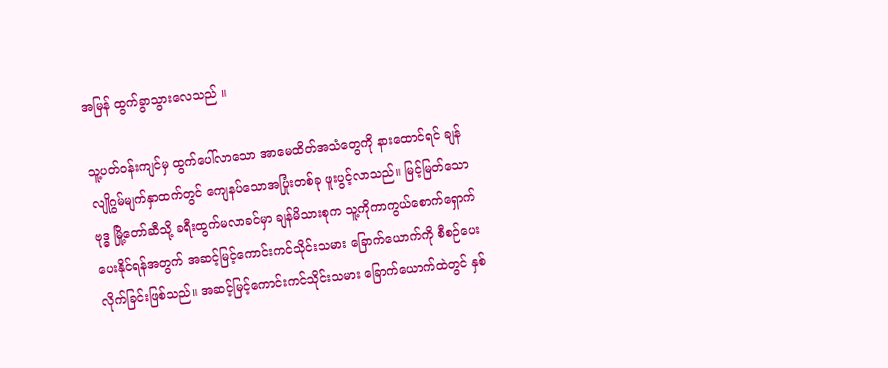အမြန် ထွက်ခွာသွားလေသည် ။

သူ့ပတ်ဝန်းကျင်မှ ထွက်ပေါ်လာသော အာမေထိတ်အသံတွေကို နားထောင်ရင် ချန်လျိုဂွမ်မျက်နှာထက်တွင် ကျေနပ်သောအပြုံးတစ်ခု ဖူးပွင့်လာသည်။ မြင့်မြတ်သော ဗုဒ္ဓ မြို့တော်ဆီသို့ ခရီးထွက်မလာခင်မှာ ချန်မိသားစုက သူ့ကိုကာကွယ်စောက်ရှောက်ပေးနိုင်ရန်အတွက် အဆင့်မြင့်ကောင်းကင်သိုင်းသမား ခြောက်ယောက်ကို စီစဉ်ပေးလိုက်ခြင်းဖြစ်သည်။ အဆင့်မြင့်ကောင်းကင်သိုင်းသမား ခြောက်ယောက်ထဲတွင် နှစ်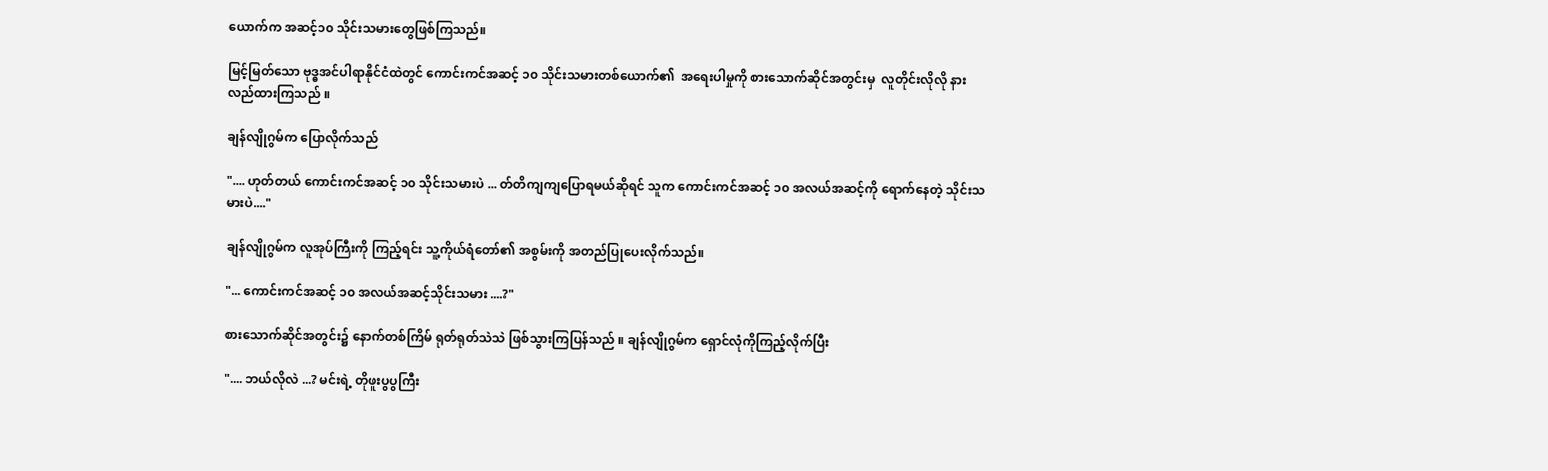ယောက်က အဆင့်၁၀ သိုင်းသမားတွေဖြစ်ကြသည်။

မြင့်မြတ်သော ဗုဒ္ဓအင်ပါရာနိုင်ငံထဲတွင် ကောင်းကင်အဆင့် ၁၀ သိုင်းသမားတစ်ယောက်၏  အရေးပါမှုကို စားသောက်ဆိုင်အတွင်းမှ  လူတိုင်းလိုလို နားလည်ထားကြသည် ။

ချန်လျိုဂွမ်က ပြောလိုက်သည်

".... ဟုတ်တယ် ကောင်းကင်အဆင့် ၁၀ သိုင်းသမားပဲ ... တ်တိကျကျပြောရမယ်ဆိုရင် သူက ကောင်းကင်အဆင့် ၁၀ အလယ်အဆင့်ကို ရောက်နေတဲ့ သိုင်းသမားပဲ...."

ချန်လျိုဂွမ်က လူအုပ်ကြီးကို ကြည့်ရင်း သူ့ကိုယ်ရံတော်၏ အစွမ်းကို အတည်ပြုပေးလိုက်သည်။

"... ကောင်းကင်အဆင့် ၁၀ အလယ်အဆင့်သိုင်းသမား ....?"

စားသောက်ဆိုင်အတွင်း၌ နောက်တစ်ကြိမ် ရုတ်ရုတ်သဲသဲ ဖြစ်သွားကြပြန်သည် ။ ချန်လျိုဂွမ်က ရှောင်လုံကိုကြည့်လိုက်ပြီး

".... ဘယ်လိုလဲ ...? မင်းရဲ့ တိုဖူးပွပွကြီး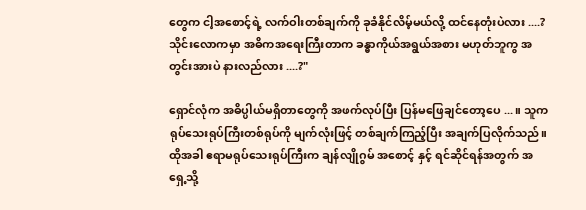တွေက ငါ့အစောင့်ရဲ့ လက်ဝါးတစ်ချက်ကို ခုခံနိုင်လိမ့်မယ်လို့ ထင်နေတုံးပဲလား ....? သိုင်းလောကမှာ အဓိကအရေးကြီးတာက ခန္ဓာကိုယ်အရွယ်အစား မဟုတ်ဘူကွ အတွင်းအားပဲ နားလည်လား ....?"

ရှောင်လုံက အဓိပ္ပါယ်မရှိတာတွေကို အဖက်လုပ်ပြီး ပြန်မဖြေချင်တော့ပေ ...။ သူက ရုပ်သေးရုပ်ကြီးတစ်ရုပ်ကို မျက်လုံးဖြင့် တစ်ချက်ကြည့်ပြီး အချက်ပြလိုက်သည်။ ထိုအခါ ဧရာမရုပ်သေးရုပ်ကြီးက ချန်လျိုဂွမ် အစောင့် နှင့် ရင်ဆိုင်ရန်အတွက် အရှေ့သို့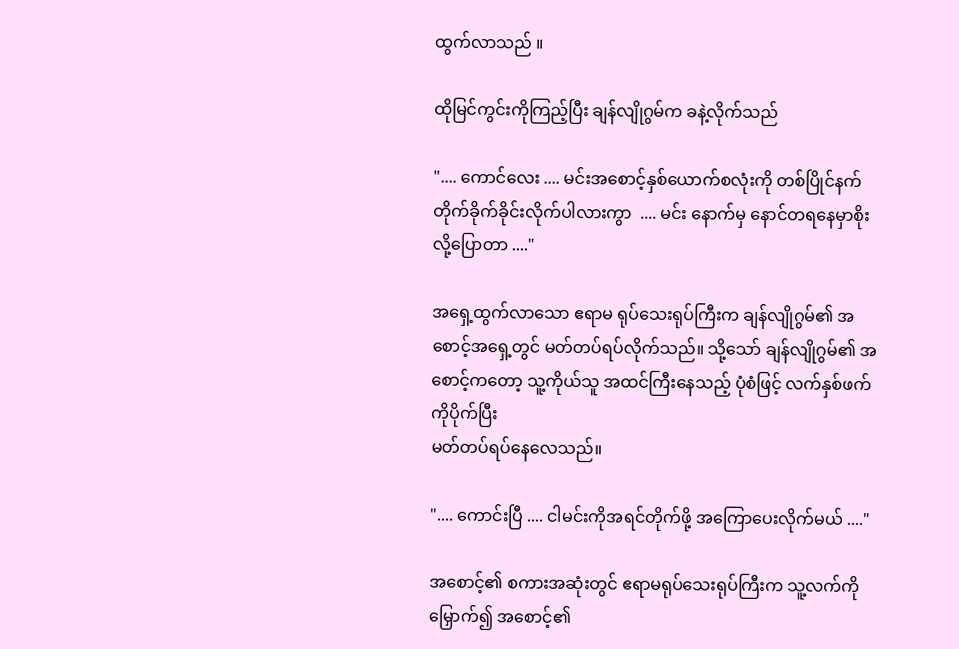ထွက်လာသည် ။

ထိုမြင်ကွင်းကိုကြည့်ပြီး ချန်လျိုဂွမ်က ခနဲ့လိုက်သည်

".... ကောင်လေး .... မင်းအစောင့်နှစ်ယောက်စလုံးကို တစ်ပြိုင်နက် တိုက်ခိုက်ခိုင်းလိုက်ပါလားကွာ  .... မင်း နောက်မှ နောင်တရနေမှာစိုးလို့ပြောတာ ...."

အရှေ့ထွက်လာသော ဧရာမ ရုပ်သေးရုပ်ကြီးက ချန်လျိုဂွမ်၏ အစောင့်အရှေ့တွင် မတ်တပ်ရပ်လိုက်သည်။ သို့သော် ချန်လျိုဂွမ်၏ အစောင့်ကတော့ သူ့ကိုယ်သူ အထင်ကြီးနေသည့် ပုံစံဖြင့် လက်နှစ်ဖက်ကိုပိုက်ပြီး
မတ်တပ်ရပ်နေလေသည်။

".... ကောင်းပြီ .... ငါမင်းကိုအရင်တိုက်ဖို့ အကြောပေးလိုက်မယ် ...."

အစောင့်၏ စကားအဆုံးတွင် ဧရာမရုပ်သေးရုပ်ကြီးက သူ့လက်ကိုမြှောက်၍ အစောင့်၏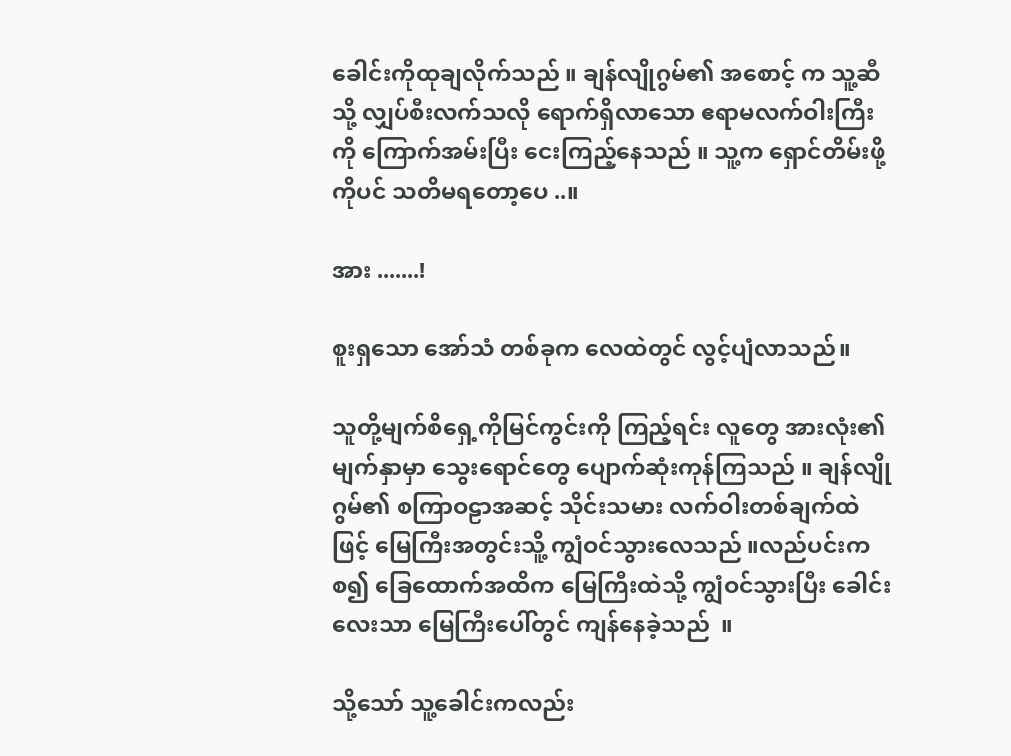ခေါင်းကိုထုချလိုက်သည် ။ ချန်လျိုဂွမ်၏ အစောင့် က သူ့ဆီသို့ လျှပ်စီးလက်သလို ရောက်ရှိလာသော ဧရာမလက်ဝါးကြီးကို ကြောက်အမ်းပြီး ငေးကြည့်နေသည် ။ သူ့က ရှောင်တိမ်းဖို့ကိုပင် သတိမရတော့ပေ ..။

အား .......!

စူးရှသော အော်သံ တစ်ခုက လေထဲတွင် လွင့်ပျံလာသည်။

သူတို့မျက်စိရှေ့ကိုမြင်ကွင်းကို ကြည့်ရင်း လူတွေ အားလုံး၏ မျက်နှာမှာ သွေးရောင်တွေ ပျောက်ဆုံးကုန်ကြသည် ။ ချန်လျိုဂွမ်၏ စကြာဝဠာအဆင့် သိုင်းသမား လက်ဝါးတစ်ချက်ထဲဖြင့် မြေကြီးအတွင်းသိူ့ ကျွံဝင်သွားလေသည် ။လည်ပင်းကစ၍ ခြေထောက်အထိက မြေကြီးထဲသို့ ကျွံဝင်သွားပြီး ခေါင်းလေးသာ မြေကြီးပေါ်တွင် ကျန်နေခဲ့သည်  ။

သို့သော် သူ့ခေါင်းကလည်း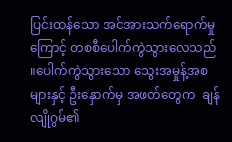ပြင်းထန်သော အင်အားသက်ရောက်မှုကြောင့် တစစီပေါက်ကွဲသွားလေသည် ။ပေါက်ကွဲသွားသော သွေးအမှုန့်အစများနှင့် ဦးနှောက်မှ အဖတ်တွေက  ချန်လျိုဂွမ်၏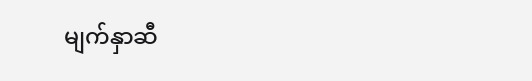မျက်နှာဆီ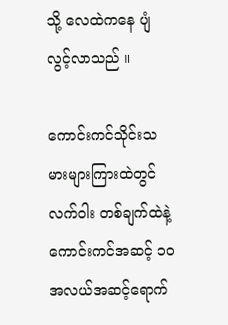သို့ လေထဲကနေ ပျံလွင့်လာသည် ။

ကောင်းကင်သိုင်းသမားများကြားထဲတွင် လက်ဝါး တစ်ချက်ထဲနဲ့ ကောင်းကင်အဆင့် ၁၀ အလယ်အဆင့်ရောက်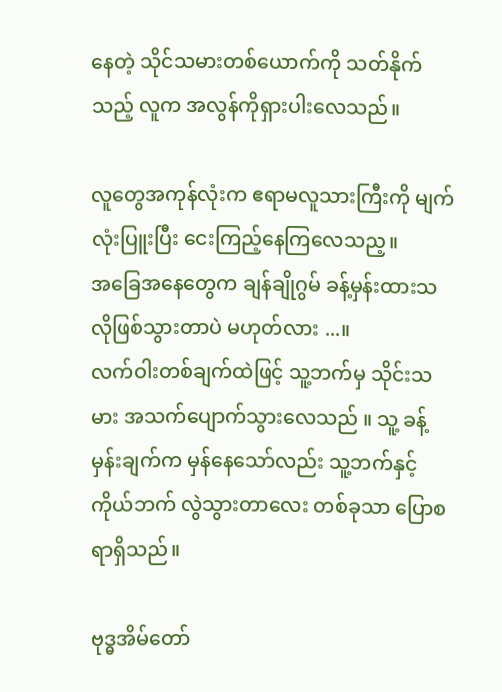နေတဲ့ သိုင်သမားတစ်ယောက်ကို သတ်နိုက်သည့် လူက အလွန်ကိုရှားပါးလေသည်။

လူတွေအကုန်လုံးက ဧရာမလူသားကြီးကို မျက်လုံးပြူးပြီး ငေးကြည့်နေကြလေသည့။
အခြေအနေတွေက ချန်ချိုဂွမ် ခန့်မှန်းထားသလိုဖြစ်သွားတာပဲ မဟုတ်လား ...။
လက်ဝါးတစ်ချက်ထဲဖြင့် သူ့ဘက်မှ သိုင်းသမား အသက်ပျောက်သွားလေသည် ။ သူ့ ခန့်မှန်းချက်က မှန်နေသော်လည်း သူ့ဘက်နှင့်ကိုယ်ဘက် လွဲသွားတာလေး တစ်ခုသာ ပြောစရာရှိသည်။

ဗုဒ္ဓအိမ်တော်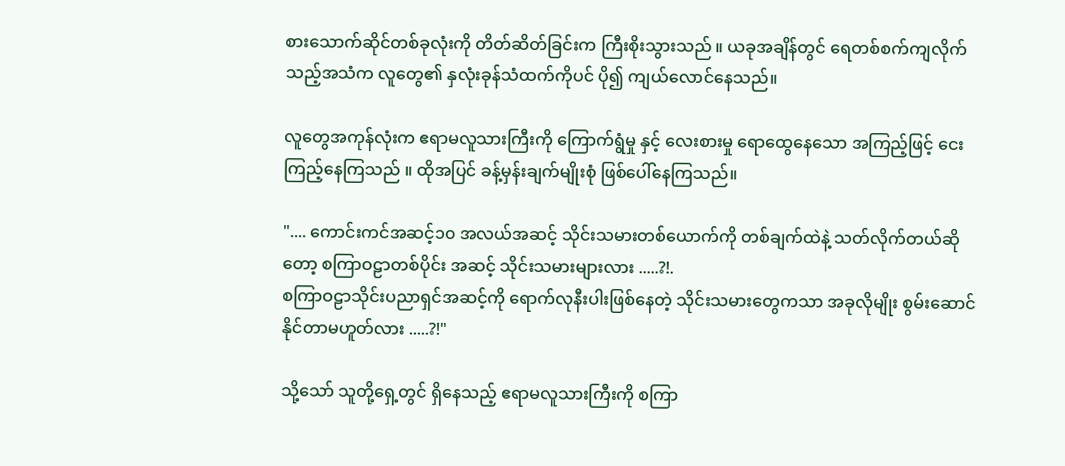စားသောက်ဆိုင်တစ်ခုလုံးကို တိတ်ဆိတ်ခြင်းက ကြီးစိုးသွားသည် ။ ယခုအချိန်တွင် ရေတစ်စက်ကျလိုက်သည့်အသံက လူတွေ၏ နှလုံးခုန်သံထက်ကိုပင် ပို၍ ကျယ်လောင်နေသည်။

လူတွေအကုန်လုံးက ဧရာမလူသားကြီးကို ကြောက်ရွံမှု နှင့် လေးစားမှု ရောထွေနေသော အကြည့်ဖြင့် ငေးကြည့်နေကြသည် ။ ထိုအပြင် ခန့်မှန်းချက်မျိုးစုံ ဖြစ်ပေါ်နေကြသည်။

".... ကောင်းကင်အဆင့်၁၀ အလယ်အဆင့် သိုင်းသမားတစ်ယောက်ကို တစ်ချက်ထဲနဲ့ သတ်လိုက်တယ်ဆိုတော့ စကြာဝဠာတစ်ပိုင်း အဆင့် သိုင်းသမားများလား .....?!.
စကြာဝဠာသိုင်းပညာရှင်အဆင့်ကို ရောက်လုနီးပါးဖြစ်နေတဲ့ သိုင်းသမားတွေကသာ အခုလိုမျိုး စွမ်းဆောင်နိုင်တာမဟူတ်လား .....?!"

သို့သော် သူတို့ရှေ့တွင် ရှိနေသည့် ဧရာမလူသားကြီးကို စကြာ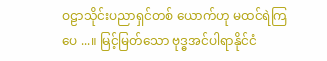ဝဠာသိုင်းပညာရှင်တစ် ယောက်ဟု မထင်ရဲကြပေ ...။ မြင့်မြတ်သော ဗုဒ္ဓအင်ပါရာနိုင်ငံ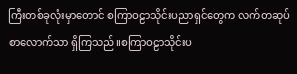ကြီးတစ်ခုလုံးမှာတောင် စကြာဝဠာသိုင်းပညာရှင်တွေက လက်တဆုပ်စာလောက်သာ ရှိကြသည်။စကြာဝဠာသိုင်းပ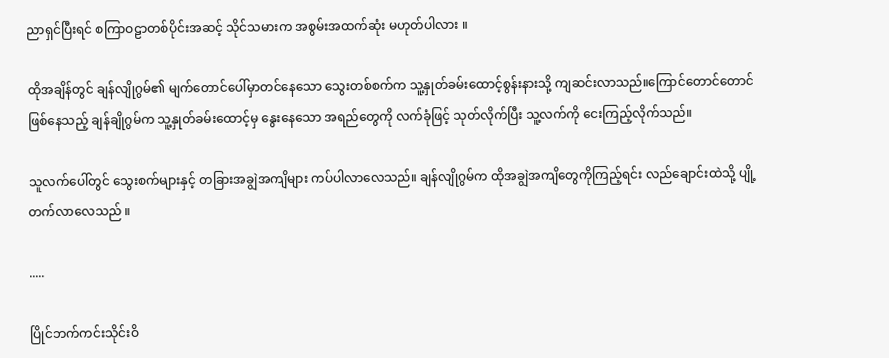ညာရှင်ပြီးရင် စကြာဝဠာတစ်ပိုင်းအဆင့် သိုင်သမားက အစွမ်းအထက်ဆုံး မဟုတ်ပါလား ။

ထိုအချိန်တွင် ချန်လျိုဂွမ်၏ မျက်တောင်ပေါ်မှာတင်နေသော သွေးတစ်စက်က သူ့နှုတ်ခမ်းထောင့်စွန်းနားသို့ ကျဆင်းလာသည်။ကြောင်တောင်တောင်ဖြစ်နေသည့် ချန်ချိုဂွမ်က သူ့နှုတ်ခမ်းထောင့်မှ နွေးနေသော အရည်တွေကို လက်ခုံဖြင့် သုတ်လိုက်ပြီး သူ့လက်ကို ငေးကြည့်လိုက်သည်။

သူလက်ပေါ်တွင် သွေးစက်များနှင့် တခြားအချွဲအကျိများ ကပ်ပါလာလေသည်။ ချန်လျိုဂွမ်က ထိုအချွဲအကျိတွေကိုကြည့်ရင်း လည်ချောင်းထဲသို့ ပျို့တက်လာလေသည် ။

.....

ပြိုင်ဘက်ကင်းသိုင်းဝိ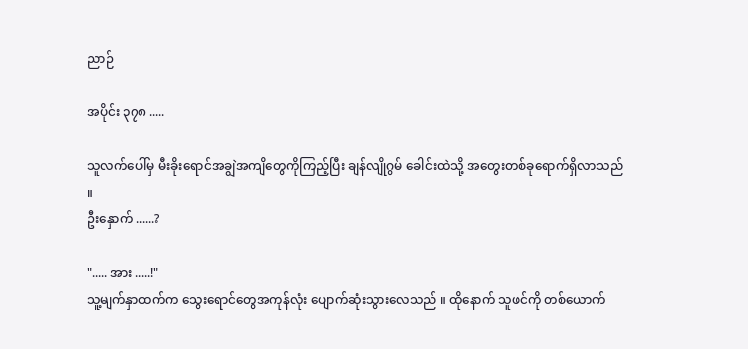ညာဉ်

အပိုင်း ၃၇၈ .....

သူလက်ပေါ်မှ မီးခိုးရောင်အချွဲအကျိတွေကိုကြည့်ပြီး ချန်လျိုဂွမ် ခေါင်းထဲသို့ အတွေးတစ်ခုရောက်ရှိလာသည် ။
ဦးနှောက် ......?

"..... အား .....!"
သူ့မျက်နှာထက်က သွေးရောင်တွေအကုန်လုံး ပျောက်ဆုံးသွားလေသည် ။ ထိုနောက် သူဖင်ကို တစ်ယောက်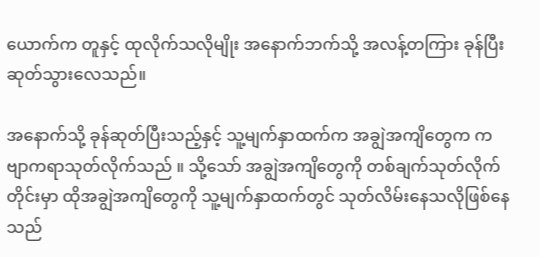ယောက်က တူနှင့် ထုလိုက်သလိုမျိုး အနောက်ဘက်သို့ အလန့်တကြား ခုန်ပြီး ဆုတ်သွားလေသည်။

အနောက်သို့ ခုန်ဆုတ်ပြီးသည့်နှင့် သူ့မျက်နှာထက်က အချွဲအကျိတွေက ကဗျာကရာသုတ်လိုက်သည် ။ သို့သော် အချွဲအကျိတွေကို တစ်ချက်သုတ်လိုက်တိုင်းမှာ ထိုအချွဲအကျိတွေကို သူ့မျက်နှာထက်တွင် သုတ်လိမ်းနေသလိုဖြစ်နေသည်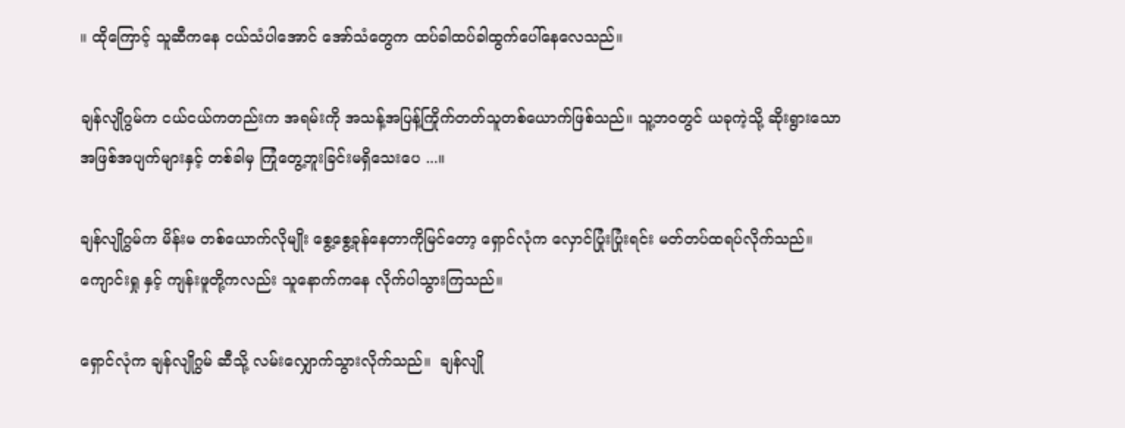။ ထိုကြောင့် သူဆီကနေ ငယ်သံပါအောင် အော်သံတွေက ထပ်ခါထပ်ခါထွက်ပေါ်နေလေသည်။

ချန်လျိုဂွမ်က ငယ်ငယ်ကတည်းက အရမ်းကို အသန့်အပြန့်ကြိုက်တတ်သူတစ်ယောက်ဖြစ်သည်။ သူ့ဘဝတွင် ယခုကဲ့သို့ ဆိုးရွားသောအဖြစ်အပျက်များနှင့် တစ်ခါမှ ကြုံတွေ့ဘူးခြင်းမရှိသေးပေ ...။

ချန်လျိုဂွမ်က မိန်းမ တစ်ယောက်လိုမျိုး စွေ့စွေ့ခုန်နေတာကိုမြင်တော့ ရှောင်လုံက လှောင်ပြုံးပြုံးရင်း မတ်တပ်ထရပ်လိုက်သည်။ကျောင်းရှု နှင့် ကျန်းဖူတို့ကလည်း သူနောက်ကနေ လိုက်ပါသွားကြသည်။

ရှောင်လုံက ချန်လျိုဂွမ် ဆီသို့ လမ်းလျှောက်သွားလိုက်သည်။  ချန်လျို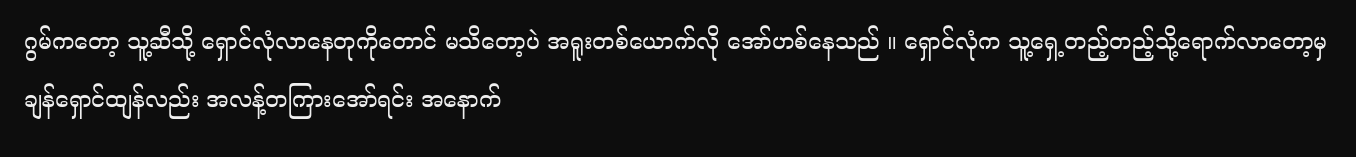ဂွမ်ကတော့ သူ့ဆီသို့ ရှောင်လုံလာနေတုကိုတောင် မသိတော့ပဲ အရူးတစ်ယောက်လို အော်ဟစ်နေသည် ။ ရှောင်လုံက သူ့ရှေ့တည့်တည့်သို့ရောက်လာတော့မှ ချန်ရှောင်ထျန်လည်း အလန့်တကြားအော်ရင်း အနောက်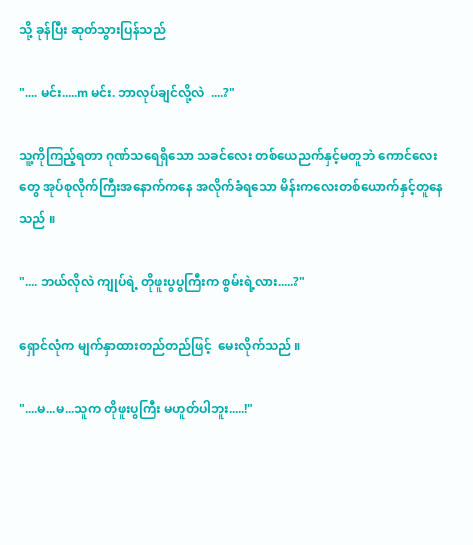သို့ ခုန်ပြီး ဆုတ်သွားပြန်သည်

".... မင်း.....m မင်း. ဘာလုပ်ချင်လို့လဲ  ....?"

သူ့ကိုကြည့်ရတာ ဂုဏ်သရေရှိသော သခင်လေး တစ်ယေညက်နှင့်မတူဘဲ ကောင်လေးတွေ အုပ်စုလိုက်ကြီးအနောက်ကနေ အလိုက်ခံရသော မိန်းကလေးတစ်ယောက်နှင့်တူနေသည် ။

".... ဘယ်လိုလဲ ကျုပ်ရဲ့ တိုဖူးပွပွကြီးက စွမ်းရဲ့လား.....?"

ရှောင်လုံက မျက်နှာထားတည်တည်ဖြင့်  မေးလိုက်သည် ။

"....မ...မ...သူက တိုဖူးပွကြီး မဟူတ်ပါဘူး.....!"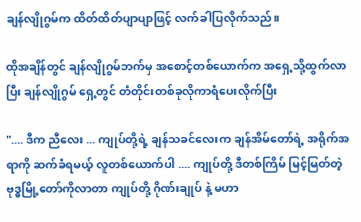ချန်လျိုဂွမ်က ထိတ်ထိတ်ပျာပျာဖြင့် လက်ခါပြလိုက်သည်။

ထိုအချိန်တွင် ချန်လျိုဂွမ်ဘက်မှ အစောင့်တစ်ယောက်က အရှေ့သို့ထွက်လာပြီး ချန်လျိုဂွမ် ရှေ့တွင် တံတိုင်းတစ်ခုလိုကာရံပေးလိုက်ပြီး

".... ဒီက ညီလေး ... ကျုပ်တို့ရဲ့ ချန်သခင်လေးက ချန်အိမ်တော်ရဲ့ အရိုက်အရာကို ဆက်ခံရမယ့် လူတစ်ယောက်ပါ .... ကျုပ်တို့ ဒီတစ်ကြိမ် မြင့်မြတ်တဲ့ ဗုဒ္ဓမြို့တော်ကိုလာတာ ကျုပ်တို့ ဂိုဏ်းချုပ် နဲ့ မဟာ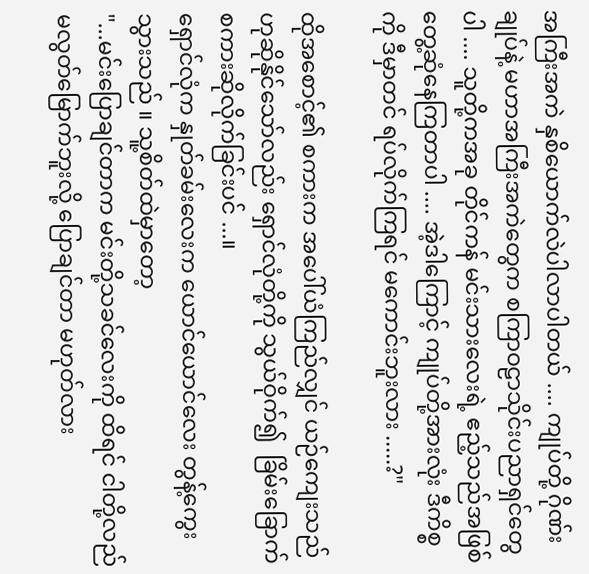အကြီးအကဲ နှစိယောက်လဲပါလာပါတယ် .... ကျုပ်တို့ ဂိုဏ်းချုပ်နဲ့ မဟာအကြီးအကဲတွေက စကြာဝဠာသိုင်းပညာရှင်တွေပါ .... သူတို့ကအခု တိုင်ကန် မင်းသားလေးရဲ့ ဧည့်သည်အဖြစ် တွေ့ဆုံနေကြတာပါ .... အဲ့ဒါကြောင့် ကျုပ်တို့အားလုံး ဒီကိစ္စကို ဒီမှာတင် ရပ်လိုက်ကြရင် မကောင်းဘူးလား .....?"

ထိုအစောင့်၏ စကားက အပေါ်ယံကြည်လျှင် ယဉ်ကျေးသည်ဟုဆိုနိုင်သော်လည်း ရှောင်လုံတို့ကို သွယ်ဝိုက်၍  ခြိမ်းခြောက်စကားဆိုလိုက်ခြင်းပင် ...။
ရှောင်လုံက နှုတ်ခမ်းလေးက ယောင်ယောင်လေး တွန့်ကွေးသွားသည် ။ သူ့စိတ်ထဲမှာတော့
"...မင်းပြောချင်တာက မင်းတို့သခင်လေးကို ထိရင် ငါတို့လည် မလွတ်မြောက်ဘူးလို့ ပြောချင်တာ မဟုတ်လား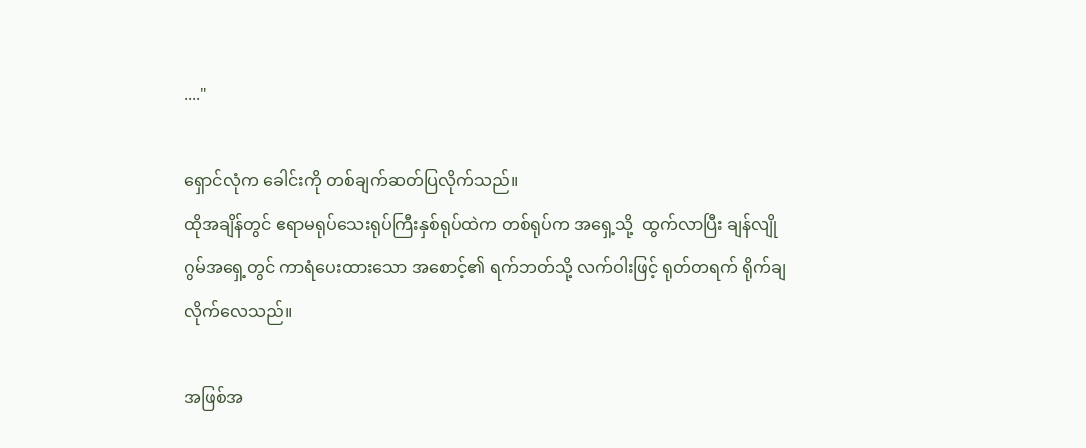...."

ရှောင်လုံက ခေါင်းကို တစ်ချက်ဆတ်ပြလိုက်သည်။
ထိုအချိန်တွင် ဧရာမရုပ်သေးရုပ်ကြီးနှစ်ရုပ်ထဲက တစ်ရုပ်က အရှေ့သို့  ထွက်လာပြီး ချန်လျိုဂွမ်အရှေ့တွင် ကာရံပေးထားသော အစောင့်၏ ရက်ဘတ်သို့ လက်ဝါးဖြင့် ရုတ်တရက် ရိုက်ချလိုက်လေသည်။

အဖြစ်အ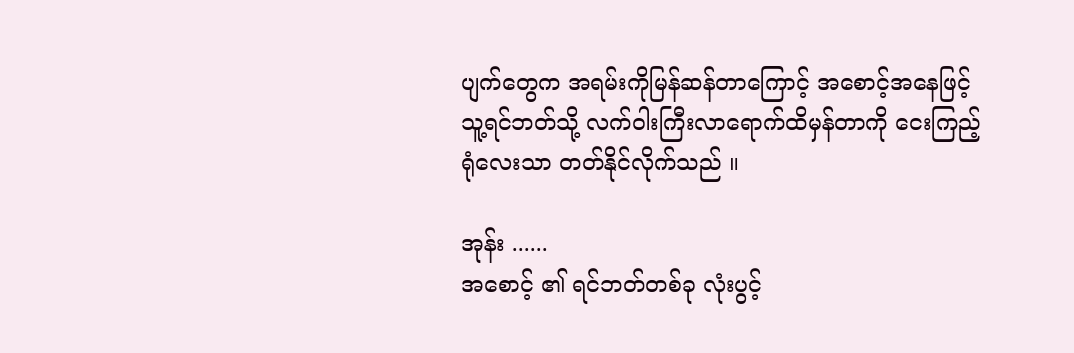ပျက်တွေက အရမ်းကိုမြန်ဆန်တာကြောင့် အစောင့်အနေဖြင့် သူ့ရင်ဘတ်သို့ လက်ဝါးကြီးလာရောက်ထိမှန်တာကို ငေးကြည့်ရုံလေးသာ တတ်နိုင်လိုက်သည် ။

အုန်း ......
အစောင့် ၏ ရင်ဘတ်တစ်ခု လုံးပွင့်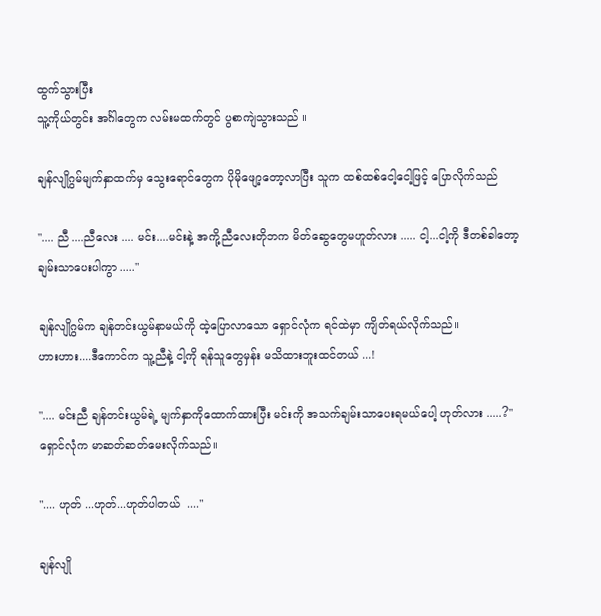ထွက်သွားပြီး
သူ့ကိုယ်တွင်း အင်္ဂါတွေက လမ်းမထက်တွင် ပွစာကျဲသွားသည် ။

ချန်လျိုဂွမ်မျက်နှာထက်မှ သွေးရောင်တွေက ပိုမိုဖျော့တော့လာပြီး သူက ထစ်ထစ်ငေါ့ငေါ့ဖြင့် ပြောလိုက်သည်

".... ညီ ....ညီလေး .... မင်း....မင်းနဲ့ အကို့ညီလေးတိုဘက မိတ်ဆွေတွေမဟူတ်လား ..... ငါ့...ငါ့ကို ဒီတစ်ခါတော့ ချမ်းသာပေးပါကွာ ....."

ချန်လျိုဂွမ်က ချန်တင်းယွမ်နာမယ်ကို ထဲ့ပြောလာသော ရှောင်လုံက ရင်ထဲမှာ ကျိတ်ရယ်လိုက်သည်။
ဟားဟား....ဒီကောင်က သူ့ညီနဲ့ ငါ့ကို ရန်သူတွေမှန်း မသိထားဘူးထင်တယ် ...!

".... မင်းညီ ချန်တင်းယွမ်ရဲ့ မျက်နှာကိုထောက်ထားပြီး မင်းကို အသက်ချမ်းသာပေးရမယ်ပေါ့ ဟုတ်လား .....?"
ရှောင်လုံက မာဆတ်ဆတ်မေးလိုက်သည်။

".... ဟုတ် ...ဟုတ်...ဟုတ်ပါတယ်  ...."

ချန်လျို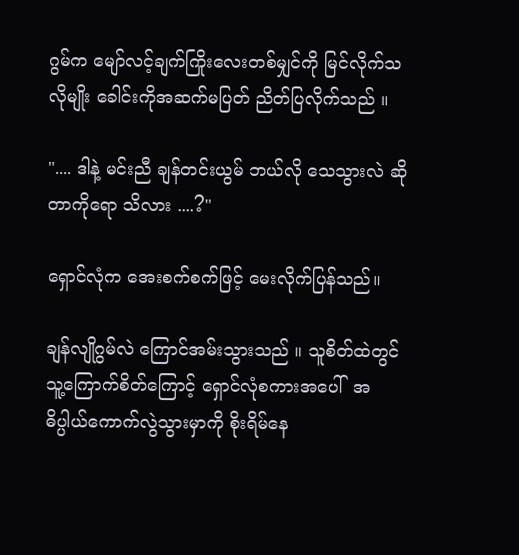ဂွမ်က မျော်လင့်ချက်ကြိုးလေးတစ်မျှင်ကို မြင်လိုက်သလိုမျိုး ခေါင်းကိုအဆက်မပြတ် ညိတ်ပြလိုက်သည် ။

".... ဒါနဲ့ မင်းညီ ချန်တင်းယွမ် ဘယ်လို သေသွားလဲ ဆိုတာကိုရော သိလား ....?"

ရှောင်လုံက အေးစက်စက်ဖြင့် မေးလိုက်ပြန်သည်။

ချန်လျိုဂွမ်လဲ ကြောင်အမ်းသွားသည် ။ သူစိတ်ထဲတွင် သူ့ကြောက်စိတ်ကြောင့် ရှောင်လုံစကားအပေါ်  အဓိပ္ပါယ်ကောက်လွဲသွားမှာကို စိုးရိမ်နေ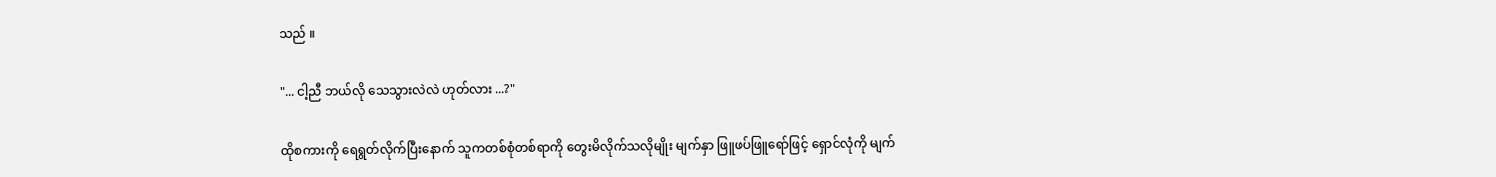သည် ။

"... ငါ့ညီ ဘယ်လို သေသွားလဲလဲ ဟုတ်လား ...?"

ထိုစကားကို ရေရွတ်လိုက်ပြီးနောက် သူကတစ်စုံတစ်ရာကို တွေးမိလိုက်သလိုမျိုး မျက်နှာ ဖြူဖပ်ဖြူရော်ဖြင့် ရှောင်လုံကို မျက်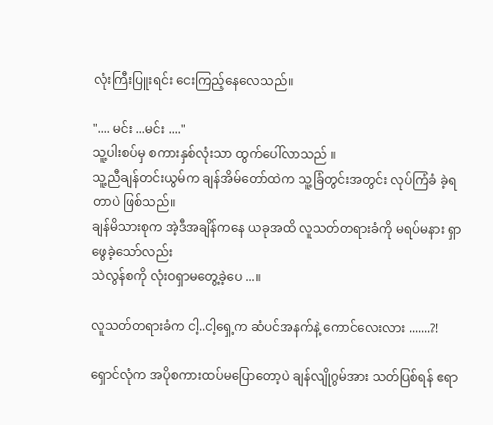လုံးကြီးပြူးရင်း ငေးကြည့်နေလေသည်။

".... မင်း ...မင်း ...."
သူ့ပါးစပ်မှ စကားနှစ်လုံးသာ ထွက်ပေါ်လာသည် ။
သူ့ညီချန်တင်းယွမ်က ချန်အိမ်တော်ထဲက သူ့ခြံတွင်းအတွင်း လုပ်ကြံခံ ခဲ့ရတာပဲ ဖြစ်သည်။
ချန်မိသားစုက အဲ့ဒီအချိန်ကနေ ယခုအထိ လူသတ်တရားခံကို မရပ်မနား ရှာဖွေခဲ့သော်လည်း
သဲလွန်စကို လုံးဝရှာမတွေ့ခဲ့ပေ ...။

လူသတ်တရားခံက ငါ့..ငါ့ရှေ့က ဆံပင်အနက်နဲ့ ကောင်လေးလား .......?!

ရှောင်လုံက အပိုစကားထပ်မပြောတော့ပဲ ချန်လျိုဂွမ်အား သတ်ပြစ်ရန် ဧရာ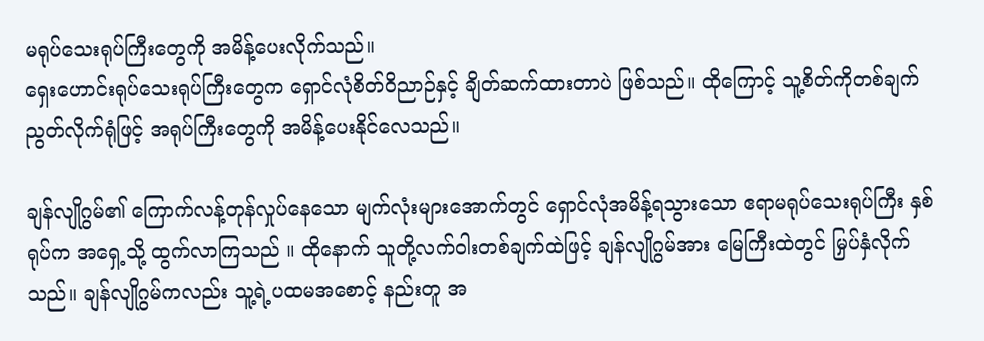မရုပ်သေးရုပ်ကြီးတွေကို အမိန့်ပေးလိုက်သည်။
ရှေးဟောင်းရုပ်သေးရုပ်ကြီးတွေက ရှောင်လုံစိတ်ဝိညာဉ်နှင့် ချိတ်ဆက်ထားတာပဲ ဖြစ်သည်။ ထိုကြောင့် သူ့စိတ်ကိုတစ်ချက် ညွတ်လိုက်ရုံဖြင့် အရုပ်ကြီးတွေကို အမိန့်ပေးနိုင်လေသည်။

ချန်လျိုဂွမ်၏ ကြောက်လန့်တုန်လှုပ်နေသော မျက်လုံးများအောက်တွင် ရှောင်လုံအမိန့်ရသွားသော ဧရာမရုပ်သေးရုပ်ကြီး နှစ်ရုပ်က အရှေ့သို့ ထွက်လာကြသည် ။ ထိုနောက် သူတို့လက်ဝါးတစ်ချက်ထဲဖြင့် ချန်လျိုဂွမ်အား မြေကြီးထဲတွင် မြှပ်နှံလိုက်သည်။ ချန်လျိုဂွမ်ကလည်း သူ့ရဲ့ပထမအစောင့် နည်းတူ အ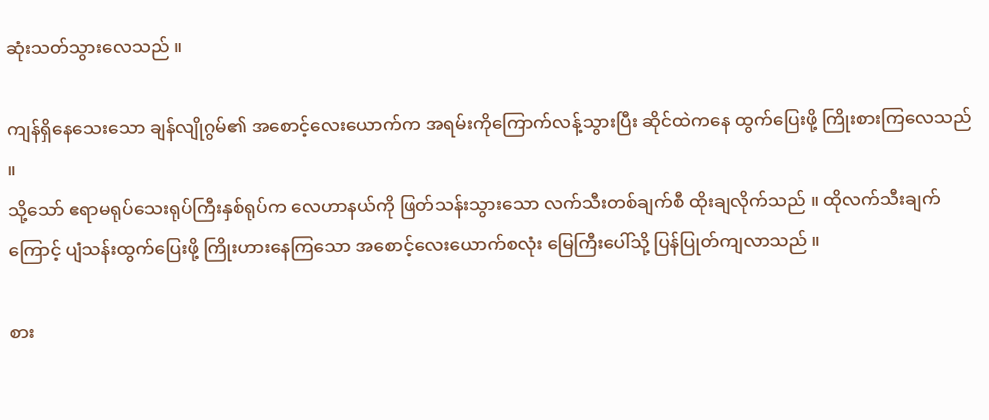ဆုံးသတ်သွားလေသည် ။

ကျန်ရှိနေသေးသော ချန်လျိုဂွမ်၏ အစောင့်လေးယောက်က အရမ်းကိုကြောက်လန့်သွားပြီး ဆိုင်ထဲကနေ ထွက်ပြေးဖို့ ကြိုးစားကြလေသည် ။
သို့သော် ဧရာမရုပ်သေးရုပ်ကြီးနှစ်ရုပ်က လေဟာနယ်ကို ဖြတ်သန်းသွားသော လက်သီးတစ်ချက်စီ ထိုးချလိုက်သည် ။ ထိုလက်သီးချက်ကြောင့် ပျံသန်းထွက်ပြေးဖို့ ကြိုးဟားနေကြသော အစောင့်လေးယောက်စလုံး မြေကြီးပေါ်သို့ ပြန်ပြုတ်ကျလာသည် ။

စား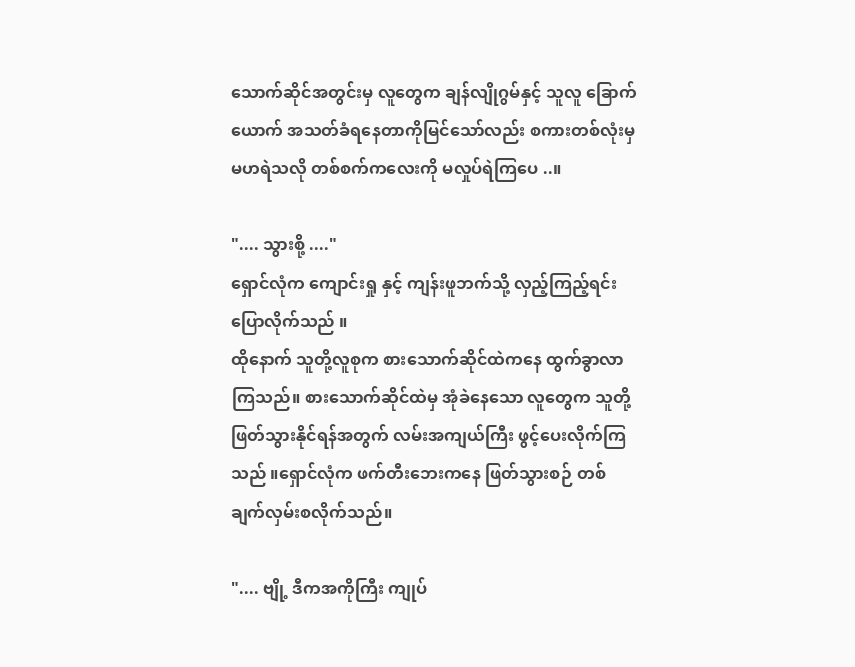သောက်ဆိုင်အတွင်းမှ လူတွေက ချန်လျိုဂွမ်နှင့် သူလူ ခြောက်ယောက် အသတ်ခံရနေတာကိုမြင်သော်လည်း စကားတစ်လုံးမှ မဟရဲသလို တစ်စက်ကလေးကို မလှုပ်ရဲကြပေ ..။

".... သွားစို့ ...."
ရှောင်လုံက ကျောင်းရှု နှင့် ကျန်းဖူဘက်သို့ လှည့်ကြည့်ရင်း ပြောလိုက်သည် ။
ထိုနောက် သူတို့လူစုက စားသောက်ဆိုင်ထဲကနေ ထွက်ခွာလာကြသည်။ စားသောက်ဆိုင်ထဲမှ အုံခဲနေသော လူတွေက သူတို့ဖြတ်သွားနိုင်ရန်အတွက် လမ်းအကျယ်ကြီး ဖွင့်ပေးလိုက်ကြသည် ။ရှောင်လုံက ဖက်တီးဘေးကနေ ဖြတ်သွားစဉ် တစ်ချက်လှမ်းစလိုက်သည်။

".... ဗျို့ ဒီကအကိုကြီး ကျုပ်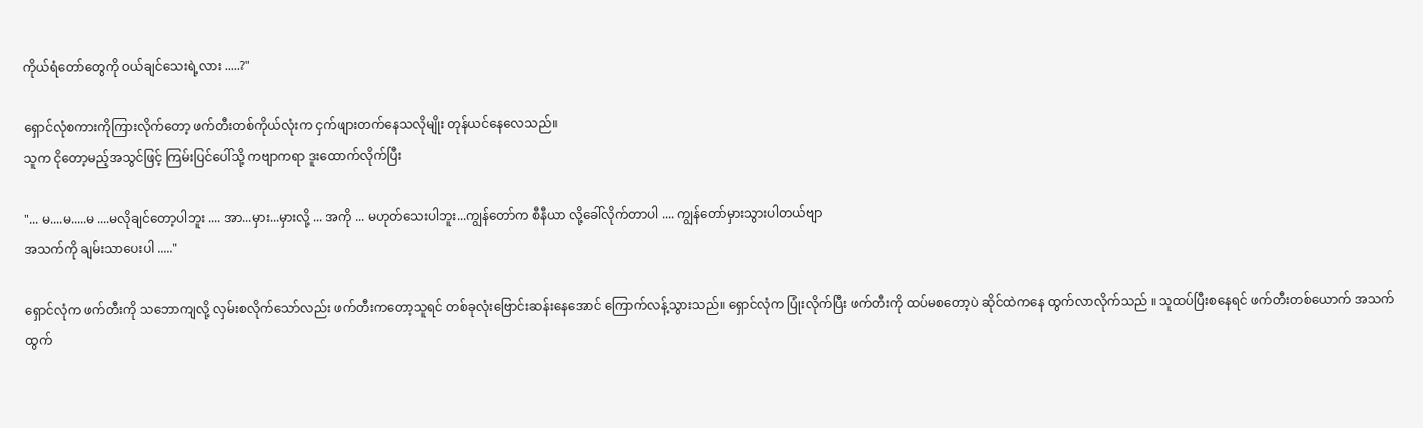ကိုယ်ရံတော်တွေကို ဝယ်ချင်သေးရဲ့လား .....?"

ရှောင်လုံစကားကိုကြားလိုက်တော့ ဖက်တီးတစ်ကိုယ်လုံးက ငှက်ဖျားတက်နေသလိုမျိုး တုန်ယင်နေလေသည်။
သူက ငိုတော့မည့်အသွင်ဖြင့် ကြမ်းပြင်ပေါ်သို့ ကဗျာကရာ ဒူးထောက်လိုက်ပြီး

"... မ....မ.....မ ....မလိုချင်တော့ပါဘူး .... အာ...မှား...မှားလို့ ... အကို ... မဟုတ်သေးပါဘူး...ကျွန်တော်က စီနီယာ လို့ခေါ်လိုက်တာပါ .... ကျွန်တော်မှားသွားပါတယ်ဗျာ
အသက်ကို ချမ်းသာပေးပါ ....."

ရှောင်လုံက ဖက်တီးကို သဘောကျလို့ လှမ်းစလိုက်သော်လည်း ဖက်တီးကတော့သူရင် တစ်ခုလုံးဗြောင်းဆန်းနေအောင် ကြောက်လန့်သွားသည်။ ရှောင်လုံက ပြုံးလိုက်ပြီး ဖက်တီးကို ထပ်မစတော့ပဲ ဆိုင်ထဲကနေ ထွက်လာလိုက်သည် ။ သူထပ်ပြီးစနေရင် ဖက်တီးတစ်ယောက် အသက်ထွက်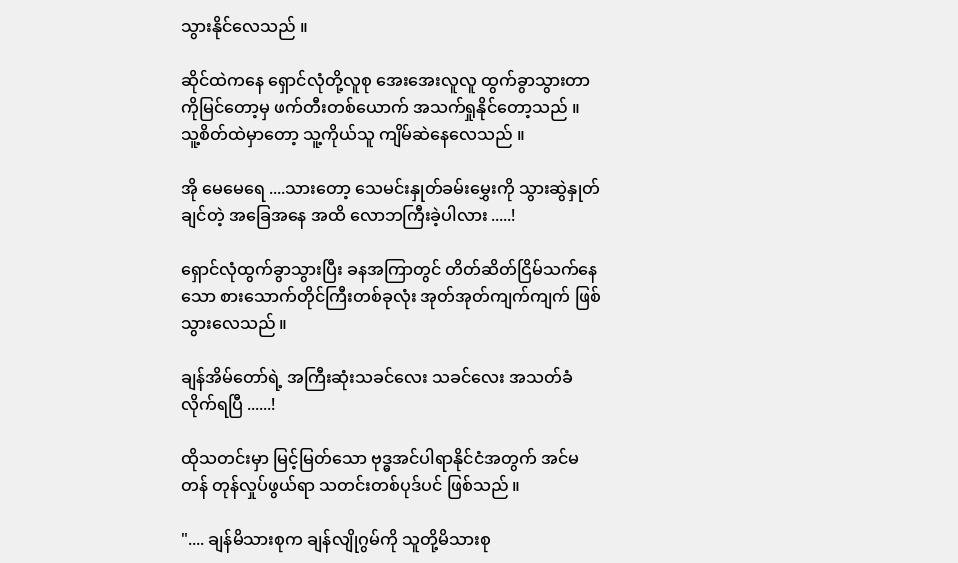သွားနိုင်လေသည် ။

ဆိုင်ထဲကနေ ရှောင်လုံတို့လူစု အေးအေးလူလူ ထွက်ခွာသွားတာကိုမြင်တော့မှ ဖက်တီးတစ်ယောက် အသက်ရှုနိုင်တော့သည် ။ သူ့စိတ်ထဲမှာတော့ သူ့ကိုယ်သူ ကျိမ်ဆဲနေလေသည် ။

အို မေမေရေ ....သားတော့ သေမင်းနှုတ်ခမ်းမွှေးကို သွားဆွဲနှုတ်ချင်တဲ့ အခြေအနေ အထိ လောဘကြီးခဲ့ပါလား .....!

ရှောင်လုံထွက်ခွာသွားပြီး ခနအကြာတွင် တိတ်ဆိတ်ငြိမ်သက်နေသော စားသောက်တိုင်ကြီးတစ်ခုလုံး အုတ်အုတ်ကျက်ကျက် ဖြစ်သွားလေသည် ။

ချန်အိမ်တော်ရဲ့ အကြီးဆုံးသခင်လေး သခင်လေး အသတ်ခံလိုက်ရပြီ ......!

ထိုသတင်းမှာ မြင့်မြတ်သော ဗုဒ္ဓအင်ပါရာနိုင်ငံအတွက် အင်မတန် တုန်လှုပ်ဖွယ်ရာ သတင်းတစ်ပုဒ်ပင် ဖြစ်သည် ။

".... ချန်မိသားစုက ချန်လျိုဂွမ်ကို သူတို့မိသားစု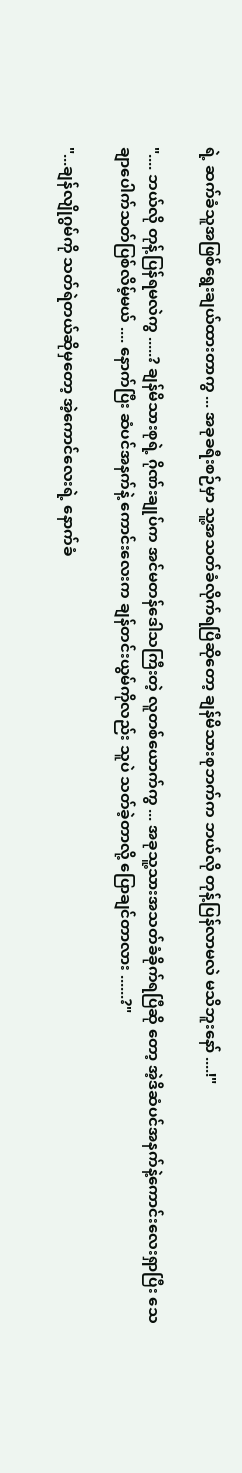ရဲ့ ဆက်ခံသူအဖြစ်ရွေးချယ်ထားတာကွ ... အခုခရီးစဉ်မှာ သူ့အသတ်ခံလိုက်ရပြီဆိုတော့ ချန်မိသားစုဘက်က ဘယ်လို တုန့်ပြန်လာမလဲ မသိဘူးနော် ....!"

".... ဘယ်လို တုန့်ပြန်ရမလဲကွ .....? ချန်မိသားစုရဲ့ ဂိုဏ်းချုပ်က အင်မတန်ဒေါသကြီးတဲ့ လူတစ်ယောက်ကွ ... အခုသူ့သားအသတ်ခံခိုက်ရပြီဆို တော့ အဲ့ဒိဆံပင်အနက်နဲ့ကောင်းလေးရှာပြီး သေချာပေါက်သတ်ပြစ်လိမ့်မယ် .... နောက်ပြီး ဆံပင်အနက်နဲ့ ကောင်းလေးက ချန်တင်းယွမ်ကိုလည်း သူပဲ သတ်ခဲ့တာလို့ ပြောချင်တာလား ......?"

"...ချန်လျိုဂွမ်ကို သတ်ရဲတယ်ဆိုမှတော့ အဲ့ကောင်လေးရဲ့ နောက်ခံ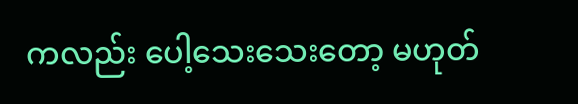ကလည်း ပေါ့သေးသေးတော့ မဟုတ်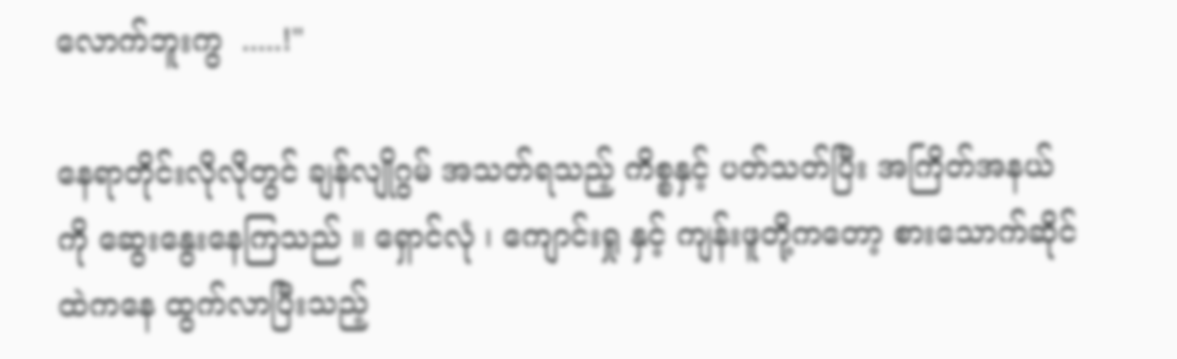လောက်ဘူးကွ  .....!"

နေရာတိုင်းလိုလိုတွင် ချန်လျိုဂွမ် အသတ်ရသည့် ကိစ္စနှင့် ပတ်သတ်ပြီး အကြိတ်အနယ်ကို ဆွေးနွေးနေကြသည် ။ ရှောင်လုံ ၊ ကျောင်းရှု နှင့် ကျန်းဖူတို့ကတော့ စားသောက်ဆိုင်ထဲကနေ ထွက်လာပြီးသည့်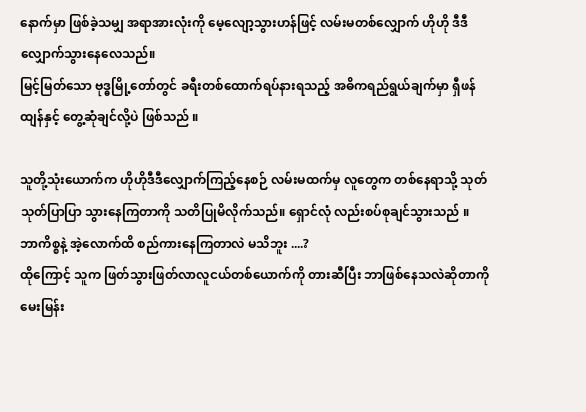နောက်မှာ ဖြစ်ခဲ့သမျှ အရာအားလုံးကို မေ့လျော့သွားဟန်ဖြင့် လမ်းမတစ်လျှောက် ဟိုဟို ဒီဒီလျှောက်သွားနေလေသည်။
မြင့်မြတ်သော ဗုဒ္ဓမြို့တော်တွင် ခရီးတစ်ထောက်ရပ်နားရသည့် အဓိကရည်ရွယ်ချက်မှာ ရှီဖန်ထျန်နှင့် တွေ့ဆုံချင်လို့ပဲ ဖြစ်သည် ။

သူတို့သုံးယောက်က ဟိုဟိုဒီဒီလျှောက်ကြည့်နေစဉ် လမ်းမထက်မှ လူတွေက တစ်နေရာသို့ သုတ်သုတ်ပြာပြာ သွားနေကြတာကို သတိပြုမိလိုက်သည်။ ရှောင်လုံ လည်းစပ်စုချင်သွားသည် ။
ဘာကိစ္စနဲ့ အဲ့လောက်ထိ စည်ကားနေကြတာလဲ မသိဘူး ....?
ထိုကြောင့် သူက ဖြတ်သွားဖြတ်လာလူငယ်တစ်ယောက်ကို တားဆီပြီး ဘာဖြစ်နေသလဲဆိုတာကို မေးမြန်း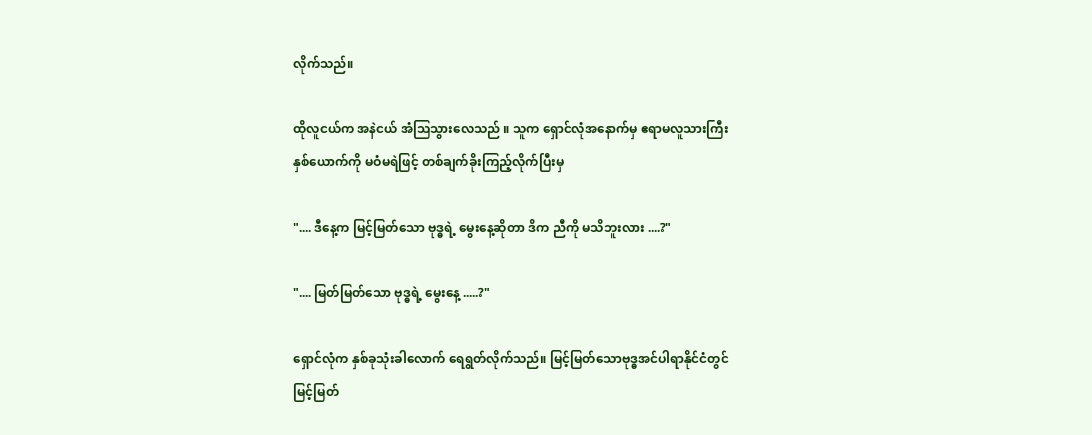လိုက်သည်။

ထိုလူငယ်က အနဲငယ် အံသြသွားလေသည် ။ သူက ရှောင်လုံအနောက်မှ ဧရာမလူသားကြီးနှစ်ယောက်ကို မဝံမရဲဖြင့် တစ်ချက်ခိုးကြည့်လိုက်ပြီးမှ

".... ဒီနေ့က မြင့်မြတ်သော ဗုဒ္ဓရဲ့ မွေးနေ့ဆိုတာ ဒိက ညီကို မသိဘူးလား ....?"

".... မြတ်မြတ်သော ဗုဒ္ဓရဲ့ မွေးနေ့ .....?"

ရှောင်လုံက နှစ်ခုသုံးခါလောက် ရေရွတ်လိုက်သည်။ မြင့်မြတ်သောဗုဒ္ဓအင်ပါရာနိုင်ငံတွင် မြင့်မြတ်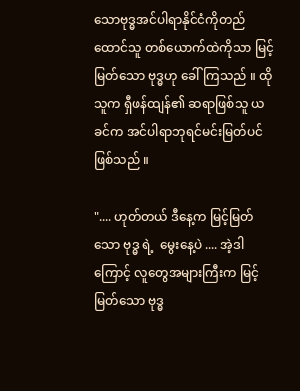သောဗုဒ္ဓအင်ပါရာနိုင်ငံကိုတည်ထောင်သူ တစ်ယောက်ထဲကိုသာ မြင့်မြတ်သော ဗုဒ္ဓဟု ခေါ်ကြသည် ။ ထိုသူက ရှီဖန်ထျန်၏ ဆရာဖြစ်သူ ယခင်က အင်ပါရာဘုရင်မင်းမြတ်ပင် ဖြစ်သည် ။

".... ဟုတ်တယ် ဒီနေ့က မြင့်မြတ်သော ဗုဒ္ဓ ရဲ့  မွေးနေ့ပဲ .... အဲ့ဒါကြောင့် လူတွေအများကြီးက မြင့်မြတ်သော ဗုဒ္ဓ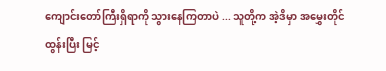ကျောင်းတော်ကြီးရှိရာကို သွားနေကြတာပဲ ... သူတို့က အဲ့ဒိမှာ အမွှေးတိုင်ထွန်းပြီး မြင့်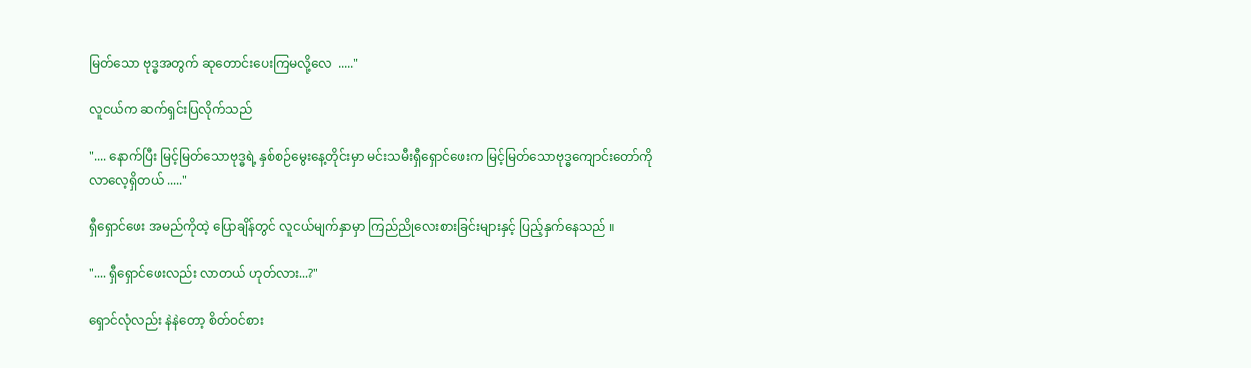မြတ်သော ဗုဒ္ဓအတွက် ဆုတောင်းပေးကြမလို့လေ  ....."

လူငယ်က ဆက်ရှင်းပြလိုက်သည်

".... နောက်ပြီး မြင့်မြတ်သောဗုဒ္ဓရဲ့ နှစ်စဉ်မွေးနေ့တိုင်းမှာ မင်းသမီးရှီရှောင်ဖေးက မြင့်မြတ်သောဗုဒ္ဓကျောင်းတော်ကို လာလေ့ရှိတယ် ....."

ရှီရှောင်ဖေး အမည်ကိုထဲ့ ပြောချိန်တွင် လူငယ်မျက်နှာမှာ ကြည်ညိုလေးစားခြင်းများနှင့် ပြည့်နှက်နေသည် ။

".... ရှီရှောင်ဖေးလည်း လာတယ် ဟုတ်လား...?"

ရှောင်လုံလည်း နဲနဲတော့ စိတ်ဝင်စား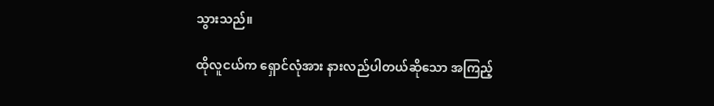သွားသည်။

ထိုလူငယ်က ရှောင်လုံအား နားလည်ပါတယ်ဆိုသော အကြည့်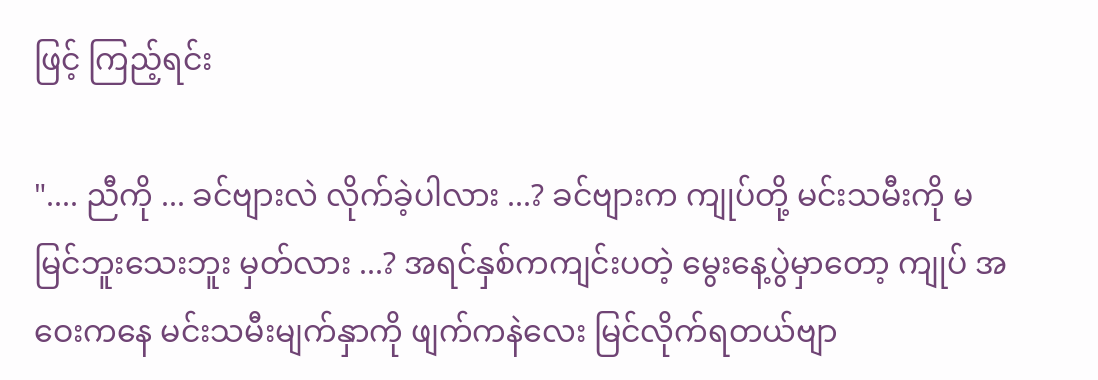ဖြင့် ကြည့်ရင်း

".... ညီကို ... ခင်ဗျားလဲ လိုက်ခဲ့ပါလား ...? ခင်ဗျားက ကျုပ်တို့ မင်းသမီးကို မမြင်ဘူးသေးဘူး မှတ်လား ...? အရင်နှစ်ကကျင်းပတဲ့ မွေးနေ့ပွဲမှာတော့ ကျုပ် အဝေးကနေ မင်းသမီးမျက်နှာကို ဖျက်ကနဲလေး မြင်လိုက်ရတယ်ဗျာ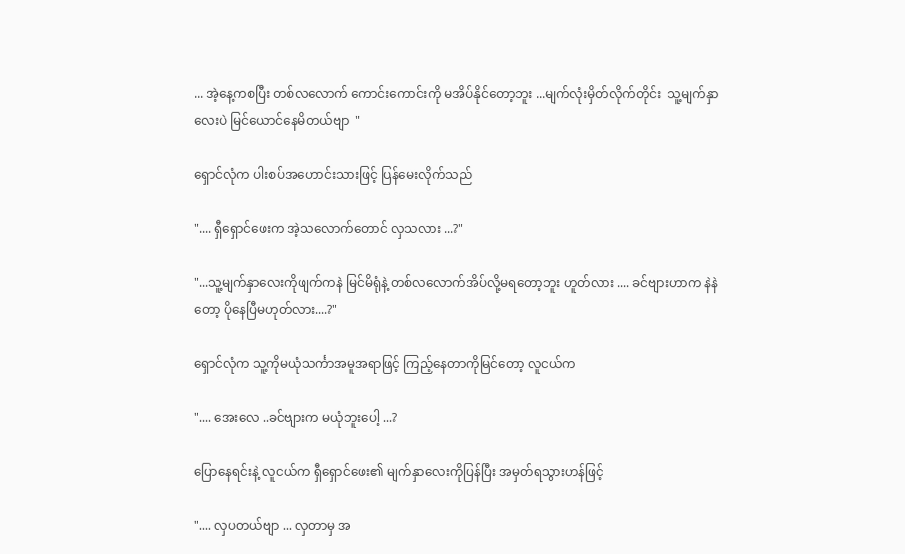... အဲ့နေ့ကစပြီး တစ်လလောက် ကောင်းကောင်းကို မအိပ်နိုင်တော့ဘူး ...မျက်လုံးမှိတ်လိုက်တိုင်း  သူ့မျက်နှာလေးပဲ မြင်ယောင်နေမိတယ်ဗျာ  "

ရှောင်လုံက ပါးစပ်အဟောင်းသားဖြင့် ပြန်မေးလိုက်သည်

".... ရှီရှောင်ဖေးက အဲ့သလောက်တောင် လှသလား ...?"

"...သူ့မျက်နှာလေးကိုဖျက်ကနဲ မြင်မိရုံနဲ့ တစ်လလောက်အိပ်လို့မရတော့ဘူး ဟူတ်လား .... ခင်ဗျားဟာက နဲနဲတော့ ပိုနေပြီမဟုတ်လား....?"

ရှောင်လုံက သူ့ကိုမယုံသင်္ကာအမူအရာဖြင့် ကြည့်နေတာကိုမြင်တော့ လူငယ်က

".... အေးလေ ..ခင်ဗျားက မယုံဘူးပေါ့ ...?

ပြောနေရင်းနဲ့ လူငယ်က ရှီရှောင်ဖေး၏ မျက်နှာလေးကိုပြန်ပြီး အမှတ်ရသွားဟန်ဖြင့်

".... လှပတယ်ဗျာ ... လှတာမှ အ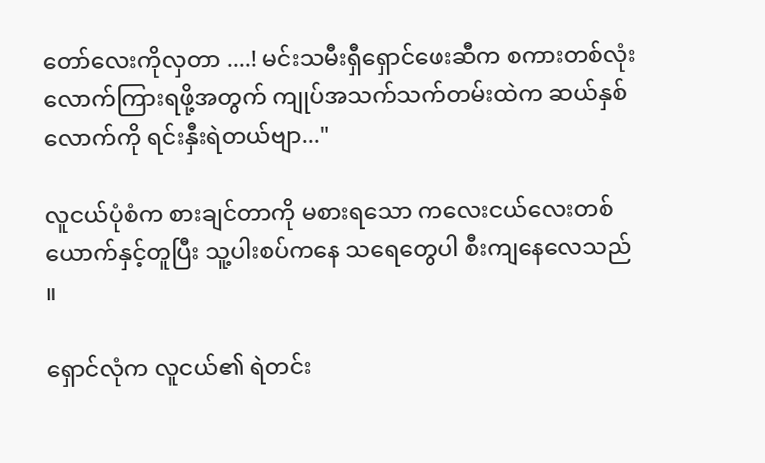တော်လေးကိုလှတာ ....! မင်းသမီးရှီရှောင်ဖေးဆီက စကားတစ်လုံးလောက်ကြားရဖို့အတွက် ကျုပ်အသက်သက်တမ်းထဲက ဆယ်နှစ်လောက်ကို ရင်းနှီးရဲတယ်ဗျာ..."

လူငယ်ပုံစံက စားချင်တာကို မစားရသော ကလေးငယ်လေးတစ်ယောက်နှင့်တူပြီး သူ့ပါးစပ်ကနေ သရေတွေပါ စီးကျနေလေသည် ။

ရှောင်လုံက လူငယ်၏ ရဲတင်း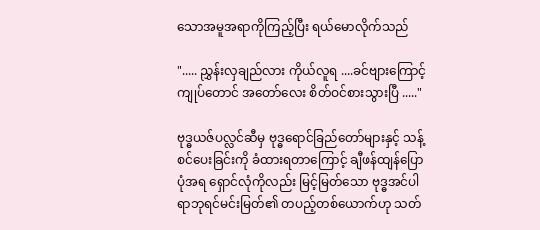သောအမူအရာကိုကြည့်ပြီး ရယ်မောလိုက်သည်

"..... ညွှန်းလှချည်လား ကိုယ်လူရ ....ခင်ဗျားကြောင့် ကျုပ်တောင် အတော်လေး စိတ်ဝင်စားသွားပြီ ....."

ဗုဒ္ဓယဇ်ပလ္လင်ဆီမှ ဗုဒ္ဓရောင်ခြည်တော်များနှင့် သန့်စင်ပေးခြင်းကို ခံထားရတာကြောင့် ချီဖန်ထျန်ပြောပုံအရ ရှောင်လုံကိုလည်း မြင့်မြတ်သော ဗုဒ္ဓအင်ပါရာဘုရင်မင်းမြတ်၏ တပည့်တစ်ယောက်ဟု သတ်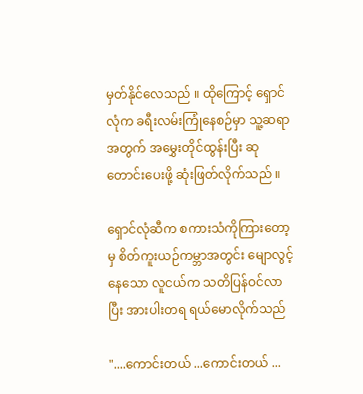မှတ်နိုင်လေသည် ။ ထိုကြောင့် ရှောင်လုံက ခရီးလမ်းကြုံနေစဉ်မှာ သူ့ဆရာအတွက် အမွှေးတိုင်ထွန်းပြီး ဆုတောင်းပေးဖို့ ဆုံးဖြတ်လိုက်သည် ။

ရှောင်လုံဆီက စကားသံကိုကြားတော့မှ စိတ်ကူးယဉ်ကမ္ဘာအတွင်း မျောလွင့်နေသော လူငယ်က သတိပြန်ဝင်လာပြီး အားပါးတရ ရယ်မောလိုက်သည်

"....ကောင်းတယ် ...ကောင်းတယ် ...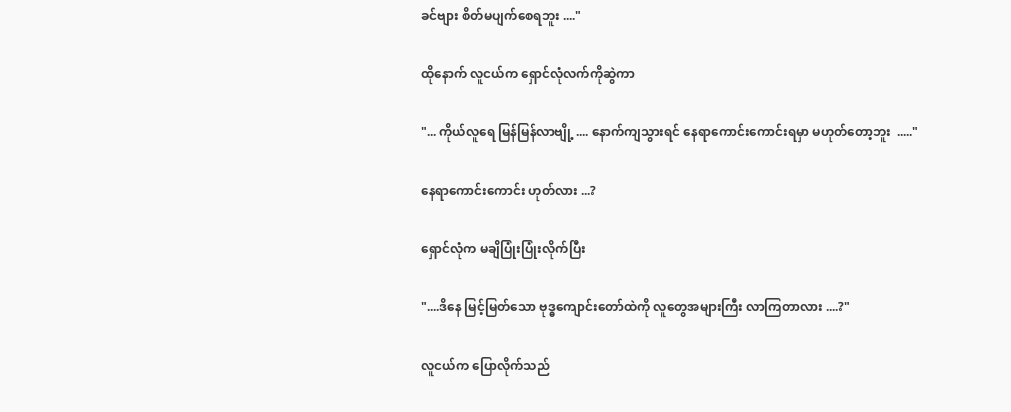ခင်ဗျား စိတ်မပျက်စေရဘူး ...."

ထိုနောက် လူငယ်က ရှောင်လုံလက်ကိုဆွဲကာ

"... ကိုယ်လူရေ မြန်မြန်လာဗျို့ .... နောက်ကျသွားရင် နေရာကောင်းကောင်းရမှာ မဟုတ်တော့ဘူး  ....."

နေရာကောင်းကောင်း ဟုတ်လား ...?

ရှောင်လုံက မချိပြုံးပြုံးလိုက်ပြီး

"....ဒိနေ မြင့်မြတ်သော ဗုဒ္ဓကျောင်းတော်ထဲကို လူတွေအများကြီး လာကြတာလား ....?"

လူငယ်က ပြောလိုက်သည်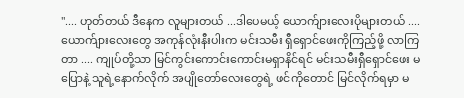".... ဟုတ်တယ် ဒီနေက လူများတယ် ...ဒါပေမယ့် ယောက်ျားလေးပိုများတယ် .... ယောက်ျားလေးတွေ အကုန်လုံးနီးပါးက မင်းသမီး ရှီရှောင်ဖေးကိုကြည့်ဖို့ လာကြတာ .... ကျုပ်တို့သာ မြင်ကွင်းကောင်းကောင်းမရှာနိင်ရင် မင်းသမီးရှီရှောင်ဖေး မပြောနဲ့ သူရဲ့နောက်လိုက် အပျိုတော်လေးတွေရဲ့ ဖင်ကိုတောင် မြင်လိုက်ရမှာ မ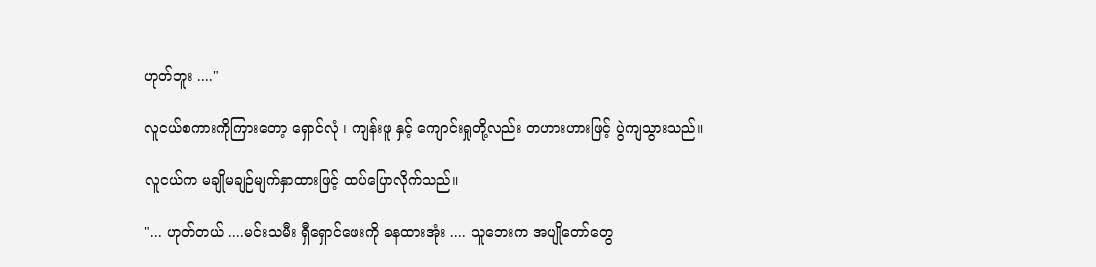ဟုတ်ဘူး ...."

လူငယ်စကားကိုကြားတော့ ရှောင်လုံ ၊ ကျန်းဖူ နှင့် ကျောင်းရှုတို့လည်း တဟားဟားဖြင့် ပွဲကျသွားသည်။

လူငယ်က မချိုမချဉ်မျက်နှာထားဖြင့် ထပ်ပြောလိုက်သည်။

"... ဟုတ်တယ် ....မင်းသမီး ရှီရှောင်ဖေးကို ခနထားအုံး .... သူဘေးက အပျိုတော်တွေ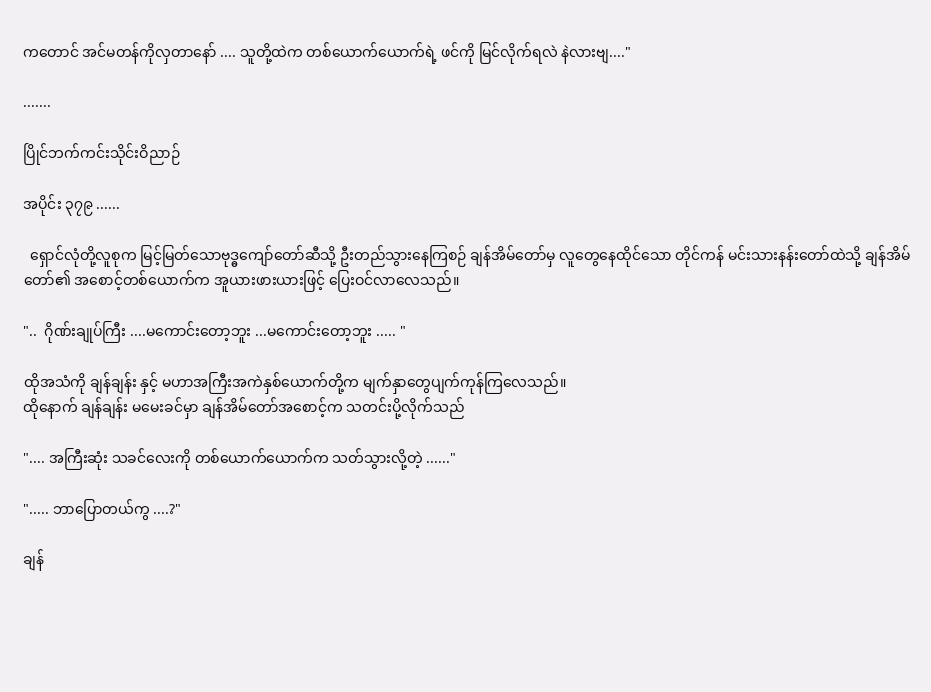ကတောင် အင်မတန်ကိုလှတာနော် .... သူတို့ထဲက တစ်ယောက်ယောက်ရဲ့ ဖင်ကို မြင်လိုက်ရလဲ နဲလားဗျ...."

.......

ပြိုင်ဘက်ကင်းသိုင်းဝိညာဉ်

အပိုင်း ၃၇၉ ......

  ရှောင်လုံတို့လူစုက မြင့်မြတ်သောဗုဒ္ဓကျော်တော်ဆီသို့ ဦးတည်သွားနေကြစဉ် ချန်အိမ်တော်မှ လူတွေနေထိုင်သော တိုင်ကန် မင်းသားနန်းတော်ထဲသို့ ချန်အိမ်တော်၏ အစောင့်တစ်ယောက်က အူယားဖားယားဖြင့် ပြေးဝင်လာလေသည်။

"..  ဂိုဏ်းချုပ်ကြီး ....မကောင်းတော့ဘူး ...မကောင်းတော့ဘူး ..... "

ထိုအသံကို ချန်ချန်း နှင့် မဟာအကြီးအကဲနှစ်ယောက်တို့က မျက်နှာတွေပျက်ကုန်ကြလေသည်။
ထိုနောက် ချန်ချန်း မမေးခင်မှာ ချန်အိမ်တော်အစောင့်က သတင်းပို့လိုက်သည်

".... အကြီးဆုံး သခင်လေးကို တစ်ယောက်ယောက်က သတ်သွားလို့တဲ့ ......"

"..... ဘာပြောတယ်ကွ ....?"

ချန်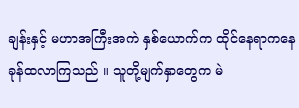ချန်းနှင့် မဟာအကြီးအကဲ နှစ်ယောက်က ထိုင်နေရာကနေ ခုန်ထလာကြသည် ။ သူတို့မျက်နှာတွေက မဲ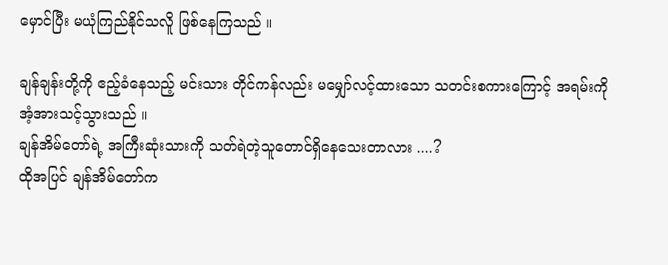မှောင်ပြီး မယုံကြည်နိုင်သလိူ ဖြစ်နေကြသည် ။

ချန်ချန်းတို့ကို ဧည့်ခံနေသည့် မင်းသား တိုင်ကန်လည်း မမျှော်လင့်ထားသော သတင်းစကားကြောင့် အရမ်းကို အံ့အားသင့်သွားသည် ။
ချန်အိမ်တော်ရဲ့ အကြီးဆုံးသားကို သတ်ရဲတဲ့သူတောင်ရှိနေသေးတာလား ....?
ထိုအပြင် ချန်အိမ်တော်က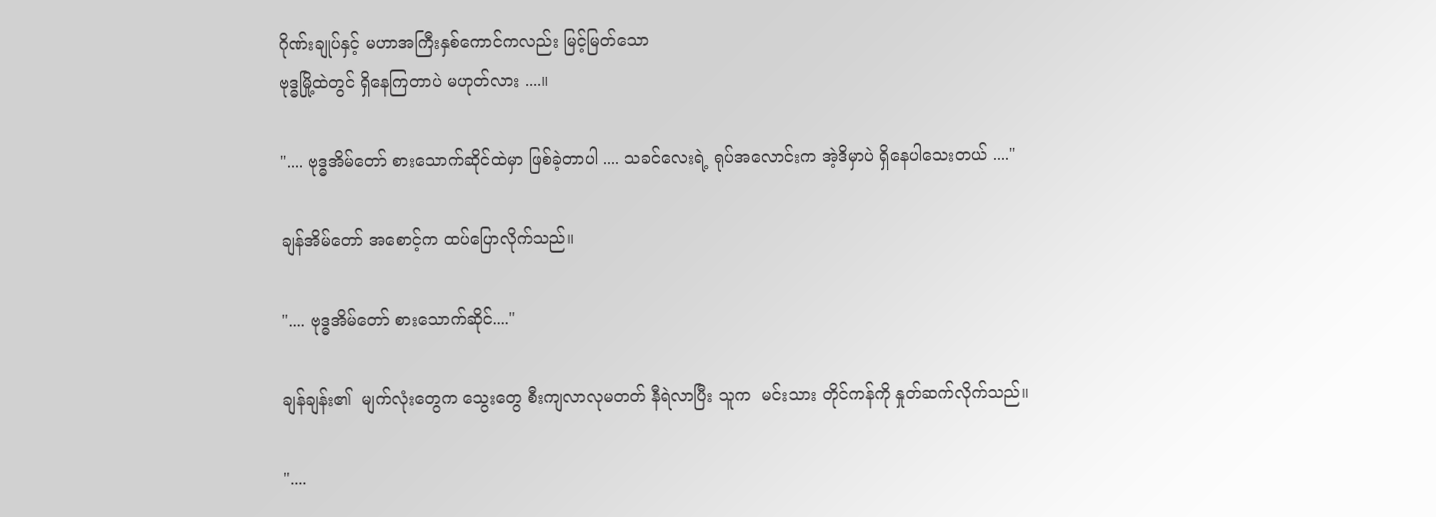ဂိုဏ်းချုပ်နှင့် မဟာအကြီးနှစ်ကောင်ကလည်း မြင့်မြတ်သော
ဗုဒ္ဓမြို့ထဲတွင် ရှိနေကြတာပဲ မဟုတ်လား ....။

".... ဗုဒ္ဓအိမ်တော် စားသောက်ဆိုင်ထဲမှာ ဖြစ်ခဲ့တာပါ .... သခင်လေးရဲ့ ရုပ်အလောင်းက အဲ့ဒိမှာပဲ ရှိနေပါသေးတယ် ...."

ချန်အိမ်တော် အစောင့်က ထပ်ပြောလိုက်သည်။

".... ဗုဒ္ဓအိမ်တော် စားသောက်ဆိုင်...."

ချန်ချန်း၏  မျက်လုံးတွေက သွေးတွေ စီးကျလာလုမတတ် နီရဲလာပြီး သူက  မင်းသား တိုင်ကန်ကို နှုတ်ဆက်လိုက်သည်။

"....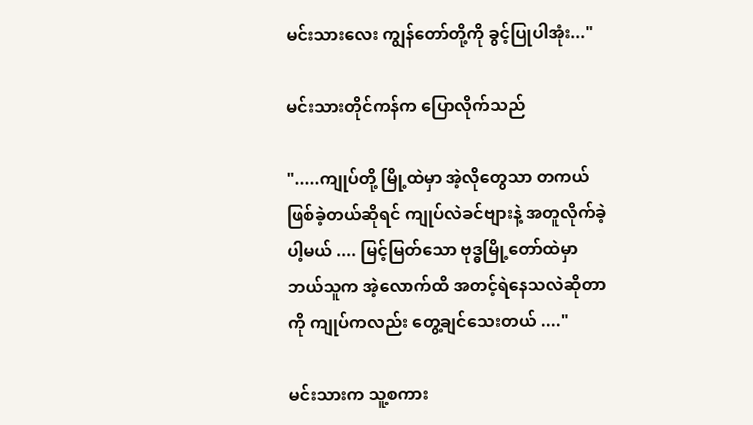မင်းသားလေး ကျွန်တော်တို့ကို ခွင့်ပြုပါအုံး..."

မင်းသားတိုင်ကန်က ပြောလိုက်သည်

".....ကျုပ်တို့ မြို့ထဲမှာ အဲ့လိုတွေသာ တကယ်ဖြစ်ခဲ့တယ်ဆိုရင် ကျုပ်လဲခင်ဗျားနဲ့ အတူလိုက်ခဲ့ပါ့မယ် .... မြင့်မြတ်သော ဗုဒ္ဓမြို့တော်ထဲမှာ ဘယ်သူက အဲ့လောက်ထိ အတင့်ရဲနေသလဲဆိုတာကို ကျုပ်ကလည်း တွေ့ချင်သေးတယ် ...."

မင်းသားက သူ့စကား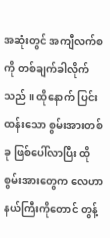အဆုံးတွင် အကျီလက်စကို တစ်ချက်ခါလိုက်သည် ။ ထိုနောက် ပြင်းထန်းသော စွမ်းအားတစ်ခု ဖြစ်ပေါ်လာပြီး ထိုစွမ်းအားတွေက လေဟာနယ်ကြီးကိုတောင် တွန့်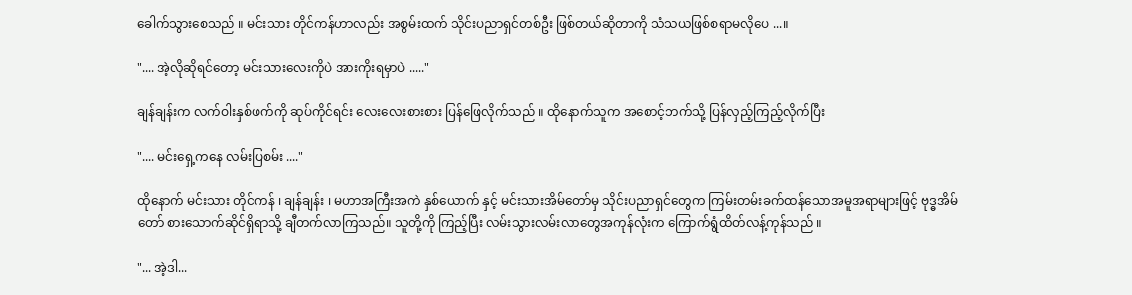ခေါက်သွားစေသည် ။ မင်းသား တိုင်ကန်ဟာလည်း အစွမ်းထက် သိုင်းပညာရှင်တစ်ဦး ဖြစ်တယ်ဆိုတာကို သံသယဖြစ်စရာမလိုပေ ...။

".... အဲ့လိုဆိုရင်တော့ မင်းသားလေးကိုပဲ အားကိုးရမှာပဲ ....."

ချန်ချန်းက လက်ဝါးနှစ်ဖက်ကို ဆုပ်ကိုင်ရင်း လေးလေးစားစား ပြန်ဖြေလိုက်သည် ။ ထိုနောက်သူက အစောင့်ဘက်သို့ ပြန်လှည့်ကြည့်လိုက်ပြီး

".... မင်းရှေ့ကနေ လမ်းပြစမ်း ...."

ထိုနောက် မင်းသား တိုင်ကန် ၊ ချန်ချန်း ၊ မဟာအကြီးအကဲ နှစ်ယောက် နှင့် မင်းသားအိမ်တော်မှ သိုင်းပညာရှင်တွေက ကြမ်းတမ်းခက်ထန်သောအမူအရာများဖြင့် ဗုဒ္ဓအိမ်တော် စားသောက်ဆိုင်ရှိရာသို့ ချီတက်လာကြသည်။ သူတို့ကို ကြည့်ပြီး လမ်းသွားလမ်းလာတွေအကုန်လုံးက ကြောက်ရွံထိတ်လန့်ကုန်သည် ။

"... အဲ့ဒါ...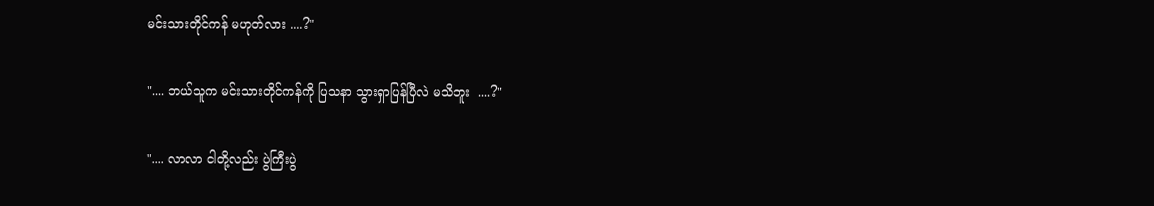မင်းသားတိုင်ကန် မဟုတ်လား ....?"

".... ဘယ်သူက မင်းသားတိုင်ကန်ကို ပြသနာ သွားရှာပြန်ပြီလဲ မသိဘူး  ....?"

".... လာလာ ငါတို့လည်း ပွဲကြီးပွဲ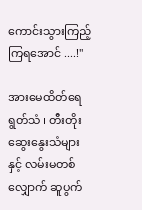ကောင်းသွားကြည့်ကြရအောင် ....!"

အားမေထိတ်ရေရွတ်သံ ၊ တီးတိုးဆွေးနွေးသံများနှင့် လမ်းမတစ်လျှောက် ဆူပွက်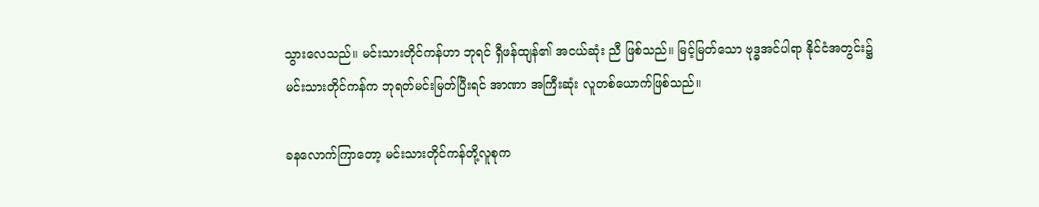သွားလေသည်။ မင်းသားတိုင်ကန်ဟာ ဘုရင် ရှီဖန်ထျန်၏ အငယ်ဆုံး ညီ ဖြစ်သည်။ မြင့်မြတ်သော ဗုဒ္ဓအင်ပါရာ နိုင်ငံအတွင်း၌ မင်းသားတိုင်ကန်က ဘုရတ်မင်းမြတ်ပြီးရင် အာဏာ အကြီးဆုံး လူတစ်ယောက်ဖြစ်သည်။

ခနလောက်ကြာတော့ မင်းသားတိုင်ကန်တို့လူစုက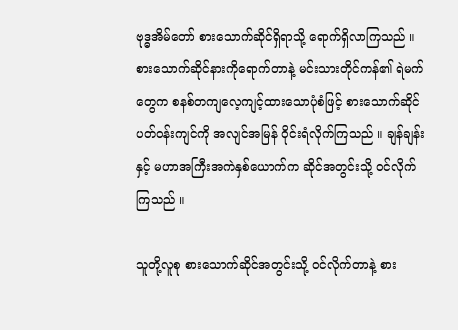ဗုဒ္ဓအိမ်တော် စားသောက်ဆိုင်ရှိရာသို့ ရောက်ရှိလာကြသည် ။ စားသောက်ဆိုင်နားကိုရောက်တာနဲ့ မင်းသားတိုင်ကန်၏ ရဲမက်တွေက စနစ်တကျလေ့ကျင့်ထားသောပုံစံဖြင့် စားသောက်ဆိုင် ပတ်ဝန်းကျင်ကို အလျင်အမြန် ဝိုင်းရံလိုက်ကြသည် ။ ချန်ချန်း နှင့် မဟာအကြီးအကဲနှစ်ယောက်က ဆိုင်အတွင်းသို့ ဝင်လိုက်ကြသည် ။

သူတို့လူစု စားသောက်ဆိုင်အတွင်းသို့ ဝင်လိုက်တာနဲ့ စား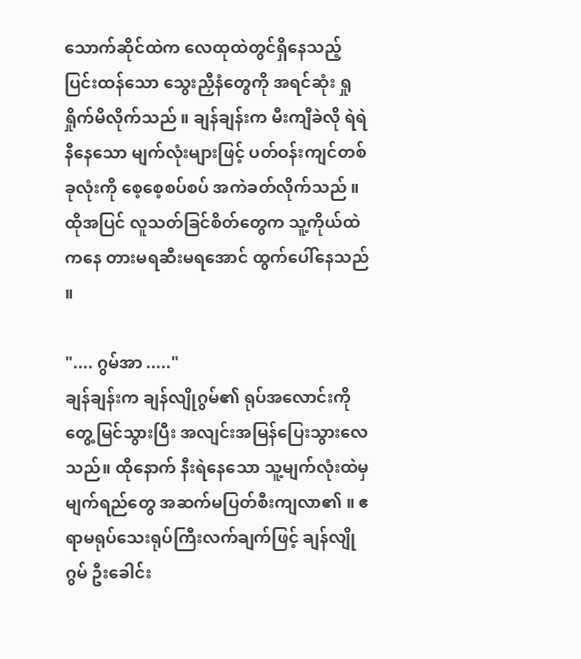သောက်ဆိုင်ထဲက လေထုထဲတွင်ရှိနေသည့် ပြင်းထန်သော သွေးညှီနံတွေကို အရင်ဆုံး ရှုရှိုက်မိလိုက်သည် ။ ချန်ချန်းက မီးကျီခဲလို ရဲရဲနီနေသော မျက်လုံးများဖြင့် ပတ်ဝန်းကျင်တစ်ခုလုံးကို စေ့စေ့စပ်စပ် အကဲခတ်လိုက်သည် ။ ထိုအပြင် လူသတ်ခြင်စိတ်တွေက သူ့ကိုယ်ထဲကနေ တားမရဆီးမရအောင် ထွက်ပေါ်နေသည် ။

".... ဂွမ်အာ ....."
ချန်ချန်းက ချန်လျိုဂွမ်၏ ရုပ်အလောင်းကို တွေ့မြင်သွားပြီး အလျင်းအမြန်ပြေးသွားလေသည်။ ထိုနောက် နီးရဲနေသော သူ့မျက်လုံးထဲမှ မျက်ရည်တွေ အဆက်မပြတ်စီးကျလာ၏ ။ ဧရာမရုပ်သေးရုပ်ကြီးလက်ချက်ဖြင့် ချန်လျိုဂွမ် ဦးခေါင်း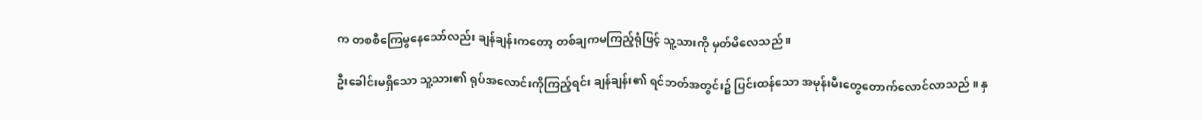က တစစီကြေမွနေသော်လည်း ချန်ချန်းကတော့ တစ်ချကမကြည့်ရုံဖြင့် သူ့သားကို မှတ်မိလေသည် ။

ဦးခေါင်းမရှိသော သူ့သား၏ ရုပ်အလောင်းကိုကြည့်ရင်း ချန်ချန်း၏ ရင်ဘတ်အတွင်း၌ ပြင်းထန်သော အမုန်းမီးတွေတောက်လောင်လာသည် ။ နှ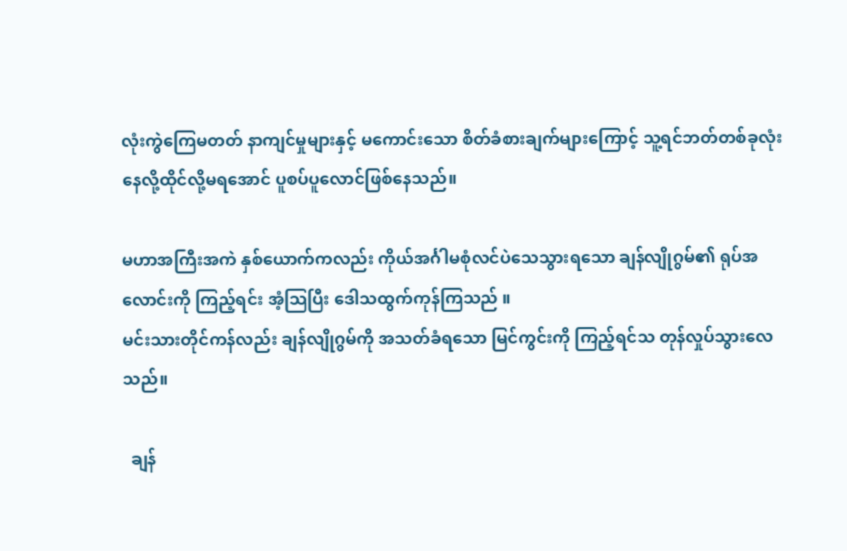လုံးကွဲကြေမတတ် နာကျင်မှုများနှင့် မကောင်းသော စိတ်ခံစားချက်များကြောင့် သူ့ရင်ဘတ်တစ်ခုလုံး နေလို့ထိုင်လို့မရအောင် ပူစပ်ပူလောင်ဖြစ်နေသည်။

မဟာအကြီးအကဲ နှစ်ယောက်ကလည်း ကိုယ်အင်္ဂါမစုံလင်ပဲသေသွားရသော ချန်လျိုဂွမ်၏ ရုပ်အလောင်းကို ကြည့်ရင်း အံ့သြပြီး ဒေါသထွက်ကုန်ကြသည် ။
မင်းသားတိုင်ကန်လည်း ချန်လျိုဂွမ်ကို အသတ်ခံရသော မြင်ကွင်းကို ကြည့်ရင်သ တုန်လှုပ်သွားလေသည်။

  ချန်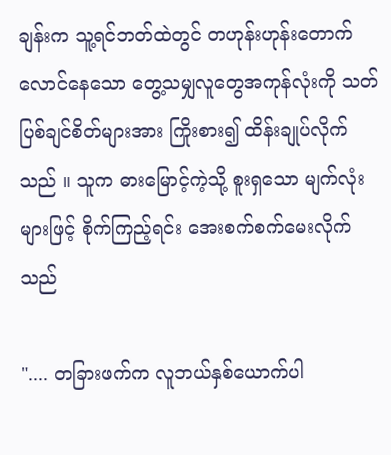ချန်းက သူ့ရင်ဘတ်ထဲတွင် တဟုန်းဟုန်းတောက်လောင်နေသော တွေ့သမျှလူတွေအကုန်လုံးကို သတ်ပြစ်ချင်စိတ်များအား ကြိုးစား၍ ထိန်းချုပ်လိုက်သည် ။ သူက ဓားမြောင့်ကဲ့သို့ စူးရှသော မျက်လုံးများဖြင့် စိုက်ကြည့်ရင်း အေးစက်စက်မေးလိုက်သည်

".... တခြားဖက်က လူဘယ်နှစ်ယောက်ပါ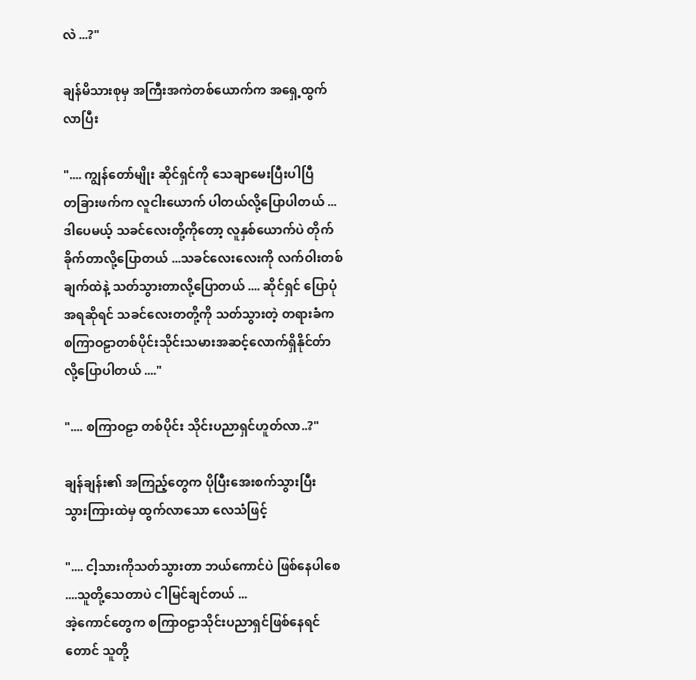လဲ ...?"

ချန်မိသားစုမှ အကြီးအကဲတစ်ယောက်က အရှေ့ထွက်လာပြီး

".... ကျွန်တော်မျိုး ဆိုင်ရှင်ကို သေချာမေးပြီးပါပြီ
တခြားဖက်က လူငါးယောက် ပါတယ်လို့ပြောပါတယ် ... ဒါပေမယ့် သခင်လေးတို့ကိုတော့ လူနှစ်ယောက်ပဲ တိုက်ခိုက်တာလို့ပြောတယ် ...သခင်လေးလေးကို လက်ဝါးတစ်ချက်ထဲနဲ့ သတ်သွားတာလို့ပြောတယ် .... ဆိုင်ရှင် ပြောပုံအရဆိုရင် သခင်လေးတတို့ကို သတ်သွားတဲ့ တရားခံက စကြာဝဠာတစ်ပိုင်းသိုင်းသမားအဆင့်လောက်ရှိနိုင်တ်ာလို့ပြောပါတယ် ...."

".... စကြာဝဠာ တစ်ပိုင်း သိုင်းပညာရှင်ဟူတ်လာ..?"

ချန်ချန်း၏ အကြည့်တွေက ပိုပြီးအေးစက်သွားပြီး
သွားကြားထဲမှ ထွက်လာသော လေသံဖြင့်

".... ငါ့သားကိုသတ်သွားတာ ဘယ်ကောင်ပဲ ဖြစ်နေပါစေ ....သူတို့သေတာပဲ ငါမြင်ချင်တယ် ...
အဲ့ကောင်တွေက စကြာဝဠာသိုင်းပညာရှင်ဖြစ်နေရင်တောင် သူတို့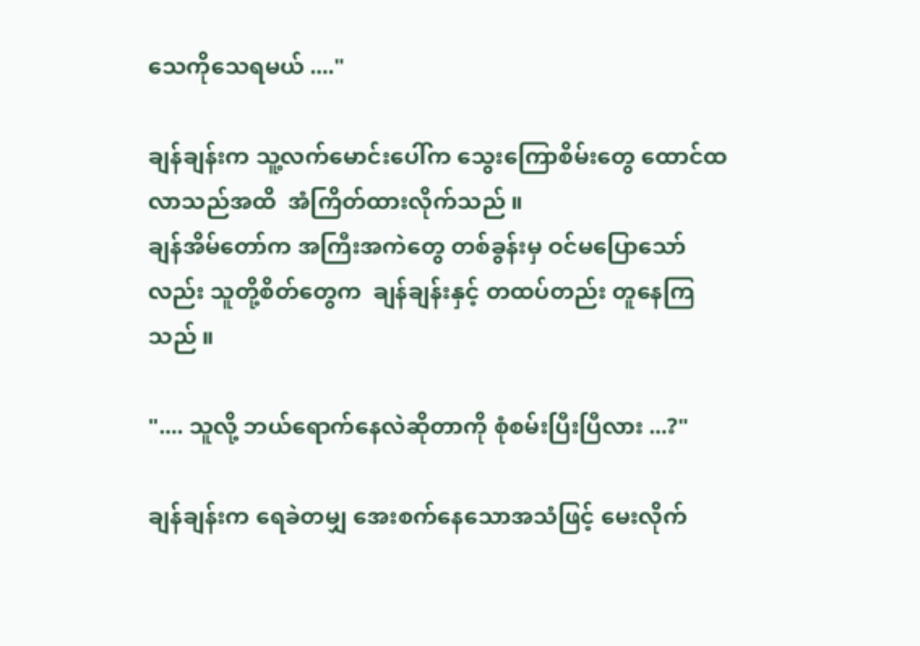သေကိုသေရမယ် ...."

ချန်ချန်းက သူ့လက်မောင်းပေါ်က သွေးကြောစိမ်းတွေ ထောင်ထလာသည်အထိ  အံကြိတ်ထားလိုက်သည် ။
ချန်အိမ်တော်က အကြီးအကဲတွေ တစ်ခွန်းမှ ဝင်မပြောသော်လည်း သူတို့စိတ်တွေက  ချန်ချန်းနှင့် တထပ်တည်း တူနေကြသည် ။

".... သူလို့ ဘယ်ရောက်နေလဲဆိုတာကို စုံစမ်းပြီးပြီလား ...?"

ချန်ချန်းက ရေခဲတမျှ အေးစက်နေသောအသံဖြင့် မေးလိုက်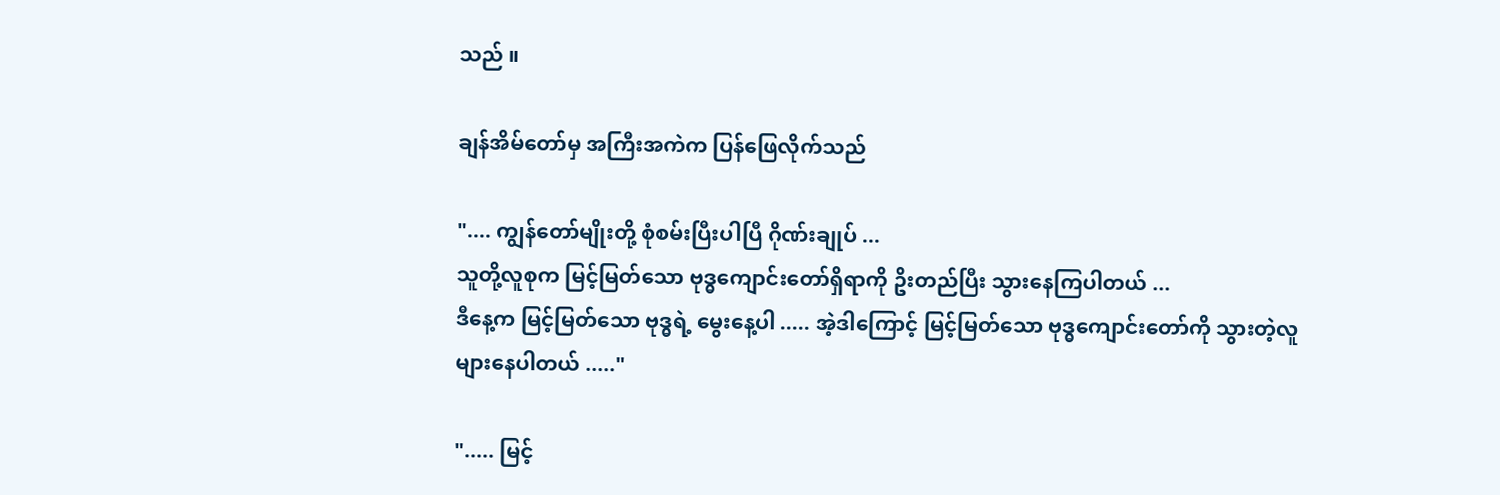သည် ။

ချန်အိမ်တော်မှ အကြီးအကဲက ပြန်ဖြေလိုက်သည်

".... ကျွန်တော်မျိုးတို့ စုံစမ်းပြီးပါပြီ ဂိုဏ်းချုပ် ...
သူတို့လူစုက မြင့်မြတ်သော ဗုဒ္ဓကျောင်းတော်ရှိရာကို ဥိးတည်ပြီး သွားနေကြပါတယ် ...
ဒီနေ့က မြင့်မြတ်သော ဗုဒ္ဓရဲ့ မွေးနေ့ပါ ..... အဲ့ဒါကြောင့် မြင့်မြတ်သော ဗုဒ္ဓကျောင်းတော်ကို သွားတဲ့လူ များနေပါတယ် ....."

"..... မြင့်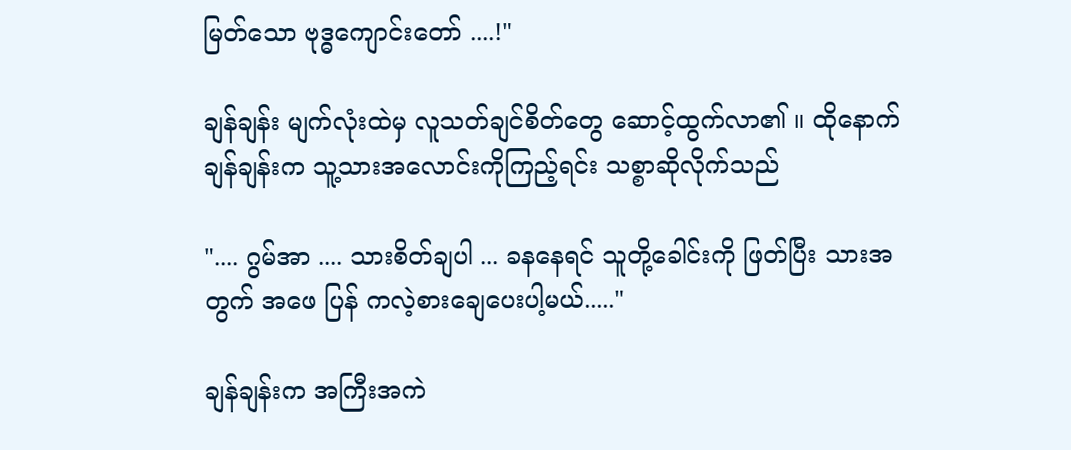မြတ်သော ဗုဒ္ဓကျောင်းတော် ....!"

ချန်ချန်း မျက်လုံးထဲမှ လူသတ်ချင်စိတ်တွေ ဆောင့်ထွက်လာ၏ ။ ထိုနောက် ချန်ချန်းက သူ့သားအလောင်းကိုကြည့်ရင်း သစ္စာဆိုလိုက်သည်

".... ဂွမ်အာ .... သားစိတ်ချပါ ... ခနနေရင် သူတို့ခေါင်းကို ဖြတ်ပြီး သားအတွက် အဖေ ပြန် ကလဲ့စားချေပေးပါ့မယ်....."

ချန်ချန်းက အကြီးအကဲ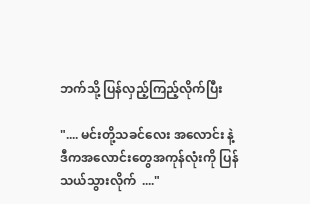ဘက်သို့ ပြန်လှည့်ကြည့်လိုက်ပြီး

".... မင်းတို့သခင်လေး အလောင်း နဲ့ ဒီကအလောင်းတွေအကုန်လုံးကို ပြန်သယ်သွားလိုက်  ...."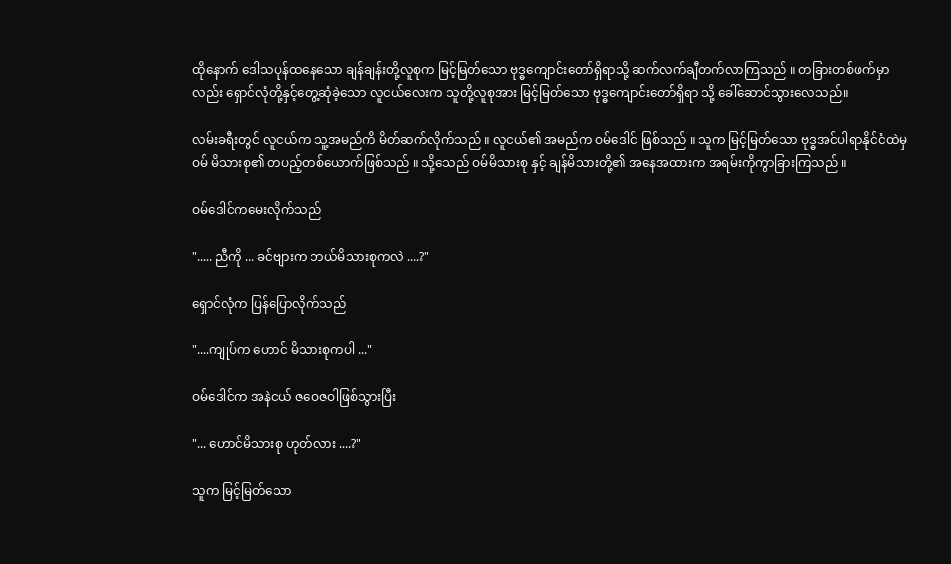ထိုနောက် ဒေါသပုန်ထနေသော ချန်ချန်းတို့လူစုက မြင့်မြတ်သော ဗုဒ္ဓကျောင်းတော်ရှိရာသို့ ဆက်လက်ချီတက်လာကြသည် ။ တခြားတစ်ဖက်မှာလည်း ရှောင်လုံတို့နှင့်တွေ့ဆုံခဲ့သော လူငယ်လေးက သူတို့လူစုအား မြင့်မြတ်သော ဗုဒ္ဓကျောင်းတော်ရှိရာ သို့ ခေါ်ဆောင်သွားလေသည်။

လမ်းခရီးတွင် လူငယ်က သူ့အမည်ကိ မိတ်ဆက်လိုက်သည် ။ လူငယ်၏ အမည်က ဝမ်ဒေါင် ဖြစ်သည် ။ သူက မြင့်မြတ်သော ဗုဒ္ဓအင်ပါရာနိုင်ငံထဲမှ ဝမ် မိသားစု၏ တပည့်တစ်ယောက်ဖြစ်သည် ။ သို့သေည် ဝမ်မိသားစု နှင့် ချန်မိသားတို့၏ အနေအထားက အရမ်းကိုကွာခြားကြသည် ။

ဝမ်ဒေါင်ကမေးလိုက်သည်

"..... ညီကို ... ခင်ဗျားက ဘယ်မိသားစုကလဲ ....?"

ရှောင်လုံက ပြန်ပြောလိုက်သည်

"....ကျုပ်က ဟောင် မိသားစုကပါ ..."

ဝမ်ဒေါင်က အနဲငယ် ဇဝေဇဝါဖြစ်သွားပြီး

"... ဟောင်မိသားစု ဟုတ်လား ....?"

သူက မြင့်မြတ်သော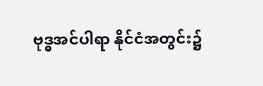ဗုဒ္ဓအင်ပါရာ နိုင်ငံအတွင်း၌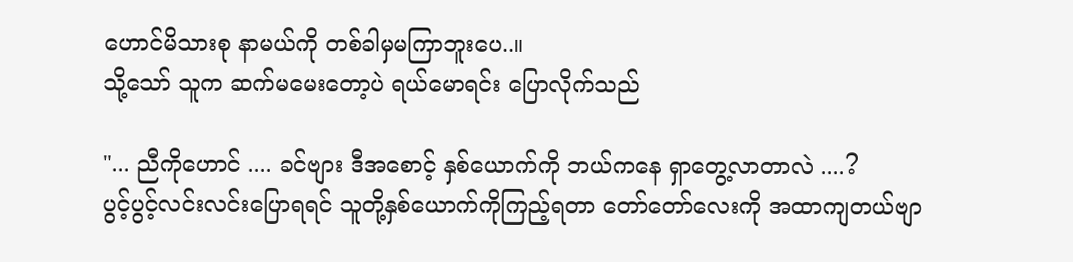ဟောင်မိသားစု နာမယ်ကို တစ်ခါမှမကြာဘူးပေ..။
သို့သော် သူက ဆက်မမေးတော့ပဲ ရယ်မောရင်း ပြောလိုက်သည်

"... ညီကိုဟောင် .... ခင်ဗျား ဒီအစောင့် နှစ်ယောက်ကို ဘယ်ကနေ ရှာတွေ့လာတာလဲ ....?
ပွင့်ပွင့်လင်းလင်းပြောရရင် သူတို့နှစ်ယောက်ကိုကြည့်ရတာ တော်တော်လေးကို အထာကျတယ်ဗျာ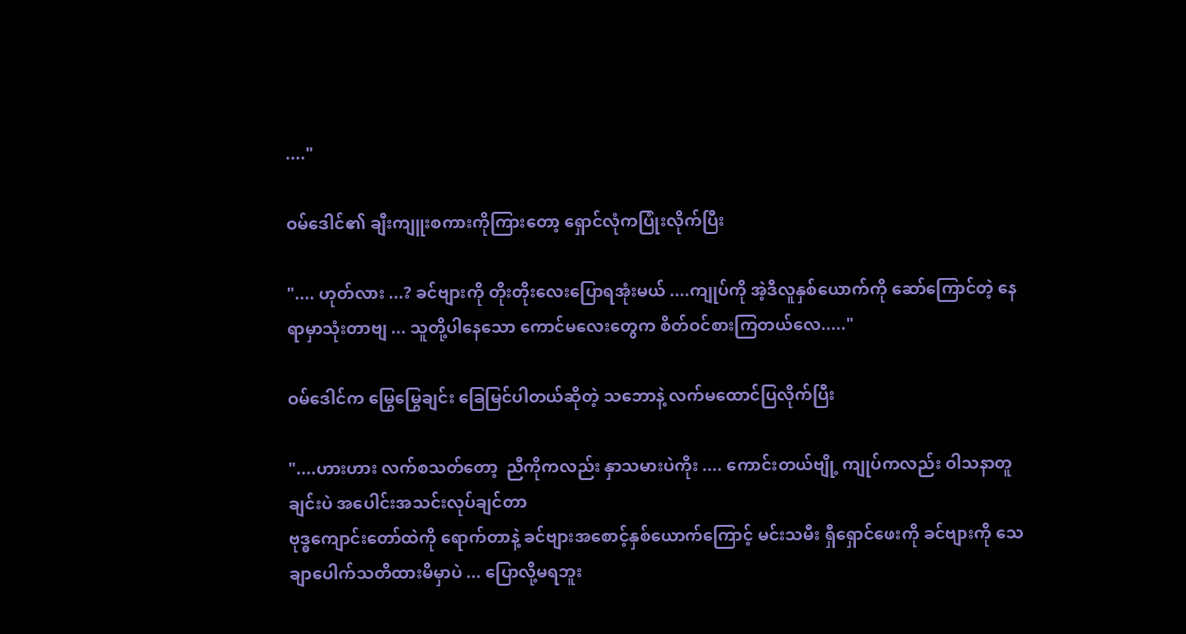...."

ဝမ်ဒေါင်၏ ချီးကျူးစကားကိုကြားတော့ ရှောင်လုံကပြုံးလိုက်ပြီး

".... ဟုတ်လား ...? ခင်ဗျားကို တိုးတိုးလေးပြောရအုံးမယ် ....ကျုပ်ကို အဲ့ဒီလူနှစ်ယောက်ကို ဆော်ကြောင်တဲ့ နေရာမှာသုံးတာဗျ ... သူတို့ပါနေသော ကောင်မလေးတွေက စိတ်ဝင်စားကြတယ်လေ....."

ဝမ်ဒေါင်က မြွေမြွေချင်း ခြေမြင်ပါတယ်ဆိုတဲ့ သဘောနဲ့ လက်မထောင်ပြလိုက်ပြီး

"....ဟားဟား လက်စသတ်တော့  ညီကိုကလည်း နှာသမားပဲကိုး .... ကောင်းတယ်ဗျို့ ကျုပ်ကလည်း ဝါသနာတူချင်းပဲ အပေါင်းအသင်းလုပ်ချင်တာ
ဗုဒ္ဓကျောင်းတော်ထဲကို ရောက်တာနဲ့ ခင်ဗျားအစောင့်နှစ်ယောက်ကြောင့် မင်းသမီး ရှီရှောင်ဖေးကို ခင်ဗျားကို သေချာပေါက်သတိထားမိမှာပဲ ... ပြောလို့မရဘူး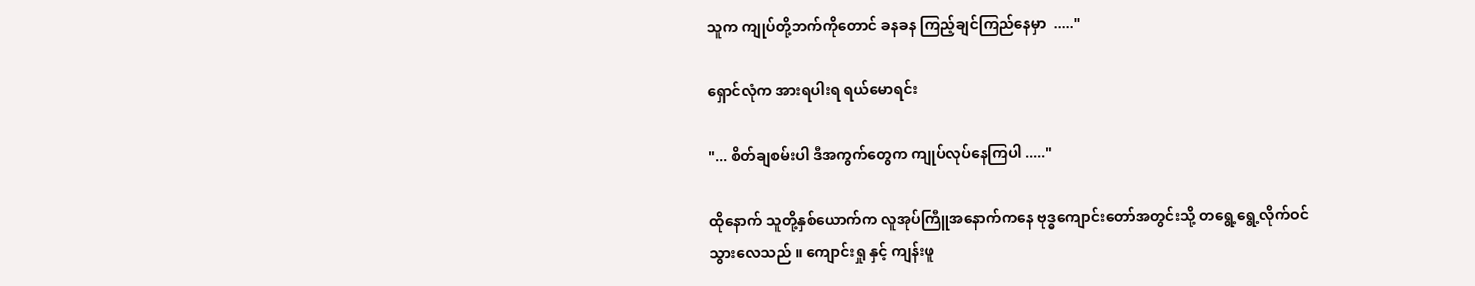သူက ကျုပ်တို့ဘက်ကိုတောင် ခနခန ကြည့်ချင်ကြည်နေမှာ  ....."

ရှောင်လုံက အားရပါးရ ရယ်မောရင်း

"... စိတ်ချစမ်းပါ ဒီအကွက်တွေက ကျုပ်လုပ်နေကြပါ ....."

ထိုနောက် သူတို့နှစ်ယောက်က လူအုပ်ကြီူအနောက်ကနေ ဗုဒ္ဓကျောင်းတော်အတွင်းသို့ တရွေ့ရွေ့လိုက်ဝင်သွားလေသည် ။ ကျောင်းရှု နှင့် ကျန်းဖူ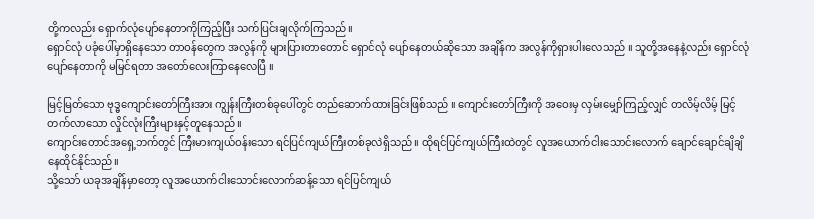တို့ကလည်း ရှောက်လုံပျော်နေတာကိုကြည့်ပြီး သက်ပြင်းချလိုက်ကြသည်။
ရှောင်လုံ ပခုံပေါ်မှာရှိနေသော တာဝန်တွေက အလွန်ကို များပြားတာတောင် ရှောင်လုံ ပျော်နေတယ်ဆိုသော အချိန်က အလွန်ကိုရှားပါးလေသည် ။ သူတို့အနေနဲ့လည်း ရှောင်လုံပျော်နေတာကို မမြင်ရတာ အတော်လေးကြာနေလေပြီ ။

မြင့်မြတ်သော ဗုဒ္ဓကျောင်းတော်ကြီးအား ကျွန်းကြီးတစ်ခုပေါ်တွင် တည်ဆောက်ထားခြင်းဖြစ်သည် ။ ကျောင်းတော်ကြီးကို အဝေးမှ လှမ်းမျှော်ကြည့်လျှင် တလိမ့်လိမ့် မြင့်တက်လာသော လှိုင်လုံးကြီးများနှင့်တူနေသည်။
ကျောင်းတောင်အရှေ့ဘက်တွင် ကြီးမားကျယ်ဝန်းသော ရင်ပြင်ကျယ်ကြီးတစ်ခုလဲရှိသည် ။ ထိုရင်ပြင်ကျယ်ကြီးထဲတွင် လူအယောက်ငါးသောင်းလောက် ချောင်ချောင်ချိချိ နေထိုင်နိုင်သည်။
သို့သော် ယခုအချိန်မှာတော့ လူအယောက်ငါးသောင်းလောက်ဆန့်သော ရင်ပြင်ကျယ်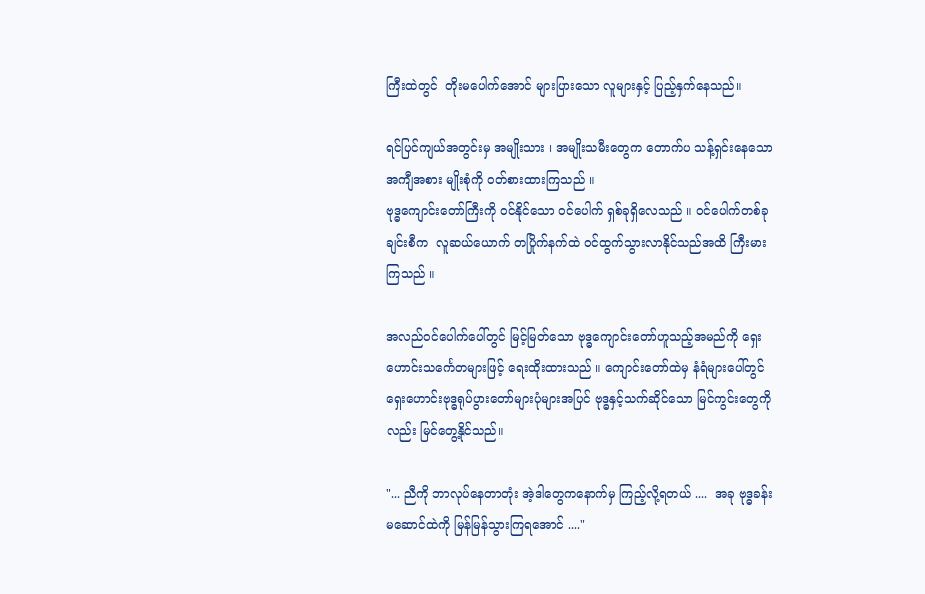ကြီးထဲတွင်  တိုးမပေါက်အောင် များပြားသော လူများနှင့် ပြည့်နှက်နေသည်။

ရင်ပြင်ကျယ်အတွင်းမှ အမျိုးသား ၊ အမျိုးသမီးတွေက တောက်ပ သန့်ရှင်းနေသော အကျီအစား မျိုးစုံကို ဝတ်စားထားကြသည် ။
ဗုဒ္ဓကျောင်းတော်ကြီးကို ဝင်နိုင်သော ဝင်ပေါက် ရှစ်ခုရှိလေသည် ။ ဝင်ပေါက်တစ်ခုချင်းစီက  လူဆယ်ယောက် တပြိုက်နက်ထဲ ဝင်ထွက်သွားလာနိုင်သည်အထိ ကြီးမားကြသည် ။

အလည်ဝင်ပေါက်ပေါ်တွင် မြင့်မြတ်သော ဗုဒ္ဓကျောင်းတော်ဟူသည့်အမည်ကို ရှေးဟောင်းသင်္ကေတများဖြင့် ရေးထိုးထားသည် ။ ကျောင်းတော်ထဲမှ နံရံများပေါ်တွင် ရှေးဟောင်းဗုဒ္ဓရုပ်ပွားတော်များပုံများအပြင် ဗုဒ္ဓနှင့်သက်ဆိုင်သော မြင်ကွင်းတွေကိုလည်း မြင်တွေ့နိုင်သည်။

"... ညီကို ဘာလုပ်နေတာတုံး အဲ့ဒါတွေကနောက်မှ ကြည့်လို့ရတယ် ....  အခု ဗုဒ္ဓခန်းမဆောင်ထဲကို မြန်မြန်သွားကြရအောင် ...."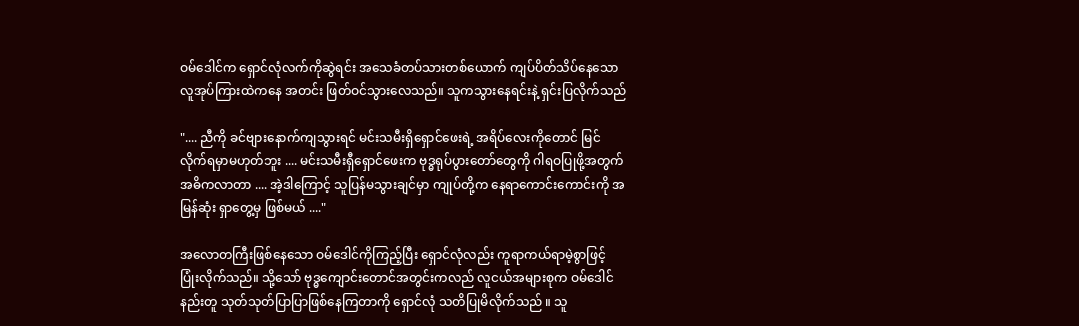ဝမ်ဒေါင်က ရှောင်လုံလက်ကိုဆွဲရင်း အသေခံတပ်သားတစ်ယောက် ကျပ်ပိတ်သိပ်နေသောလူအုပ်ကြားထဲကနေ အတင်း ဖြတ်ဝင်သွားလေသည်။ သူကသွားနေရင်းနဲ့ ရှင်းပြလိုက်သည်

".... ညီကို ခင်ဗျားနောက်ကျသွားရင် မင်းသမီးရှိရှောင်ဖေးရဲ့ အရိပ်လေးကိုတောင် မြင်လိုက်ရမှာမဟုတ်ဘူး .... မင်းသမီးရှီရှောင်ဖေးက ဗုဒ္ဓရုပ်ပွားတော်တွေကို ဂါရဝပြုဖို့အတွက် အဓိကလာတာ .... အဲ့ဒါကြောင့် သူပြန်မသွားချင်မှာ ကျုပ်တို့က နေရာကောင်းကောင်းကို အမြန်ဆုံး ရှာတွေ့မှ ဖြစ်မယ် ...."

အလောတကြီးဖြစ်နေသော ဝမ်ဒေါင်ကိုကြည့်ပြီး ရှောင်လုံလည်း ကူရာကယ်ရာမဲ့စွာဖြင့် ပြုံးလိုက်သည်။ သို့သော် ဗုဒ္ဓကျောင်းတောင်အတွင်းကလည် လူငယ်အများစုက ဝမ်ဒေါင်နည်းတူ သုတ်သုတ်ပြာပြာဖြစ်နေကြတာကို ရှောင်လုံ သတိပြုမိလိုက်သည် ။ သူ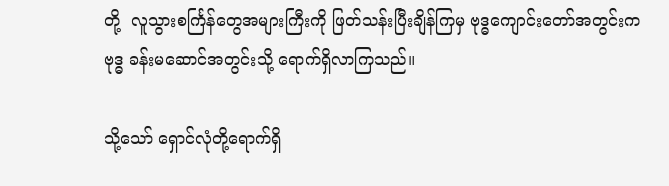တို့  လူသွားစင်္ကြန်တွေအများကြီးကို ဖြတ်သန်းပြီးချိန်ကြမှ ဗုဒ္ဓကျောင်းတော်အတွင်းက
ဗုဒ္ဓ ခန်းမဆောင်အတွင်းသို့ ရောက်ရှိလာကြသည်။

သို့သော် ရှောင်လုံတို့ရောက်ရှိ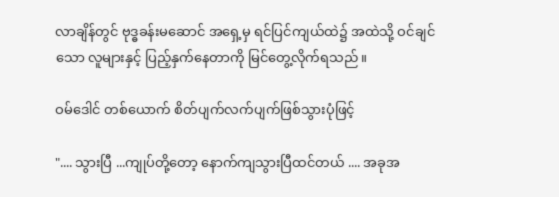လာချိန်တွင် ဗုဒ္ဓခန်းမဆောင် အရှေ့မှ ရင်ပြင်ကျယ်ထဲ၌ အထဲသို့ ဝင်ချင်သော လူများနှင့် ပြည့်နှက်နေတာကို မြင်တွေ့လိုက်ရသည်။

ဝမ်ဒေါင် တစ်ယောက် စိတ်ပျက်လက်ပျက်ဖြစ်သွားပုံဖြင့်

".... သွားပြီ ...ကျုပ်တို့တော့ နောက်ကျသွားပြီထင်တယ် .... အခုအ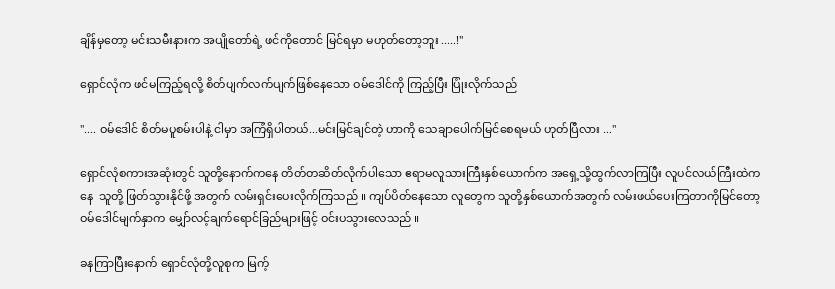ချိန်မှတော့ မင်းသမီးနားက အပျိုတော်ရဲ့ ဖင်ကိုတောင် မြင်ရမှာ မဟုတ်တော့ဘူး .....!"

ရှောင်လုံက ဖင်မကြည့်ရလို့ စိတ်ပျက်လက်ပျက်ဖြစ်နေသော ဝမ်ဒေါင်ကို ကြည့်ပြီး ပြုံးလိုက်သည်

".... ဝမ်ဒေါင် စိတ်မပူစမ်းပါနဲ့ ငါမှာ အကြံရှိပါတယ်...မင်းမြင်ချင်တဲ့ ဟာကို သေချာပေါက်မြင်စေရမယ် ဟုတ်ပြီလား ..."

ရှောင်လုံစကားအဆုံးတွင် သူတို့နောက်ကနေ တိတ်တဆိတ်လိုက်ပါသော ဧရာမလူသားကြီးနှစ်ယောက်က အရှေ့သို့ထွက်လာကြပြီး လူပင်လယ်ကြီးထဲကနေ  သူတို့ ဖြတ်သွားနိုင်ဖို့ အတွက် လမ်းရှင်းပေးလိုက်ကြသည် ။ ကျပ်ပိတ်နေသော လူတွေက သူတို့နှစ်ယောက်အတွက် လမ်းဖယ်ပေးကြတာကိုမြင်တော့ ဝမ်ဒေါင်မျက်နှာက မျှော်လင့်ချက်ရောင်ခြည်များဖြင့် ဝင်းပသွားလေသည် ။

ခနကြာပြီးနောက် ရှောင်လုံတို့လူစုက မြက့်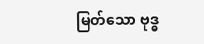မြတ်သော ဗုဒ္ဓ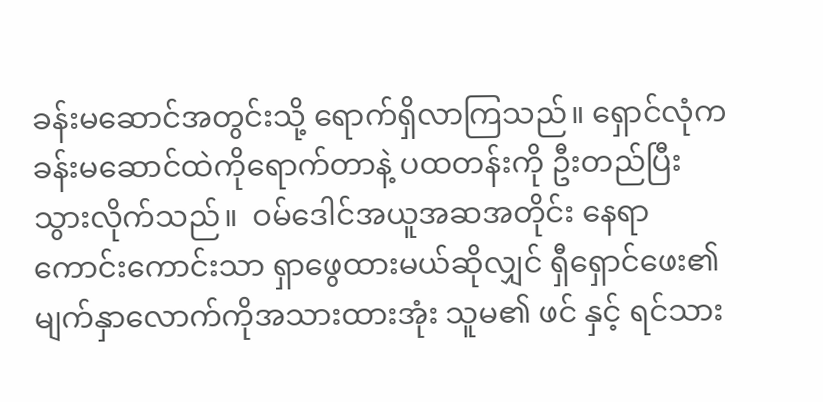ခန်းမဆောင်အတွင်းသို့ ရောက်ရှိလာကြသည်။ ရှောင်လုံက ခန်းမဆောင်ထဲကိုရောက်တာနဲ့ ပထတန်းကို ဦးတည်ပြီးသွားလိုက်သည်။  ဝမ်ဒေါင်အယူအဆအတိုင်း နေရာကောင်းကောင်းသာ ရှာဖွေထားမယ်ဆိုလျှင် ရှီရှောင်ဖေး၏ မျက်နှာလောက်ကိုအသားထားအုံး သူမ၏ ဖင် နှင့် ရင်သား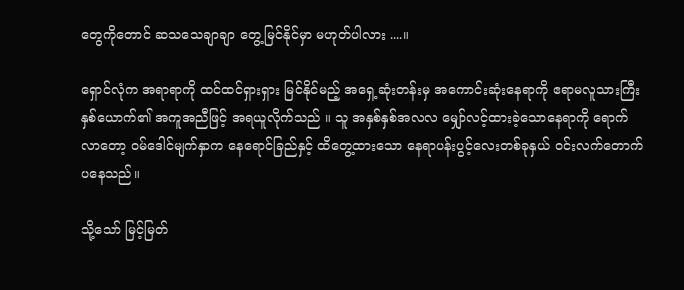တွေကိုတောင် ဆသသေချာချာ တွေ့မြင်နိုင်မှာ မဟုတ်ပါလား ....။

ရှောင်လုံက အရာရာကို ထင်ထင်ရှားရှား မြင်နိုင်မည့် အရှေ့ဆုံးတန်းမှ အကောင်းဆုံးနေရာကို ဧရာမလူသားကြီးနှစ်ယောက်၏ အကူအညီဖြင့် အရယူလိုက်သည် ။ သူ အနှစ်နှစ်အလလ မျှော်လင့်ထားခဲ့သောနေရာကို ရောက်လာတော့ ဝမ်ဒေါင်မျက်နှာက နေရောင်ခြည်နှင့် ထိတွေ့ထားသော နေရာပန်းပွင့်လေးတစ်ခုနှယ် ဝင်းလက်တောက်ပနေသည်။

သို့သော် မြင့်မြတ်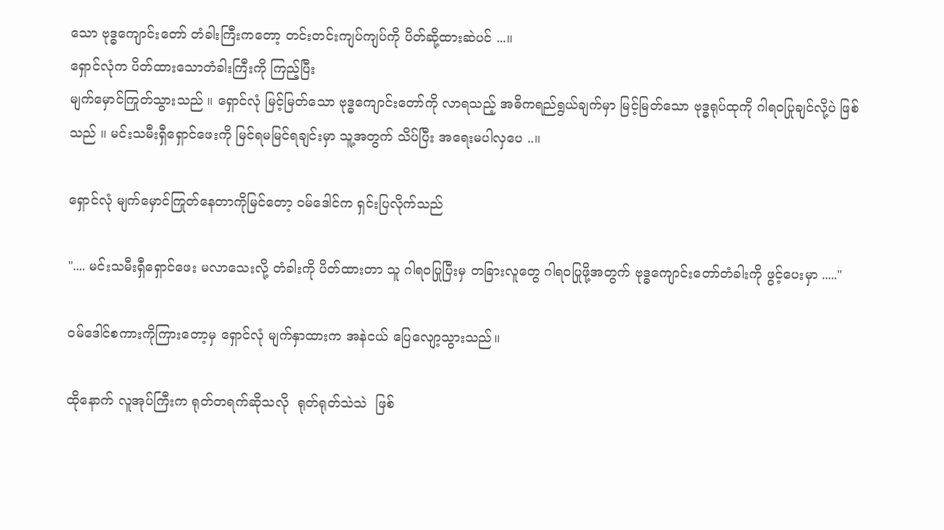သော ဗုဒ္ဓကျောင်းတော် တံခါးကြီးကတော့ တင်းတင်းကျပ်ကျပ်ကို ပိတ်ဆို့ထားဆဲပင် ...။
ရှောင်လုံက ပိတ်ထားသောတံခါးကြီးကို ကြည့်ပြီး
မျက်မှောင်ကြုတ်သွားသည် ။ ရှောင်လုံ မြင့်မြတ်သော ဗုဒ္ဓကျောင်းတော်ကို လာရသည့် အဓိကရည်ရွယ်ချက်မှာ မြင့်မြတ်သော ဗုဒ္ဓရုပ်ထုကို ဂါရဝပြုချင်လို့ပဲ ဖြစ်သည် ။ မင်းသမီးရှီရှောင်ဖေးကို မြင်ရမမြင်ရချင်းမှာ သူ့အတွက် သိပ်ပြီး အရေးမပါလှပေ ..။

ရှောင်လုံ မျက်မှောင်ကြုတ်နေတာကိုမြင်တော့ ဝမ်ဒေါင်က ရှင်းပြလိုက်သည်

".... မင်းသမီးရှီရှောင်ဖေး မလာသေးလို့ တံခါးကို ပိတ်ထားတာ သူ ဂါရဝပြုပြီးမှ တခြားလူတွေ ဂါရဝပြုဖို့အတွက် ဗုဒ္ဓကျောင်းတော်တံခါးကို ဖွင့်ပေးမှာ ....."

ဝမ်ဒေါင်စကားကိုကြားတော့မှ ရှောင်လုံ မျက်နှာထားက အနဲငယ် ပြေလျော့သွားသည်။

ထိုနောက် လူအုပ်ကြီးက ရုတ်တရက်ဆိုသလို  ရုတ်ရုတ်သဲသဲ  ဖြစ်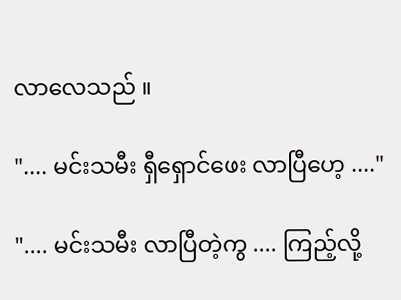လာလေသည် ။

".... မင်းသမီး ရှီရှောင်ဖေး လာပြီဟေ့ ...."

".... မင်းသမီး လာပြီတဲ့ကွ .... ကြည့်လို့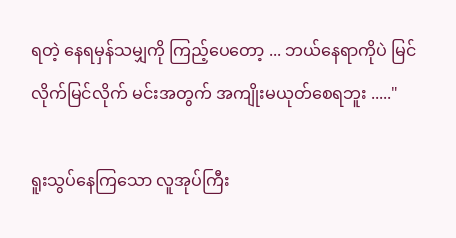ရတဲ့ နေရမှန်သမျှကို ကြည့်ပေတော့ ... ဘယ်နေရာကိုပဲ မြင်လိုက်မြင်လိုက် မင်းအတွက် အကျိုးမယုတ်စေရဘူး ....."

ရူးသွပ်နေကြသော လူအုပ်ကြီး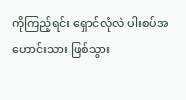ကိုကြည့်ရင်း ရှောင်လုံလဲ ပါးစပ်အဟောင်းသား ဖြစ်သွား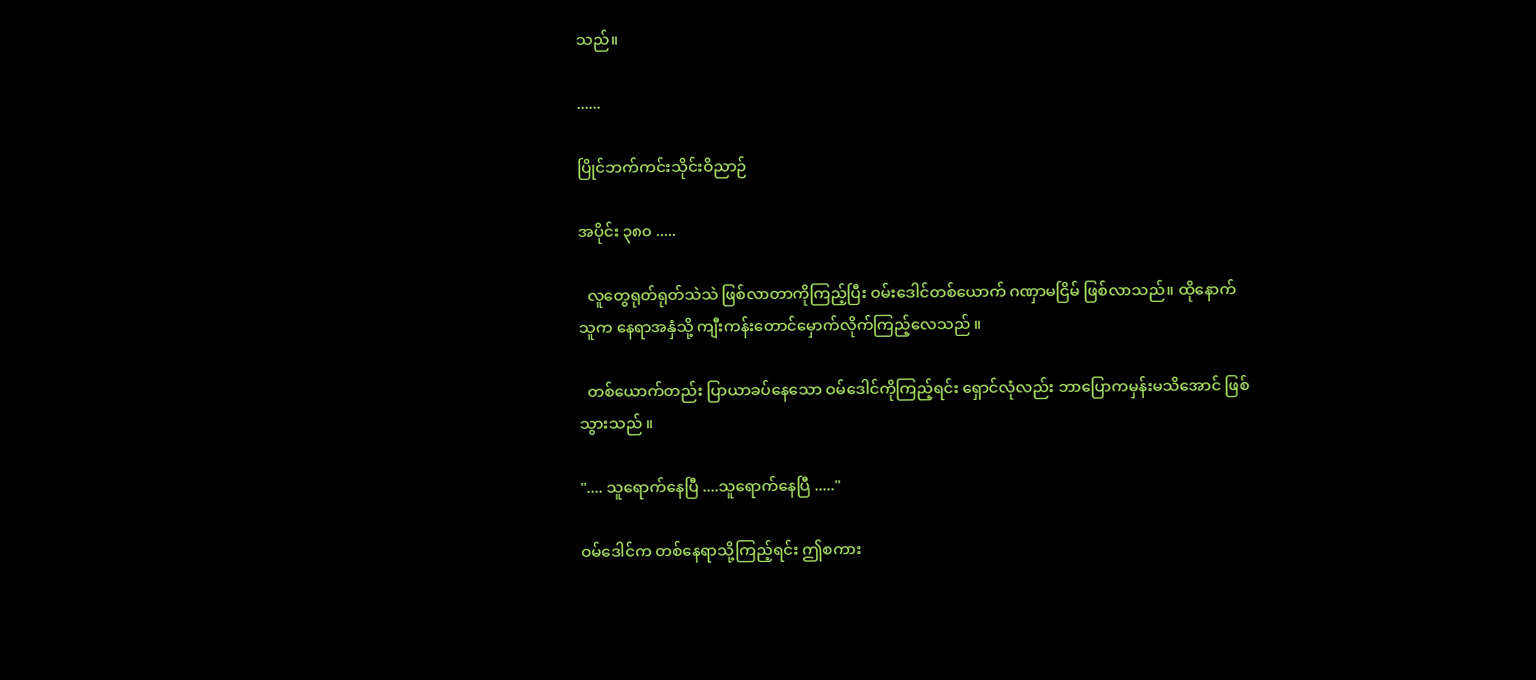သည်။

......

ပြိုင်ဘက်ကင်းသိုင်းဝိညာဉ်

အပိုင်း ၃၈၀ .....

  လူတွေရုတ်ရုတ်သဲသဲ ဖြစ်လာတာကိုကြည့်ပြီး ဝမ်းဒေါင်တစ်ယောက် ဂဏှာမငြိမ် ဖြစ်လာသည်။ ထိုနောက် သူက နေရာအနှံသို့ ကျီးကန်းတောင်မှောက်လိုက်ကြည့်လေသည် ။

  တစ်ယောက်တည်း ပြာယာခပ်နေသော ဝမ်ဒေါင်ကိုကြည့်ရင်း ရှောင်လုံလည်း ဘာပြောကမှန်းမသိအောင် ဖြစ်သွားသည် ။

".... သူရောက်နေပြီ ....သူရောက်နေပြီ ....."

ဝမ်ဒေါင်က တစ်နေရာသို့ကြည့်ရင်း ဤစကား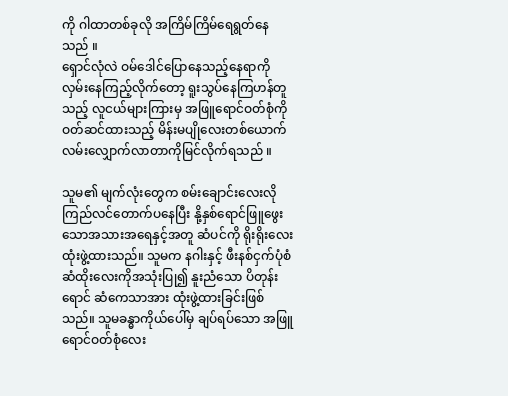ကို ဂါထာတစ်ခုလို အကြိမ်ကြိမ်ရေရွတ်နေသည် ။
ရှောင်လုံလဲ ဝမ်ဒေါင်ပြောနေသည့်နေရာကိုလှမ်းနေကြည့်လိုက်တော့ ရူးသွပ်နေကြဟန်တူသည့် လူငယ်များကြားမှ အဖြူရောင်ဝတ်စုံကို ဝတ်ဆင်ထားသည့် မိန်းမပျိုလေးတစ်ယောက် လမ်းလျှောက်လာတာကိုမြင်လိုက်ရသည် ။

သူမ၏ မျက်လုံးတွေက စမ်းချောင်းလေးလိုကြည်လင်တောက်ပနေပြီး နို့နှစ်ရောင်ဖြူဖွေးသောအသားအရေနှင့်အတူ ဆံပင်ကို ရိုးရိုးလေး ထုံးဖွဲ့ထားသည်။ သူမက နဂါးနှင့် ဖီးနစ်ငှက်ပုံစံ ဆံထိုးလေးကိုအသုံးပြု၍ နူးညံသော ပိတုန်းရောင် ဆံကေသာအား ထုံးဖွဲ့ထားခြင်းဖြစ်သည်။ သူမခန္ဓာကိုယ်ပေါ်မှ ချပ်ရပ်သော အဖြူရောင်ဝတ်စုံလေး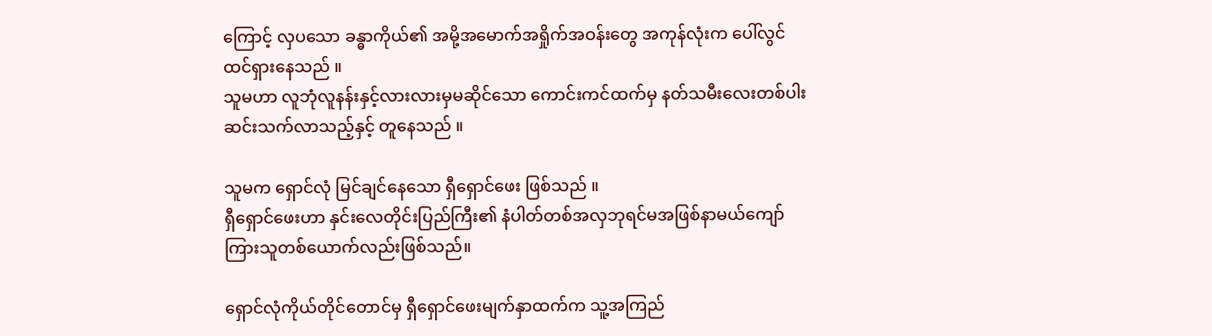ကြောင့် လှပသော ခန္ဓာကိုယ်၏ အမို့အမောက်အရှိုက်အဝန်းတွေ အကုန်လုံးက ပေါ်လွင်ထင်ရှားနေသည် ။
သူမဟာ လူဘုံလူနန်းနှင့်လားလားမှမဆိုင်သော ကောင်းကင်ထက်မှ နတ်သမီးလေးတစ်ပါး ဆင်းသက်လာသည့်နှင့် တူနေသည် ။

သူမက ရှောင်လုံ မြင်ချင်နေသော ရှီရှောင်ဖေး ဖြစ်သည် ။
ရှီရှောင်ဖေးဟာ နှင်းလေတိုင်းပြည်ကြီး၏ နံပါတ်တစ်အလှဘုရင်မအဖြစ်နာမယ်ကျော်ကြားသူတစ်ယောက်လည်းဖြစ်သည်။

ရှောင်လုံကိုယ်တိုင်တောင်မှ ရှီရှောင်ဖေးမျက်နှာထက်က သူ့အကြည်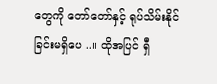တွေကို တော်တော်နှင့် ရုပ်သိမ်းနိုင်ခြင်းမရှိပေ ..။ ထိုအပြင် ရှီ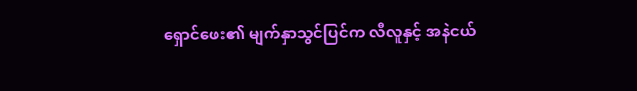ရှောင်ဖေး၏ မျက်နှာသွင်ပြင်က လီလူနှင့် အနဲငယ်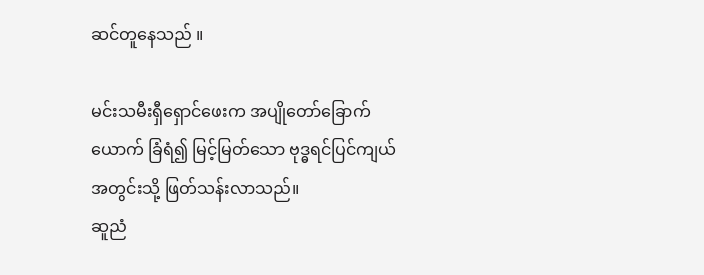ဆင်တူနေသည် ။

မင်းသမီးရှီရှောင်ဖေးက အပျိုတော်ခြောက်ယောက် ခြံရံ၍ မြင့်မြတ်သော ဗုဒ္ဓရင်ပြင်ကျယ်အတွင်းသို့ ဖြတ်သန်းလာသည်။
ဆူညံ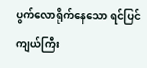ပွက်လောရိုက်နေသော ရင်ပြင်ကျယ်ကြီး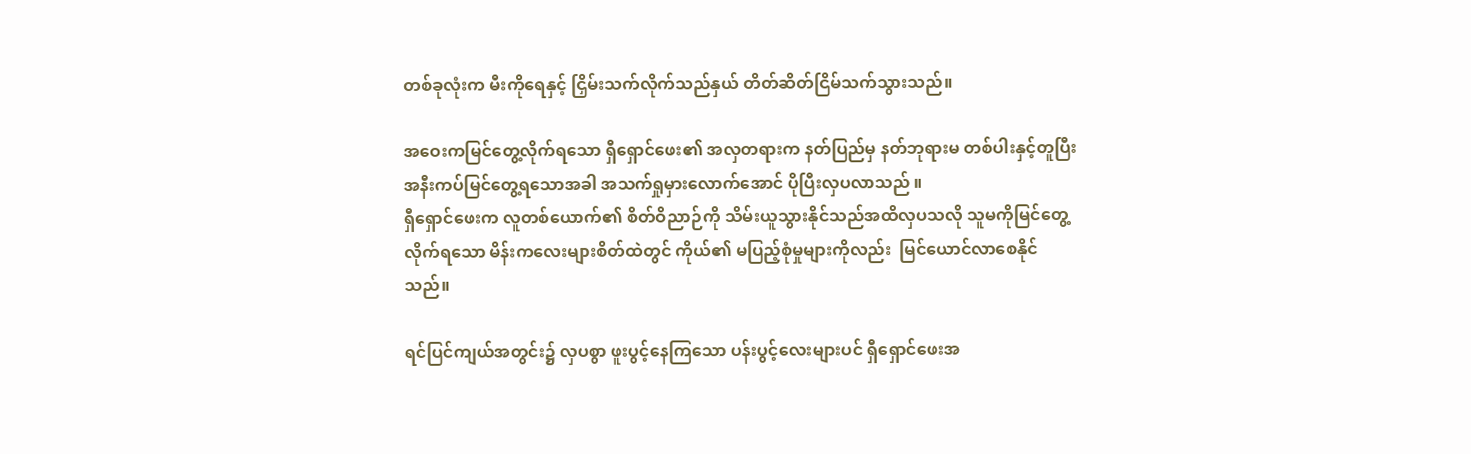တစ်ခုလုံးက မီးကိုရေနှင့် ငြှိမ်းသက်လိုက်သည်နှယ် တိတ်ဆိတ်ငြိမ်သက်သွားသည်။

အဝေးကမြင်တွေ့လိုက်ရသော ရှီရှောင်ဖေး၏ အလှတရားက နတ်ပြည်မှ နတ်ဘုရားမ တစ်ပါးနှင့်တူပြီး အနီးကပ်မြင်တွေ့ရသောအခါ အသက်ရှုမှားလောက်အောင် ပိုပြီးလှပလာသည် ။
ရှီရှောင်ဖေးက လူတစ်ယောက်၏ စိတ်ဝိညာဉ်ကို သိမ်းယူသွားနိုင်သည်အထိလှပသလို သူမကိုမြင်တွေ့လိုက်ရသော မိန်းကလေးများစိတ်ထဲတွင် ကိုယ်၏ မပြည့်စုံမှုများကိုလည်း  မြင်ယောင်လာစေနိုင်သည်။

ရင်ပြင်ကျယ်အတွင်း၌ လှပစွာ ဖူးပွင့်နေကြသော ပန်းပွင့်လေးများပင် ရှီရှောင်ဖေးအ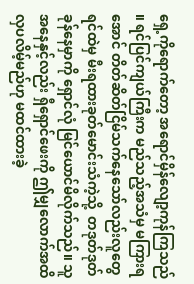ရှေ့ကိုရောက်တော့ အရောင်မှိန်လျော့ကုန်ကြသည် ။ ရင်ပြင်ကျယ်ကြီးက မည်သည့်အသံမှ မကြားရအောင် တိတ်ဆိတ်ငြိမ်သက်နေသော်လည်းလူတွေရင်ထဲမှ မီးရထားခုတ်မောင်းသံကဲ့သို့  တဒုတ်ဒုတ် ခုန်နေမှာကို ရှောင်လုံ မြင်ယောင်မိလိုက်သည်။ သူအနေနှင့်လည်း ရှီရှောင်ဖေးကို ဤမျှလောက်အထိ လှပလိမ့်မည်ဟု မထင်ထားခဲ့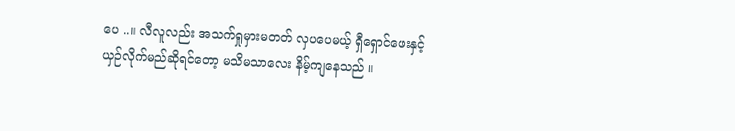ပေ ..။ လီလူလည်း အသက်ရှုမှားမတတ် လှပပေမယ့် ရှီရှောင်ဖေးနှင့် ယှဉ်လိုက်မည်ဆိုရင်တော့ မသိမသာလေး နိမ့်ကျနေသည် ။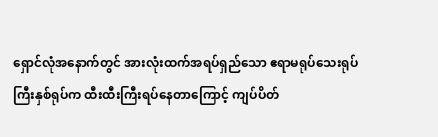ရှောင်လုံအနောက်တွင် အားလုံးထက်အရပ်ရှည်သော ဧရာမရုပ်သေးရုပ်ကြီးနှစ်ရုပ်က ထီးထီးကြီးရပ်နေတာကြောင့် ကျပ်ပိတ်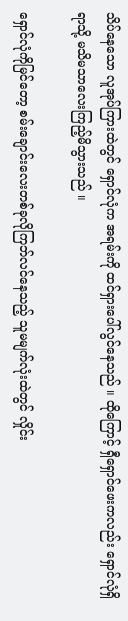သိပ်နေသော လူအုပ်ကြားထဲတွင် ရှောင်လုံက အရမ်းကို ထင်ရှားပေါ်လွင်နေသည် ။ ထိုကြောင့် ရှီရှောင်ဖေးကလည်း ရှောင်လုံရှိရာသို့ မသိမသာလေးကြည့်မိသွားသည် ။

ရှောင်လုံကိုမြင်တော့ စမ်းချောင်းလေးတစ်ခုလိုကြဘ်လင်နေသည့် သူမမျက်လုံးထဲတွင် လှိုင်း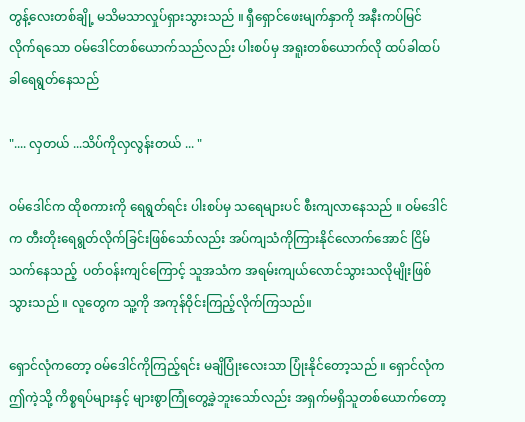တွန့်လေးတစ်ချို့ မသိမသာလှုပ်ရှားသွားသည် ။ ရှီရှောင်ဖေးမျက်နှာကို အနီးကပ်မြင်လိုက်ရသော ဝမ်ဒေါင်တစ်ယောက်သည်လည်း ပါးစပ်မှ အရူးတစ်ယောက်လို ထပ်ခါထပ်ခါရေရွတ်နေသည်

".... လှတယ် ...သိပ်ကိုလှလွန်းတယ် ... "

ဝမ်ဒေါင်က ထိုစကားကို ရေရွတ်ရင်း ပါးစပ်မှ သရေများပင် စီးကျလာနေသည် ။ ဝမ်ဒေါင်က တီးတိုးရေရွတ်လိုက်ခြင်းဖြစ်သော်လည်း အပ်ကျသံကိုကြားနိုင်လောက်အောင် ငြိမ်သက်နေသည့်  ပတ်ဝန်းကျင်ကြောင့် သူအသံက အရမ်းကျယ်လောင်သွားသလိုမျိုးဖြစ်သွားသည် ။ လူတွေက သူ့ကို အကုန်ဝိုင်းကြည့်လိုက်ကြသည်။

ရှောင်လုံကတော့ ဝမ်ဒေါင်ကိုကြည့်ရင်း မချိပြုံးလေးသာ ပြုံးနိုင်တော့သည် ။ ရှောင်လုံက ဤကဲ့သို့ ကိစ္စရပ်များနှင့် များစွာကြုံတွေ့ခဲ့ဘူးသော်လည်း အရှက်မရှိသူတစ်ယောက်တော့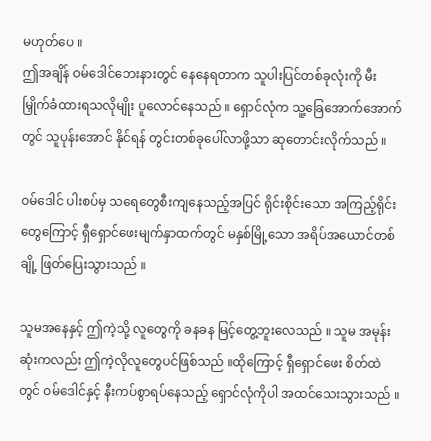မဟုတ်ပေ ။
ဤအချိန် ဝမ်ဒေါင်ဘေးနားတွင် နေနေရတာက သူပါးပြင်တစ်ခုလုံးကို မီးမြှိုက်ခံထားရသလိုမျိုး ပူလောင်နေသည် ။ ရှောင်လုံက သူ့ခြေအောက်အောက်တွင် သူပုန်းအောင် နိုင်ရန် တွင်းတစ်ခုပေါ်လာဖို့သာ ဆုတောင်းလိုက်သည် ။

ဝမ်ဒေါင် ပါးစပ်မှ သရေတွေစီးကျနေသည့်အပြင် ရိုင်းစိုင်းသော အကြည့်ရိုင်းတွေကြောင့် ရှီရှောင်ဖေးမျက်နှာထက်တွင် မနှစ်မြို့သော အရိပ်အယောင်တစ်ချို့ ဖြတ်ပြေးသွားသည် ။

သူမအနေနှင့် ဤကဲ့သို့ လူတွေကို ခနခန မြင့်တွေ့ဘူးလေသည် ။ သူမ အမုန်းဆုံးကလည်း ဤကဲ့လိုလူတွေပင်ဖြစ်သည် ။ထိုကြောင့် ရှီရှောင်ဖေး စိတ်ထဲတွင် ဝမ်ဒေါင်နှင့် နီးကပ်စွာရပ်နေသည့် ရှောင်လုံကိုပါ အထင်သေးသွားသည် ။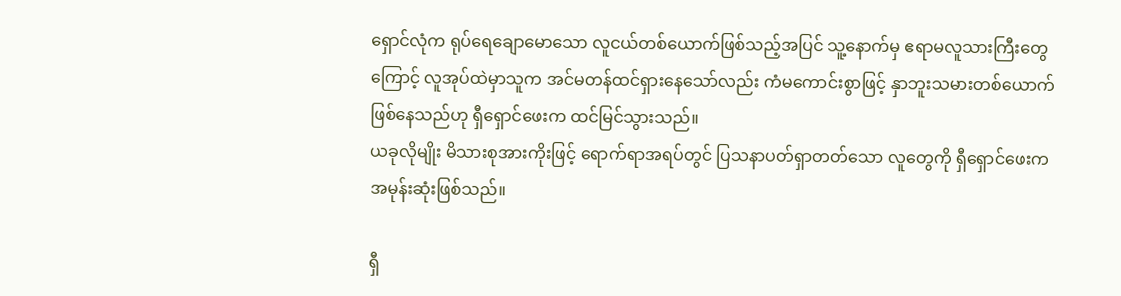ရှောင်လုံက ရုပ်ရေချောမောသော လူငယ်တစ်ယောက်ဖြစ်သည့်အပြင် သူ့နောက်မှ ဧရာမလူသားကြီးတွေကြောင့် လူအုပ်ထဲမှာသူက အင်မတန်ထင်ရှားနေသော်လည်း ကံမကောင်းစွာဖြင့် နှာဘူးသမားတစ်ယောက်ဖြစ်နေသည်ဟု ရှီရှောင်ဖေးက ထင်မြင်သွားသည်။
ယခုလိုမျိုး မိသားစုအားကိုးဖြင့် ရောက်ရာအရပ်တွင် ပြသနာပတ်ရှာတတ်သော လူတွေကို ရှီရှောင်ဖေးက အမုန်းဆုံးဖြစ်သည်။

ရှီ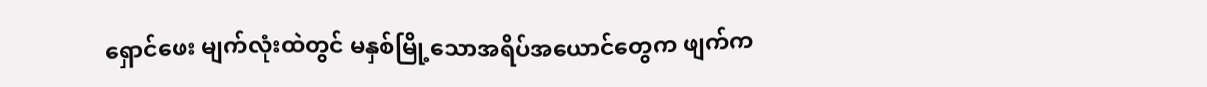ရှောင်ဖေး မျက်လုံးထဲတွင် မနှစ်မြို့သောအရိပ်အယောင်တွေက ဖျက်က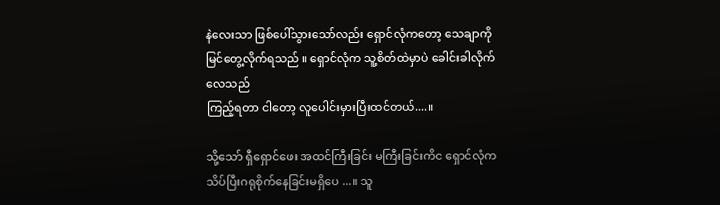နဲလေးသာ ဖြစ်ပေါ်သွားသော်လည်း ရှောင်လုံကတော့ သေချာကို မြင်တွေ့လိုက်ရသည် ။ ရှောင်လုံက သူ့စိတ်ထဲမှာပဲ ခေါင်းခါလိုက်လေသည်
ကြည့်ရတာ ငါတော့ လူပေါင်းမှားပြီးထင်တယ်....။

သို့သော် ရှီရှောင်ဖေး အထင်ကြီးခြင်း မကြီးခြင်းကိင ရှောင်လုံက သိပ်ပြီးဂရုစိုက်နေခြင်းမရှိပေ ...။ သူ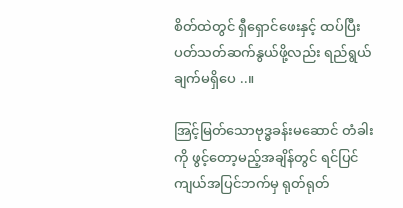စိတ်ထဲတွင် ရှီရှောင်ဖေးနှင့် ထပ်ပြီးပတ်သတ်ဆက်နွယ်ဖို့လည်း ရည်ရွယ်ချက်မရှိပေ ..။

အြင့်မြတ်သောဗုဒ္ဓခန်းမဆောင် တံခါးကို ဖွင့်တော့မည့်အချိန်တွင် ရင်ပြင်ကျယ်အပြင်ဘက်မှ ရုတ်ရုတ်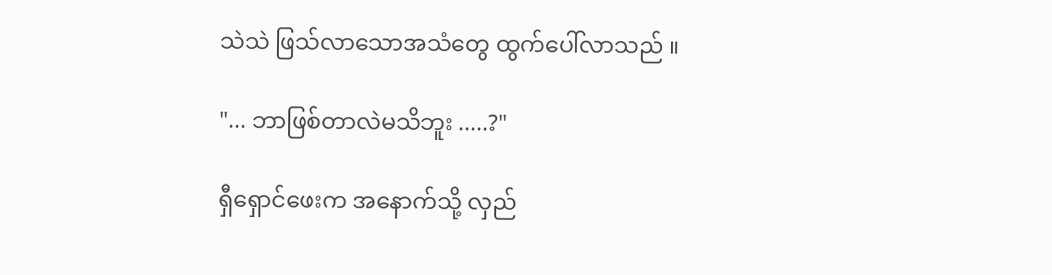သဲသဲ ဖြသ်လာသောအသံတွေ ထွက်ပေါ်လာသည် ။

"... ဘာဖြစ်တာလဲမသိဘူး .....?"

ရှီရှောင်ဖေးက အနောက်သို့ လှည်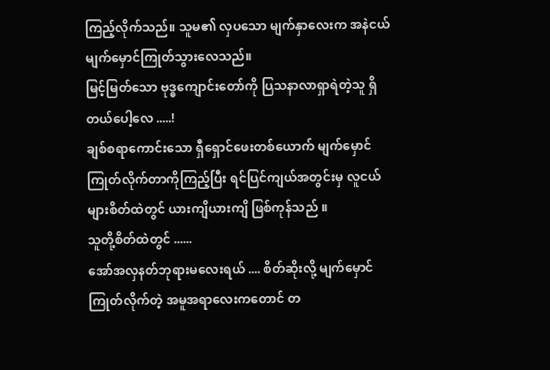ကြည့်လိုက်သည်။ သူမ၏ လှပသော မျက်နှာလေးက အနဲငယ်မျက်မှောင်ကြုတ်သွားလေသည်။
မြင့်မြတ်သော ဗုဒ္ဓကျောင်းတော်ကို ပြသနာလာရှာရဲတဲ့သူ ရှိတယ်ပေါ့လေ .....!
ချစ်စရာကောင်းသော ရှီရှောင်ဖေးတစ်ယောက် မျက်မှောင်ကြုတ်လိုက်တာကိုကြည့်ပြီး ရင်ပြင်ကျယ်အတွင်းမှ လူငယ်များစိတ်ထဲတွင် ယားကျိယားကျိ ဖြစ်ကုန်သည် ။
သူတို့စိတ်ထဲတွင် ......
အော်အလှနတ်ဘုရားမလေးရယ် .... စိတ်ဆိုးလို့ မျက်မှောင်ကြုတ်လိုက်တဲ့ အမူအရာလေးကတောင် တ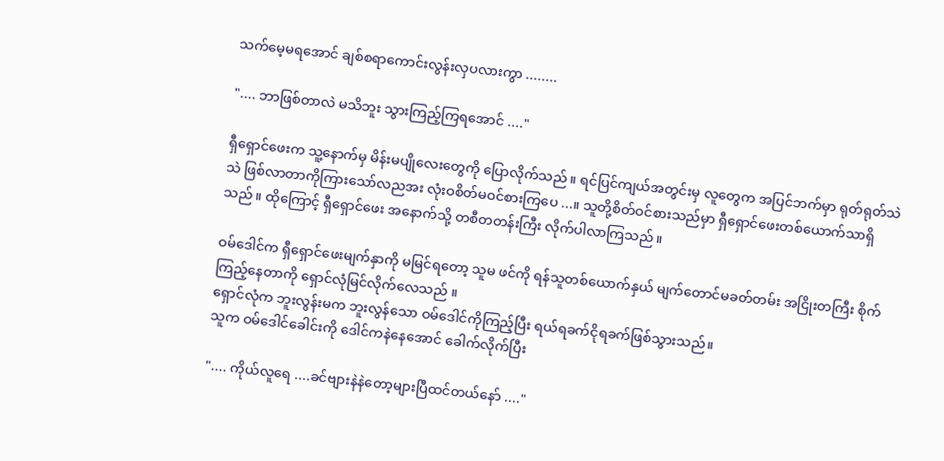သက်မေ့မရအောင် ချစ်စရာကောင်းလွန်းလှပလားကွာ ........

".... ဘာဖြစ်တာလဲ မသိဘူး သွားကြည့်ကြရအောင် ...."

ရှီရှောင်ဖေးက သူ့နောက်မှ မိန်းမပျိုလေးတွေကို ပြောလိုက်သည် ။ ရင်ပြင်ကျယ်အတွင်းမှ လူတွေက အပြင်ဘက်မှာ ရုတ်ရုတ်သဲသဲ ဖြစ်လာတာကိုကြားသော်လညအး လုံးဝစိတ်မဝင်စားကြပေ ...။ သူတို့စိတ်ဝင်စားသည်မှာ ရှီရှောင်ဖေးတစ်ယောက်သာရှိသည် ။ ထိုကြောင့် ရှီရှောင်ဖေး အနောက်သို့ တစီတတန်းကြီး လိုက်ပါလာကြသည် ။

ဝမ်ဒေါင်က ရှီရှောင်ဖေးမျက်နှာကို မမြင်ရတော့ သူမ ဖင်ကို ရန်သူတစ်ယောက်နှယ် မျက်တောင်မခတ်တမ်း အငြိုးတကြီး စိုက်ကြည့်နေတာကို ရှောင်လုံမြင်လိုက်လေသည် ။
ရှောင်လုံက ဘူးလွန်းမက ဘူးလွန်သော ဝမ်ဒေါင်ကိုကြည့်ပြီး ရယ်ရခက်ငိုရခက်ဖြစ်သွားသည်။
သူက ဝမ်ဒေါင်ခေါင်းကို ဒေါင်ကနဲနေအောင် ခေါက်လိုက်ပြီး

".... ကိုယ်လူရေ ....ခင်ဗျားနဲနဲတော့များပြီထင်တယ်နော် ...."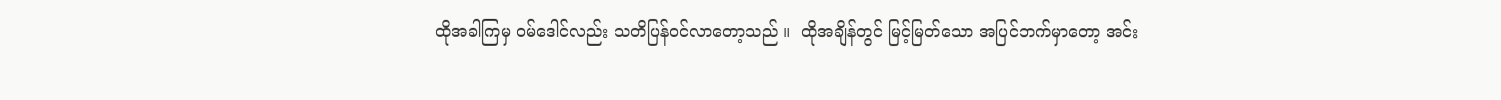ထိုအခါကြမှ ဝမ်ဒေါင်လည်း သတိပြန်ဝင်လာတော့သည် ။  ထိုအချိန်တွင် မြင့်မြတ်သော အပြင်ဘက်မှာတော့ အင်း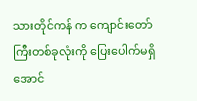သားတိုင်ကန် က ကျောင်းတော်ကြီးတစ်ခုလုံးကို ပြေးပေါက်မရှိအောင်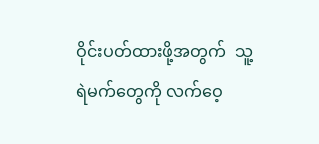ဝိုင်းပတ်ထားဖို့အတွက်  သူ့ရဲမက်တွေကို လက်ဝေ့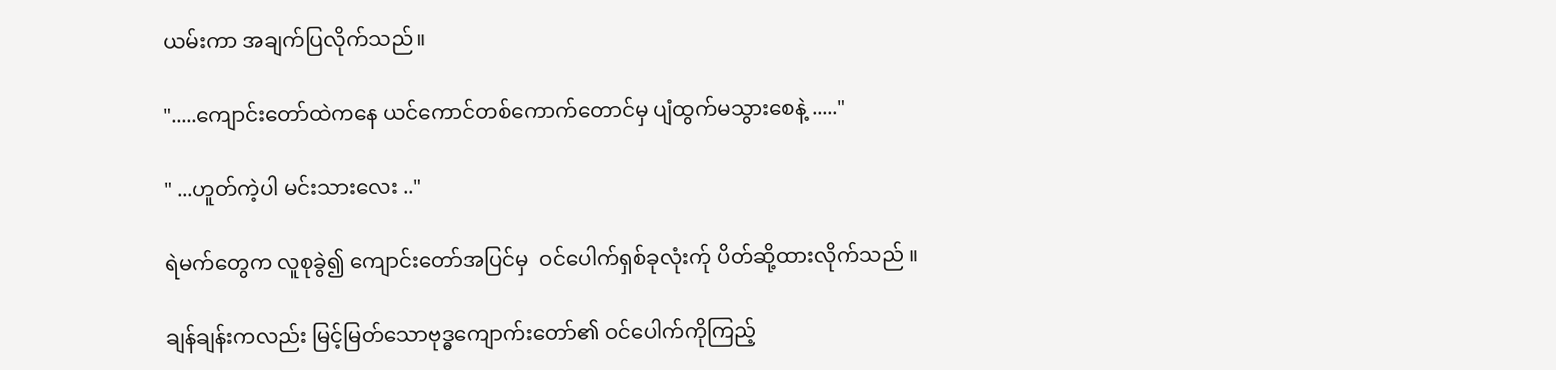ယမ်းကာ အချက်ပြလိုက်သည်။

".....ကျောင်းတော်ထဲကနေ ယင်ကောင်တစ်ကောက်တောင်မှ ပျံထွက်မသွားစေနဲ့ ....."

" ...ဟူတ်ကဲ့ပါ မင်းသားလေး .."

ရဲမက်တွေက လူစုခွဲ၍ ကျောင်းတော်အပြင်မှ  ဝင်ပေါက်ရှစ်ခုလုံးက်ု ပိတ်ဆို့ထားလိုက်သည် ။

ချန်ချန်းကလည်း မြင့်မြတ်သောဗုဒ္ဓကျောက်းတော်၏ ဝင်ပေါက်ကိုကြည့်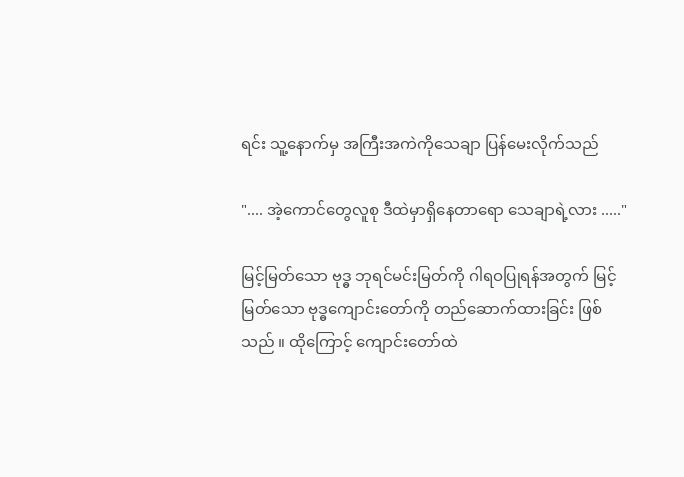ရင်း သူ့နောက်မှ အကြီးအကဲကိုသေချာ ပြန်မေးလိုက်သည်

".... အဲ့ကောင်တွေလူစု ဒီထဲမှာရှိနေတာရော သေချာရဲ့လား ....."

မြင့်မြတ်သော ဗုဒ္ဓ ဘုရင်မင်းမြတ်ကို ဂါရဝပြုရန်အတွက် မြင့်မြတ်သော ဗုဒ္ဓကျောင်းတော်ကို တည်ဆောက်ထားခြင်း ဖြစ်သည် ။ ထိုကြောင့် ကျောင်းတော်ထဲ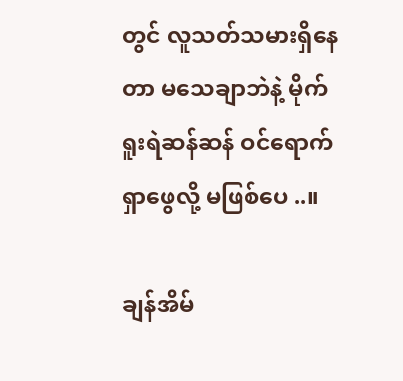တွင် လူသတ်သမားရှိနေတာ မသေချာဘဲနဲ့ မိုက်ရူးရဲဆန်ဆန် ဝင်ရောက်ရှာဖွေလို့ မဖြစ်ပေ ..။

ချန်အိမ်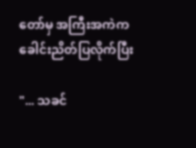တော်မှ အကြီးအကဲက ခေါင်းညိတ်ပြလိုက်ပြီး

"... သခင်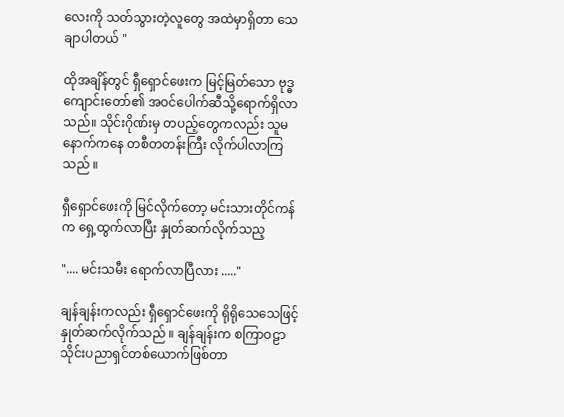လေးကို သတ်သွားတဲ့လူတွေ အထဲမှာရှိတာ သေချာပါတယ် "

ထိုအချိန်တွင် ရှီရှောင်ဖေးက မြင့်မြတ်သော ဗုဒ္ဓကျောင်းတော်၏ အဝင်ပေါက်ဆီသို့ရောက်ရှိလာသည်။ သိုင်းဂိုဏ်းမှ တပည့်တွေကလည်း သူမနောက်ကနေ တစီတတန်းကြီး လိုက်ပါလာကြသည် ။

ရှီရှောင်ဖေးကို မြင်လိုက်တော့ မင်းသားတိုင်ကန်က ရှေ့ထွက်လာပြီး နှုတ်ဆက်လိုက်သည့

".... မင်းသမီး ရောက်လာပြီလား ....."

ချန်ချန်းကလည်း ရှီရှောင်ဖေးကို ရိုရိုသေသေဖြင့် နှုတ်ဆက်လိုက်သည် ။ ချန်ချန်းက စကြာဝဠာသိုင်းပညာရှင်တစ်ယောက်ဖြစ်တာ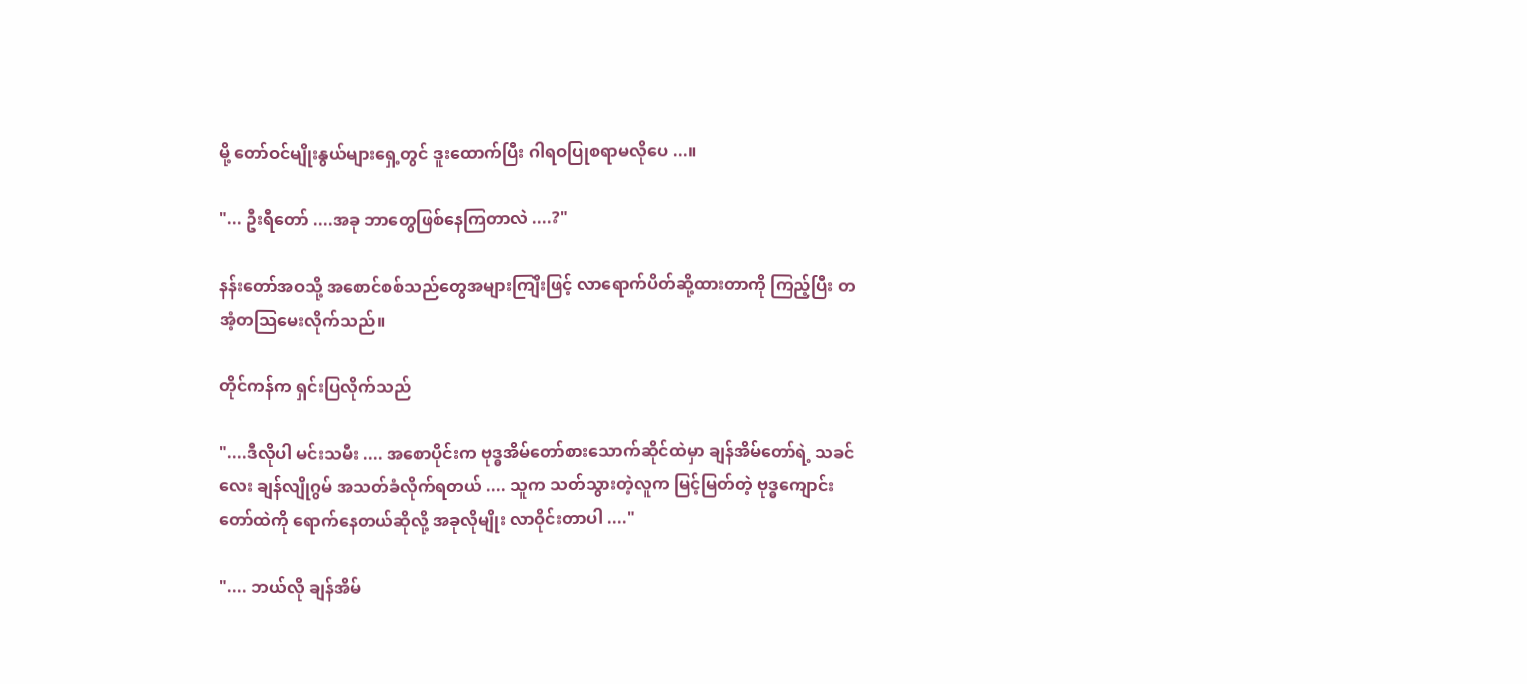မို့ တော်ဝင်မျိုးနွယ်များရှေ့တွင် ဒူးထောက်ပြီး ဂါရဝပြုစရာမလိုပေ ...။

"... ဦးရီတော် ....အခု ဘာတွေဖြစ်နေကြတာလဲ ....?"

နန်းတော်အဝသို့ အစောင်စစ်သည်တွေအများကျြိးဖြင့် လာရောက်ပိတ်ဆို့ထားတာကို ကြည့်ပြီး တအံ့တသြမေးလိုက်သည်။

တိုင်ကန်က ရှင်းပြလိုက်သည်

"....ဒီလိုပါ မင်းသမီး .... အစောပိုင်းက ဗုဒ္ဓအိမ်တော်စားသောက်ဆိုင်ထဲမှာ ချန်အိမ်တော်ရဲ့ သခင်လေး ချန်လျိုဂွမ် အသတ်ခံလိုက်ရတယ် .... သူက သတ်သွားတဲ့လူက မြင့်မြတ်တဲ့ ဗုဒ္ဓကျောင်းတော်ထဲကို ရောက်နေတယ်ဆိုလို့ အခုလိုမျိုး လာဝိုင်းတာပါ ...."

".... ဘယ်လို ချန်အိမ်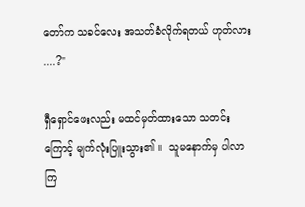တော်က သခင်လေး အသတ်ခံလိုက်ရတယ် ဟုတ်လား ....?"

ရှီရှောင်ဖေးလည်း မထင်မှတ်ထားသော သတင်းကြောင့် မျက်လုံးပြူးသွား၏ ။  သူမနောက်မှ ပါလာကြ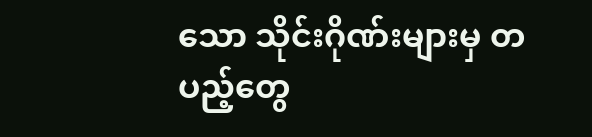သော သိုင်းဂိုဏ်းများမှ တပည့်တွေ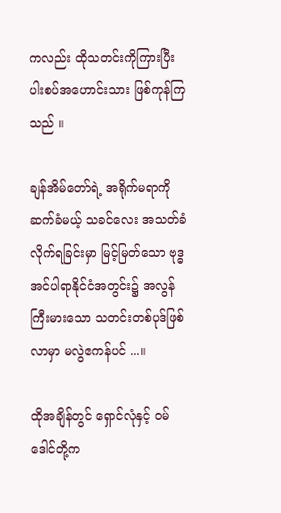ကလည်း ထိုသတင်းကိုကြားပြီး ပါးစပ်အဟောင်းသား ဖြစ်ကုန်ကြသည် ။

ချန်အိမ်တော်ရဲ့ အရိုက်မရာကို ဆက်ခံမယ့် သခင်လေး အသတ်ခံလိုက်ရခြင်းမှာ မြင့်မြတ်သော ဗုဒ္ဓအင်ပါရာနိုင်ငံအတွင်း၌ အလွန်ကြီးမားသော သတင်းတစ်ပုဒ်ဖြစ်လာမှာ မလွဲဧကန်ပင် ...။

ထိုအချိန်တွင် ရှောင်လုံနှင့် ဝမ်ဒေါင်တို့က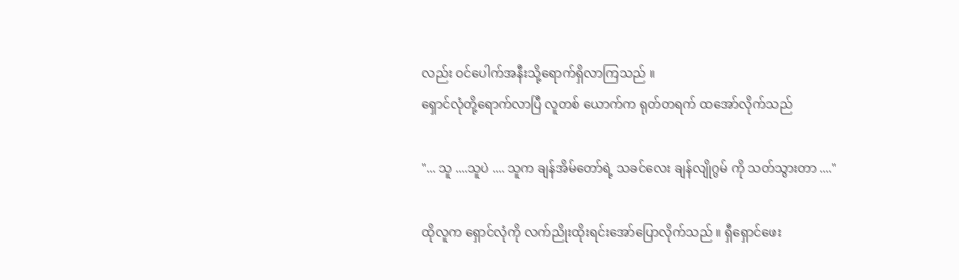လည်း ဝင်ပေါက်အနီးသို့ရောက်ရှိလာကြသည် ။
ရှောင်လုံတို့ရောက်လာပြီ လူတစ် ယောက်က ရုတ်တရက် ထအော်လိုက်သည်

"... သူ ....သူပဲ .... သူက ချန်အိမ်တော်ရဲ့ သခင်လေး ချန်လျိုဂွမ် ကို သတ်သွားတာ ...."

ထိုလူက ရှောင်လုံကို လက်ညိုးထိုးရင်းအော်ပြောလိုက်သည် ။ ရှီရှောင်ဖေး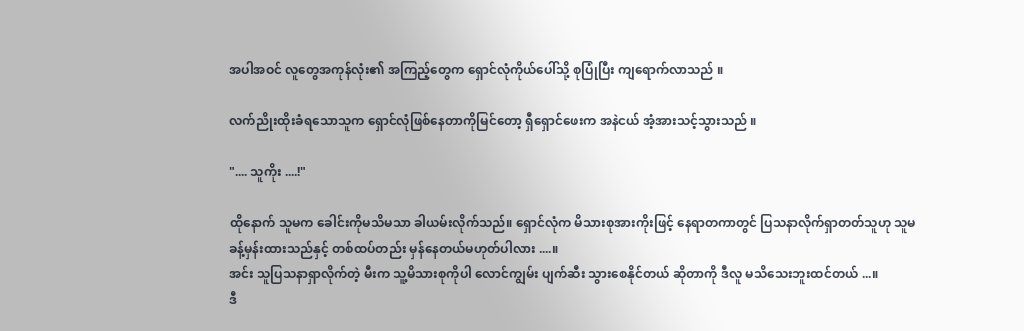အပါအဝင် လူတွေအကုန်လုံး၏ အကြည့်တွေက ရှောင်လုံကိုယ်ပေါ်သို့ စုပြုံပြီး ကျရောက်လာသည် ။

လက်ညိုးထိုးခံရသောသူက ရှောင်လုံဖြစ်နေတာကိုမြင်တော့ ရှီရှောင်ဖေးက အနဲငယ် အံ့အားသင့်သွားသည် ။

".... သူကိုး ....!"

ထိုနောက် သူမက ခေါင်းကိုမသိမသာ ခါယမ်းလိုက်သည်။ ရှောင်လုံက မိသားစုအားကိုးဖြင့် နေရာတကာတွင် ပြသနာလိုက်ရှာတတ်သူဟု သူမခန့်မှန်းထားသည်နှင့် တစ်ထပ်တည်း မှန်နေတယ်မဟုတ်ပါလား ....။
အင်း သူပြသနာရှာလိုက်တဲ့ မီးက သူ့မိသားစုကိုပါ လောင်ကျွမ်း ပျက်ဆီး သွားစေနိုင်တယ် ဆိုတာကို ဒီလူ မသိသေးဘူးထင်တယ် ...။
ဒီ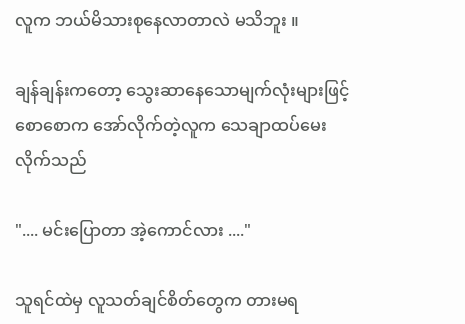လူက ဘယ်မိသားစုနေလာတာလဲ မသိဘူး ။

ချန်ချန်းကတော့ သွေးဆာနေသောမျက်လုံးများဖြင့် စောစောက အော်လိုက်တဲ့လူက သေချာထပ်မေးလိုက်သည်

".... မင်းပြောတာ အဲ့ကောင်လား ...."

သူရင်ထဲမှ လူသတ်ချင်စိတ်တွေက တားမရ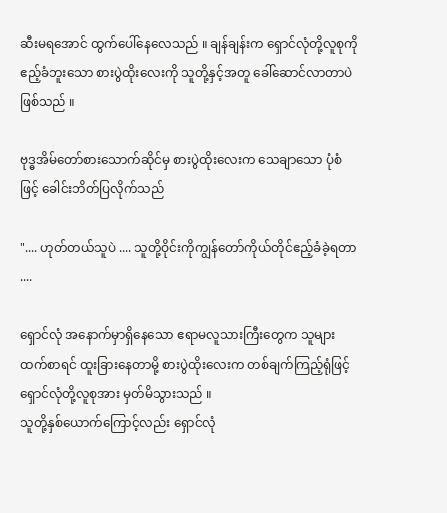ဆီးမရအောင် ထွက်ပေါ်နေလေသည် ။ ချန်ချန်းက ရှောင်လုံတို့လူစုကို ဧည့်ခံဘူးသော စားပွဲထိုးလေးကို သူတို့နှင့်အတူ ခေါ်ဆောင်လာတာပဲ ဖြစ်သည် ။

ဗုဒ္ဓအိမ်တော်စားသောက်ဆိုင်မှ စားပွဲထိုးလေးက သေချာသော ပုံစံဖြင့် ခေါင်းဘိတ်ပြလိုက်သည်

".... ဟုတ်တယ်သူပဲ .... သူတို့ဝိုင်းကိုကျွန်တော်ကိုယ်တိုင်ဧည့်ခံခဲ့ရတာ ....

ရှောင်လုံ အနောက်မှာရှိနေသော ဧရာမလူသားကြီးတွေက သူများထက်စာရင် ထူးခြားနေတာမို့ စားပွဲထိုးလေးက တစ်ချက်ကြည့်ရုံဖြင့် ရှောင်လုံတို့လူစုအား မှတ်မိသွားသည် ။
သူတို့နှစ်ယောက်ကြောင့်လည်း ရှောင်လုံ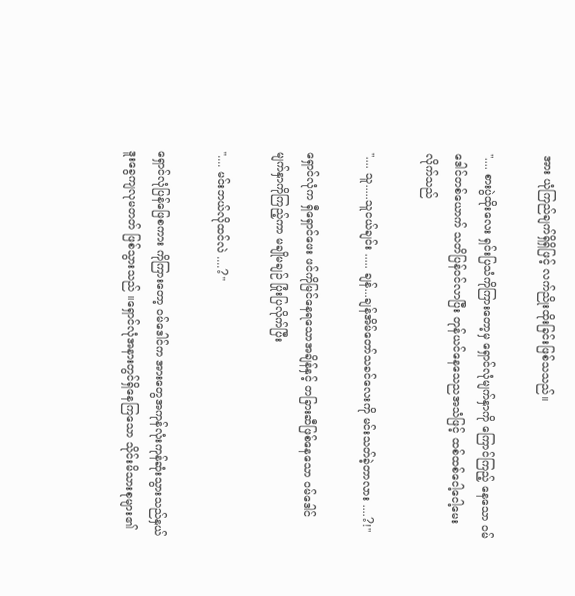အား ယုံကြည်ချက်ရှိရှိဖြင့် လက်ညိုးထိုးခြင်းဖြစ်သသည်။

".... စားပွဲထိုးလေး ရှင်းပြသံကိုကြားတော့မှ ရှောင်လုံမျက်နှာကို ကြောင်ကြည့် နေသော ဝမ်ဒေါင်တစ်ယောက် သတိပြန်ဝင်လာပြီး တုန်ယင်နေသေညအသံဖြင့် ထစ်ထစ်ငေါ့ငေါ့မေးလိုက်သည်

".... သူ.....သူငယ်ချင်း ..... ချန်...ချန်အိမ်တော်သခင်လေးကို မင်းသတ်ခဲ့တာလား ....?!"

ရှောင်လုံက ရှီရှောင်ဖေး ဖင်ကိုမြင်နေရသောအချိန်နှင့် တခြားဆီဖြစ်နေသော ဝမ်ဒေါင် မျက်နှာကိုကြည့်ကာ မချိုမချဉ် ပြုံးပြလိုက်ပြီး

".... မင်းဘယ်လိုထင်လဲ ....?"

ရှောင်လုံပြန်ဖြေစကား ကိုကြားတော့ ဝမ်ဒေါင်က အားတွေအကုန်လုံးကုန်ဆုံးသွားသည်နှယ်  ဒူးခွေကျလုမတတ် ဖြစ်သွားသည် ။ရှောင်လုံအနားတွင်ရှိနေကြသော သိုင်းမိသားစုများ၏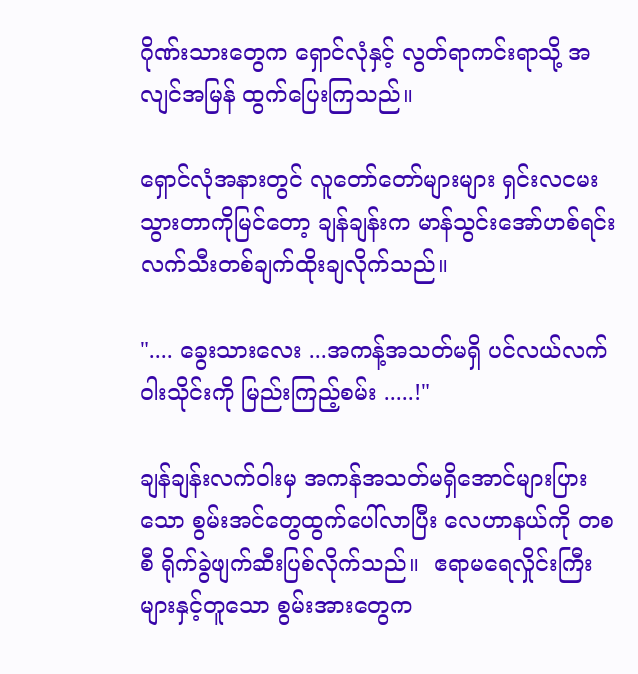ဂိုဏ်းသားတွေက ရှောင်လုံနှင့် လွတ်ရာကင်းရာသို့ အလျင်အမြန် ထွက်ပြေးကြသည်။

ရှောင်လုံအနားတွင် လူတော်တော်များများ ရှင်းလငမးသွားတာကိုမြင်တော့ ချန်ချန်းက မာန်သွင်းအော်ဟစ်ရင်း လက်သီးတစ်ချက်ထိုးချလိုက်သည်။

".... ခွေးသားလေး ...အကန့်အသတ်မရှိ ပင်လယ်လက်ဝါးသိုင်းကို မြည်းကြည့်စမ်း .....!"

ချန်ချန်းလက်ဝါးမှ အကန်အသတ်မရှိအောင်များပြားသော စွမ်းအင်တွေထွက်ပေါ်လာပြီး လေဟာနယ်ကို တစစီ ရိုက်ခွဲဖျက်ဆီးပြစ်လိုက်သည်။  ဧရာမရေလှိုင်းကြီးများနှင့်တူသော စွမ်းအားတွေက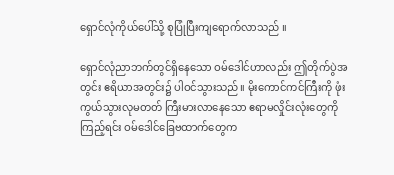ရှောင်လုံကိုယ်ပေါ်သို့ စုပြုံပြီးကျရောက်လာသည် ။

ရှောင်လုံညာဘက်တွင်ရှိနေသော ဝမ်ဒေါင်ဟာလည်း ဤတိုက်ပွဲအတွင်း ဧရိယာအတွင်း၌ ပါဝင်သွားသည်။ မိုးကောင်ကင်ကြီးကို ဖုံးကွယ်သွားလုမတတ် ကြီးမားလာနေသော ဧရာမလှိုင်းလုံးတွေကိုကြည့်ရင်း ဝမ်ဒေါင်ခြေဗထာက်တွေက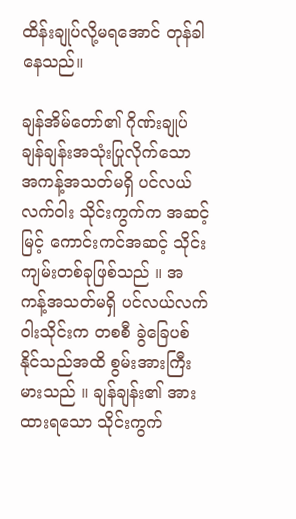ထိန်းချုပ်လို့မရအောင် တုန်ခါနေသည်။

ချန်အိမ်တော်၏ ဂိုဏ်းချုပ် ချန်ချန်းအသုံးပြုလိုက်သော အကန့်အသတ်မရှိ ပင်လယ် လက်ဝါး သိုင်းကွက်က အဆင့်မြင့် ကောင်းကင်အဆင့် သိုင်းကျမ်းတစ်ခုဖြစ်သည် ။ အကန့်အသတ်မရှိ ပင်လယ်လက်ဝါးသိုင်းက တစစီ ခွဲခြေပစ်နိုင်သည်အထိ စွမ်းအားကြီးမားသည် ။ ချန်ချန်း၏ အားထားရသော သိုင်းကွက်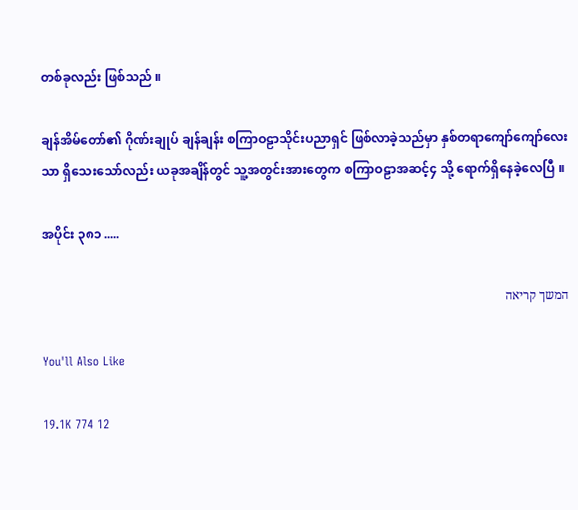တစ်ခုလည်း ဖြစ်သည် ။

ချန်အိမ်တော်၏ ဂိုဏ်းချုပ် ချန်ချန်း စကြာဝဠာသိုင်းပညာရှင် ဖြစ်လာခဲ့သည်မှာ နှစ်တရာကျော်ကျော်လေးသာ ရှိသေးသော်လည်း ယခုအချိန်တွင် သူ့အတွင်းအားတွေက စကြာဝဠာအဆင့်၄ သို့ ရောက်ရှိနေခဲ့လေပြီ ။

အပိုင်း ၃၈၁ .....

המשך קריאה

You'll Also Like

19.1K 774 12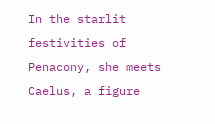In the starlit festivities of Penacony, she meets Caelus, a figure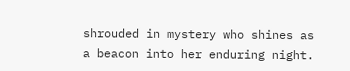shrouded in mystery who shines as a beacon into her enduring night.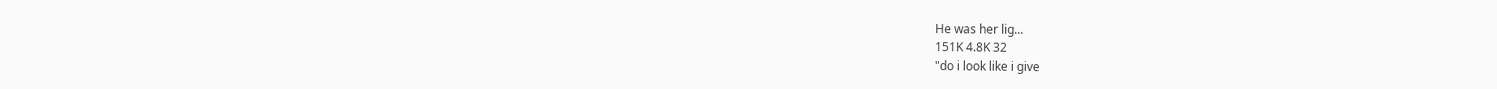He was her lig...
151K 4.8K 32
"do i look like i give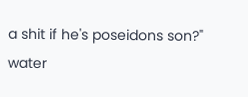a shit if he's poseidons son?" water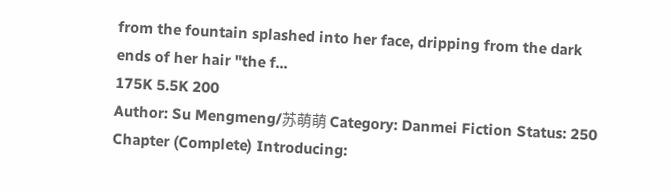from the fountain splashed into her face, dripping from the dark ends of her hair "the f...
175K 5.5K 200
Author: Su Mengmeng/苏萌萌 Category: Danmei Fiction Status: 250 Chapter (Complete) Introducing: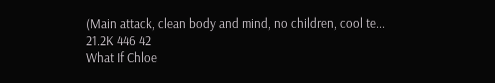(Main attack, clean body and mind, no children, cool te...
21.2K 446 42
What If Chloe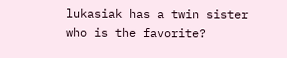lukasiak has a twin sister who is the favorite?